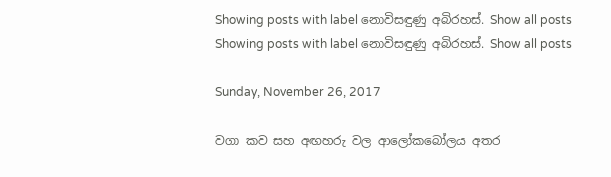Showing posts with label නොවිසඳුණු අබිරහස්. Show all posts
Showing posts with label නොවිසඳුණු අබිරහස්. Show all posts

Sunday, November 26, 2017

වගා කව සහ අඟහරු වල ආලෝකබෝලය අතර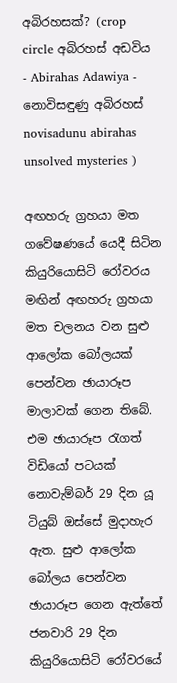අබිරහසක්‌? (crop circle අබිරහස් අඩවිය - Abirahas Adawiya - නොවිසඳුණු අබිරහස් novisadunu abirahas unsolved mysteries )

අඟහරු ග්‍රහයා මත ගවේෂණයේ යෙදී සිටින කියුරියොසිටි රෝවරය මඟින් අඟහරු ග්‍රහයා මත චලනය වන සුළු ආලෝක බෝලයක්‌ පෙන්වන ඡායාරූප මාලාවක්‌ ගෙන තිබේ. එම ඡායාරූප රැගත් විඩියෝ පටයක්‌ නොවැම්බර් 29 දින යූ ටියුබ් ඔස්‌සේ මුදාහැර ඇත. සුළු ආලෝක බෝලය පෙන්වන ඡායාරූප ගෙන ඇත්තේ ජනවාරි 29 දින කියුරියොසිටි රෝවරයේ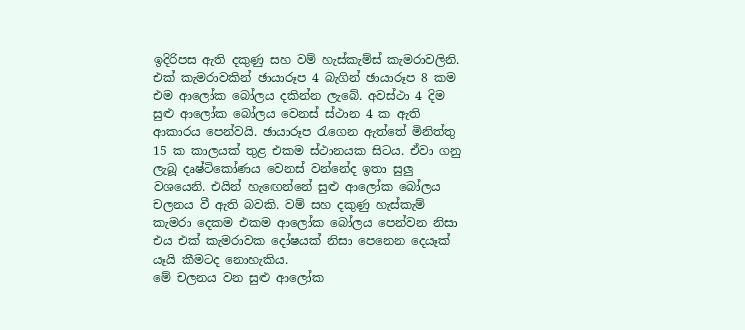ඉදිරිපස ඇති දකුණු සහ වම් හැස්‌කැම්ස්‌ කැමරාවලිනි. එක්‌ කැමරාවකින් ඡායාරූප 4 බැගින් ඡායාරූප 8 කම එම ආලෝක බෝලය දකින්න ලැබේ. අවස්‌ථා 4 දිම සුළු ආලෝක බෝලය වෙනස්‌ ස්‌ථාන 4 ක ඇති ආකාරය පෙන්වයි. ඡායාරූප රැගෙන ඇත්තේ මිනිත්තු 15 ක කාලයක්‌ තුළ එකම ස්‌ථානයක සිටය. ඒවා ගනු ලැබූ දෘෂ්ටිකෝණය වෙනස්‌ වන්නේද ඉතා සුලු වශයෙනි. එයින් හැඟෙන්නේ සුළු ආලෝක බෝලය චලනය වී ඇති බවකි. වම් සහ දකුණු හැස්‌කැම් කැමරා දෙකම එකම ආලෝක බෝලය පෙන්වන නිසා එය එක්‌ කැමරාවක දෝෂයක්‌ නිසා පෙනෙන දෙයෑක්‌ යෑයි කීමටද නොහැකිය.
මේ චලනය වන සුළු ආලෝක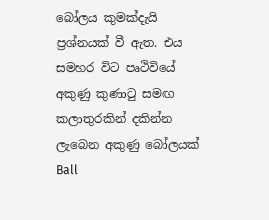බෝලය කුමක්‌දැයි ප්‍රශ්නයක්‌ වී ඇත. එය සමහර විට පෘථිවියේ අකුණු කුණාටු සමඟ කලාතුරකින් දකින්න ලැබෙන අකුණු බෝලයක්‌ Ball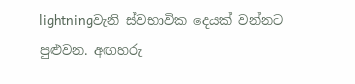lightningවැනි ස්‌වභාවික දෙයක්‌ වන්නට පුළුවන. අඟහරු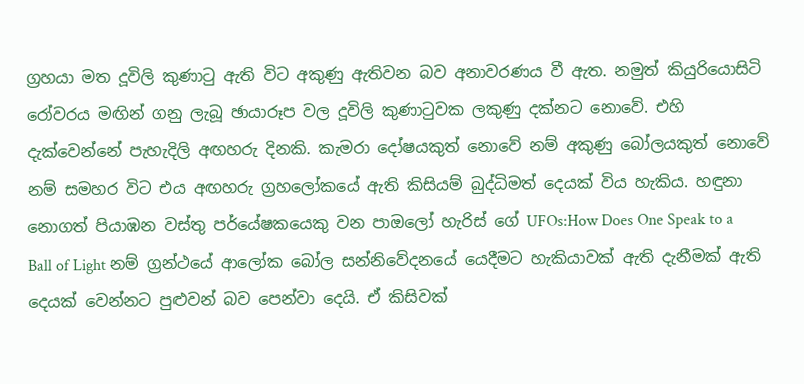ග්‍රහයා මත දූවිලි කුණාටු ඇති විට අකුණු ඇතිවන බව අනාවරණය වී ඇත. නමුත් කියුරියොසිටි රෝවරය මඟින් ගනු ලැබූ ඡායාරූප වල දූවිලි කුණාටුවක ලකුණු දක්‌නට නොවේ. එහි දැක්‌වෙන්නේ පැහැදිලි අඟහරු දිනකි. කැමරා දෝෂයකුත් නොවේ නම් අකුණු බෝලයකුත් නොවේ නම් සමහර විට එය අඟහරු ග්‍රහලෝකයේ ඇති කිසියම් බුද්ධිමත් දෙයක්‌ විය හැකිය. හඳුනා නොගත් පියාඹන වස්‌තු පර්යේෂකයෙකු වන පාඔලෝ හැරිස්‌ ගේ UFOs:How Does One Speak to a Ball of Light නම් ග්‍රන්ථයේ ආලෝක බෝල සන්නිවේදනයේ යෙදීමට හැකියාවක්‌ ඇති දැනීමක්‌ ඇති දෙයක්‌ වෙන්නට පුළුවන් බව පෙන්වා දෙයි. ඒ කිසිවක්‌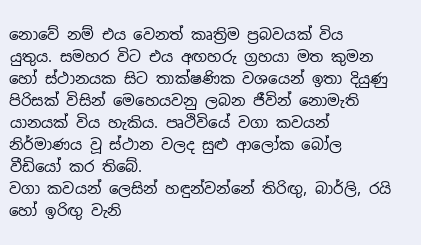නොවේ නම් එය වෙනත් කෘත්‍රිම ප්‍රබවයක්‌ විය යුතුය. සමහර විට එය අඟහරු ග්‍රහයා මත කුමන හෝ ස්‌ථානයක සිට තාක්‌ෂණික වශයෙන් ඉතා දියුණු පිරිසක්‌ විසින් මෙහෙයවනු ලබන ජීවින් නොමැති යානයක්‌ විය හැකිය. පෘථිවියේ වගා කවයන් නිර්මාණය වූ ස්‌ථාන වලද සුළු ආලෝක බෝල වීඩියෝ කර තිබේ.
වගා කවයන් ලෙසින් හඳුන්වන්නේ තිරිඟු, බාර්ලි, රයි හෝ ඉරිඟු වැනි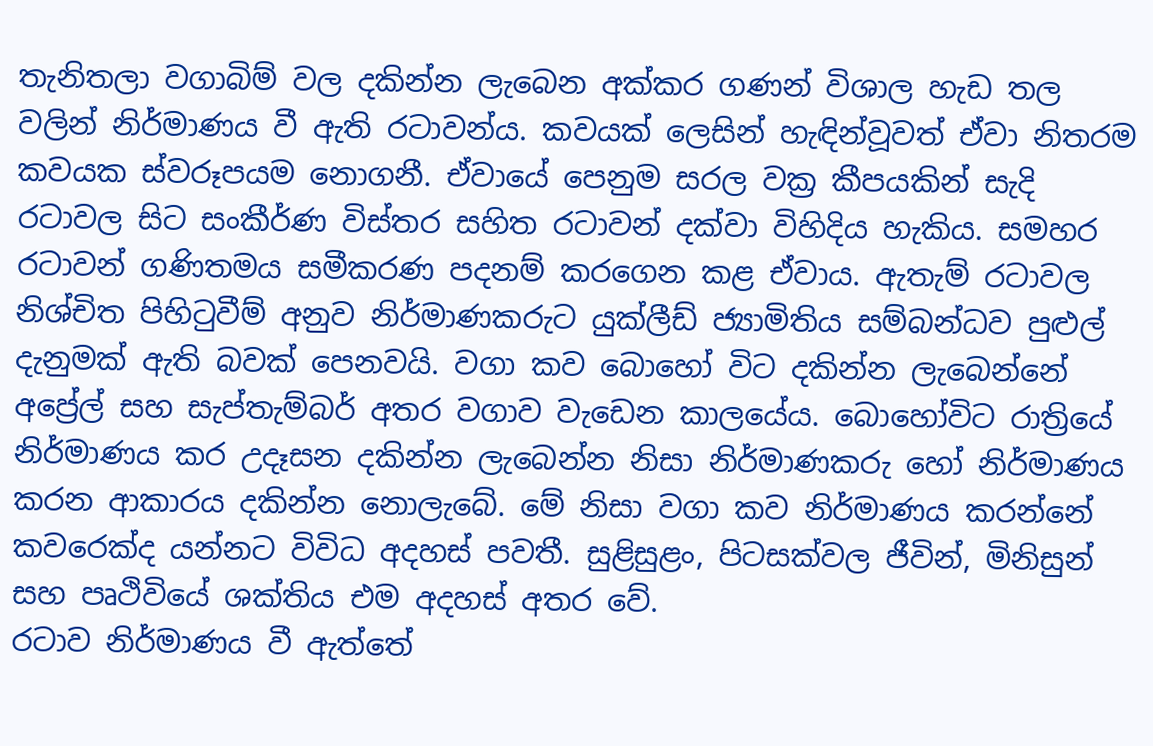තැනිතලා වගාබිම් වල දකින්න ලැබෙන අක්‌කර ගණන් විශාල හැඩ තල වලින් නිර්මාණය වී ඇති රටාවන්ය. කවයක්‌ ලෙසින් හැඳින්වූවත් ඒවා නිතරම කවයක ස්‌වරූපයම නොගනී. ඒවායේ පෙනුම සරල වක්‍ර කීපයකින් සැදි රටාවල සිට සංකීර්ණ විස්‌තර සහිත රටාවන් දක්‌වා විහිදිය හැකිය. සමහර රටාවන් ගණිතමය සමීකරණ පදනම් කරගෙන කළ ඒවාය. ඇතැම් රටාවල නිශ්චිත පිහිටුවීම් අනුව නිර්මාණකරුට යුක්‌ලීඩ් ජ්‍යාමිතිය සම්බන්ධව පුළුල් දැනුමක්‌ ඇති බවක්‌ පෙනවයි. වගා කව බොහෝ විට දකින්න ලැබෙන්නේ අප්‍රේල් සහ සැප්තැම්බර් අතර වගාව වැඩෙන කාලයේය. බොහෝවිට රාත්‍රියේ නිර්මාණය කර උදෑසන දකින්න ලැබෙන්න නිසා නිර්මාණකරු හෝ නිර්මාණය කරන ආකාරය දකින්න නොලැබේ. මේ නිසා වගා කව නිර්මාණය කරන්නේ කවරෙක්‌ද යන්නට විවිධ අදහස්‌ පවතී. සුළිසුළං, පිටසක්‌වල ජීවින්, මිනිසුන් සහ පෘථිවියේ ශක්‌තිය එම අදහස්‌ අතර වේ.
රටාව නිර්මාණය වී ඇත්තේ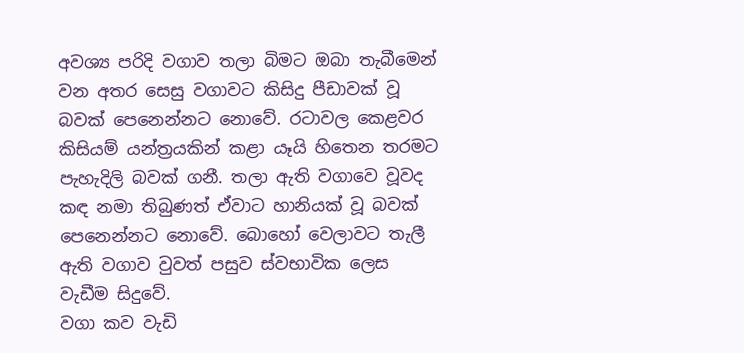අවශ්‍ය පරිදි වගාව තලා බිමට ඔබා තැබීමෙන් වන අතර සෙසු වගාවට කිසිදු පීඩාවක්‌ වූ බවක්‌ පෙනෙන්නට නොවේ. රටාවල කෙළවර කිසියම් යන්ත්‍රයකින් කළා යෑයි හිතෙන තරමට පැහැදිලි බවක්‌ ගනී. තලා ඇති වගාවෙ වූවද කඳ නමා තිබුණත් ඒවාට හානියක්‌ වූ බවක්‌ පෙනෙන්නට නොවේ. බොහෝ වෙලාවට තැලී ඇති වගාව වුවත් පසුව ස්‌වභාවික ලෙස වැඩීම සිදුවේ.
වගා කව වැඩි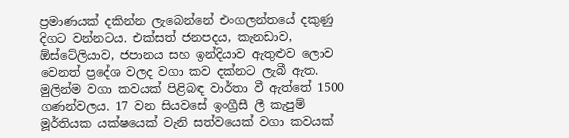ප්‍රමාණයක්‌ දකින්න ලැබෙන්නේ එංගලන්තයේ දකුණු දිගට වන්නටය. එක්‌සත් ජනපදය, කැනඩාව, ඕස්‌ටේලියාව, ජපානය සහ ඉන්දියාව ඇතුළුව ලොව වෙනත් ප්‍රදේශ වලද වගා කව දක්‌නට ලැබී ඇත. මුලින්ම වගා කවයක්‌ පිළිබඳ වාර්තා වී ඇත්තේ 1500 ගණන්වලය. 17 වන සියවසේ ඉංග්‍රීසී ලී කැපුම් මූර්තියක යක්‌ෂයෙක්‌ වැනි සත්වයෙක්‌ වගා කවයක්‌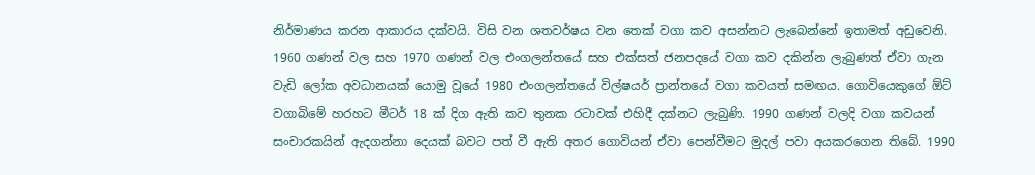නිර්මාණය කරන ආකාරය දක්‌වයි. විසි වන ශතවර්ෂය වන තෙක්‌ වගා කව අසන්නට ලැබෙන්නේ ඉතාමත් අඩුවෙනි. 1960 ගණන් වල සහ 1970 ගණන් වල එංගලන්තයේ සහ එක්‌සත් ජනපදයේ වගා කව දකින්න ලැබුණත් ඒවා ගැන වැඩි ලෝක අවධානයක්‌ යොමු වූයේ 1980 එංගලන්තයේ විල්ෂයර් ප්‍රාන්තයේ වගා කවයත් සමඟය. ගොවියෙකුගේ ඕට්‌ වගාබිමේ හරහට මීටර් 18 ක්‌ දිග ඇති කව තුනක රටාවක්‌ එහිදී දක්‌නට ලැබුණි. 1990 ගණන් වලදි වගා කවයන් සංචාරකයින් ඇදගන්නා දෙයක්‌ බවට පත් වී ඇති අතර ගොවියන් ඒවා පෙන්වීමට මුදල් පවා අයකරගෙන තිබේ. 1990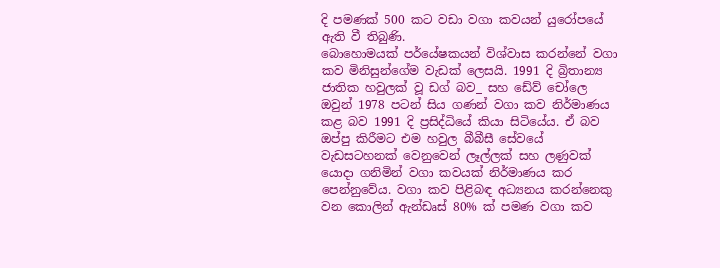දි පමණක්‌ 500 කට වඩා වගා කවයන් යුරෝපයේ ඇති වී තිබුණි.
බොහොමයක්‌ පර්යේෂකයන් විශ්වාස කරන්නේ වගා කව මිනිසුන්ගේම වැඩක්‌ ලෙසයි. 1991 දි බ්‍රිතාන්‍ය ජාතික හවුලක්‌ වූ ඩග් බව_ සහ ඩේව් චෝලෙ ඔවුන් 1978 පටන් සිය ගණන් වගා කව නිර්මාණය කළ බව 1991 දි ප්‍රසිද්ධියේ කියා සිටියේය. ඒ බව ඔප්පු කිරීමට එම හවුල බීබීසී සේවයේ වැඩසටහනක්‌ වෙනුවෙන් ලෑල්ලක්‌ සහ ලණුවක්‌ යොදා ගනිමින් වගා කවයක්‌ නිර්මාණය කර පෙන්නුවේය. වගා කව පිළිබඳ අධ්‍යනය කරන්නෙකු වන කොලින් ඇන්ඩෘස්‌ 80% ක්‌ පමණ වගා කව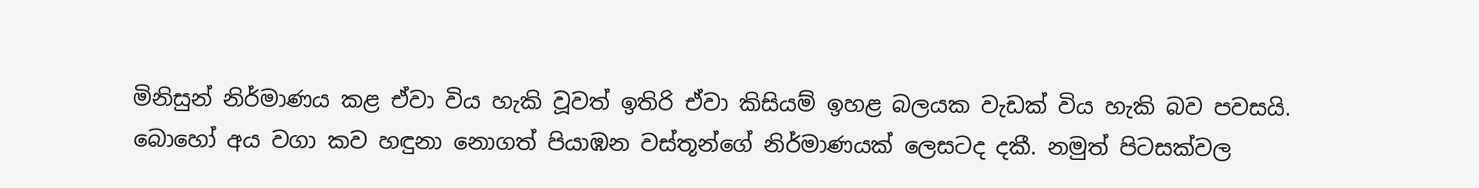මිනිසුන් නිර්මාණය කළ ඒවා විය හැකි වූවත් ඉතිරි ඒවා කිසියම් ඉහළ බලයක වැඩක්‌ විය හැකි බව පවසයි.
බොහෝ අය වගා කව හඳුනා නොගත් පියාඹන වස්‌තූන්ගේ නිර්මාණයක්‌ ලෙසටද දකී. නමුත් පිටසක්‌වල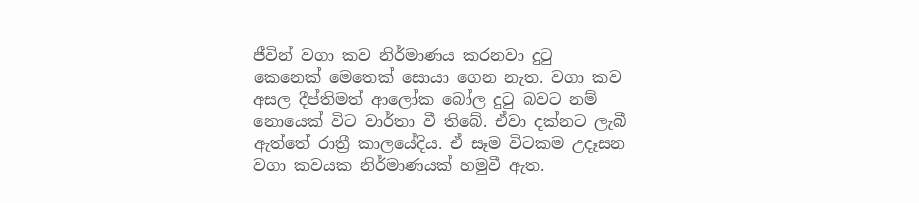ජීවින් වගා කව නිර්මාණය කරනවා දුටු කෙනෙක්‌ මෙතෙක්‌ සොයා ගෙන නැත. වගා කව අසල දීප්තිමත් ආලෝක බෝල දුටු බවට නම් නොයෙක්‌ විට වාර්තා වී තිබේ. ඒවා දක්‌නට ලැබී ඇත්තේ රාත්‍රී කාලයේදිය. ඒ සෑම විටකම උදෑසන වගා කවයක නිර්මාණයක්‌ හමුවී ඇත.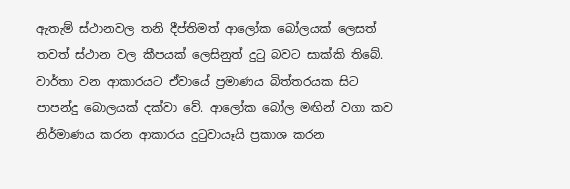ඇතැම් ස්‌ථානවල තනි දීප්තිමත් ආලෝක බෝලයක්‌ ලෙසත් තවත් ස්‌ථාන වල කීපයක්‌ ලෙසිනුත් දුටු බවට සාක්‌කි තිබේ. වාර්තා වන ආකාරයට ඒවායේ ප්‍රමාණය බිත්තරයක සිට පාපන්දු බොලයක්‌ දක්‌වා වේ. ආලෝක බෝල මඟින් වගා කව නිර්මාණය කරන ආකාරය දුටුවායෑයි ප්‍රකාශ කරන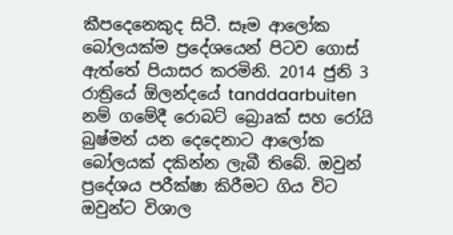කීපදෙනෙකුද සිටී. සෑම ආලෝක බෝලයක්‌ම ප්‍රදේශයෙන් පිටව ගොස්‌ ඇත්තේ පියාසර කරමිනි. 2014 ජුනි 3 රාත්‍රියේ ඕලන්දයේ tanddaarbuiten නම් ගමේදී රොබට්‌ බ්‍රොaක්‌ සහ රෝයි බුෂ්මන් යන දෙදෙනාට ආලෝක බෝලයක්‌ දකින්න ලැබී තිබේ. ඔවුන් ප්‍රදේශය පරීක්‌ෂා කිරීමට ගිය විට ඔවුන්ට විශාල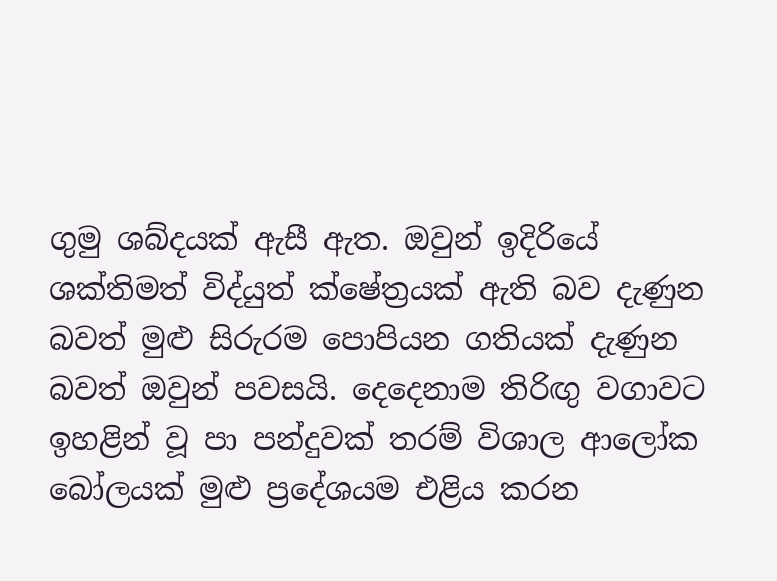ගුමු ශබ්දයක්‌ ඇසී ඇත. ඔවුන් ඉදිරියේ ශක්‌තිමත් විද්යුත් ක්‌ෂේත්‍රයක්‌ ඇති බව දැණුන බවත් මුළු සිරුරම පොපියන ගතියක්‌ දැණුන බවත් ඔවුන් පවසයි. දෙදෙනාම තිරිඟු වගාවට ඉහළින් වූ පා පන්දුවක්‌ තරම් විශාල ආලෝක බෝලයක්‌ මුළු ප්‍රදේශයම එළිය කරන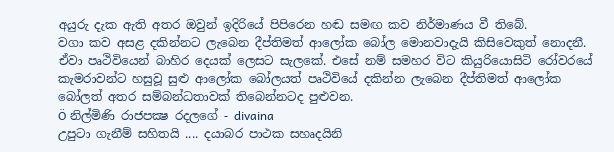අයුරු දැක ඇති අතර ඔවුන් ඉදිරියේ පිපිරෙන හඬ සමඟ කව නිර්මාණය වී තිබේ.
වගා කව අසළ දකින්නට ලැබෙන දීප්තිමත් ආලෝක බෝල මොනවාදැයි කිසිවෙකුත් නොදනී. ඒවා පෘථිවියෙන් බාහිර දෙයක්‌ ලෙසට සැලකේ. එසේ නම් සමහර විට කියුරියොසිටි රෝවරයේ කැමරාවන්ට හසුවූ සුළු ආලෝක බෝලයත් පෘථිවියේ දකින්න ලැබෙන දීප්තිමත් ආලෝක බෝලත් අතර සම්බන්ධතාවක්‌ තිබෙන්නටද පුළුවන.
Ö නිල්මිණි රාජපක්‍ෂ රදලගේ - divaina
උපුටා ගැනීම් සහිතයි .... දයාබර පාථක සහෘදයිනි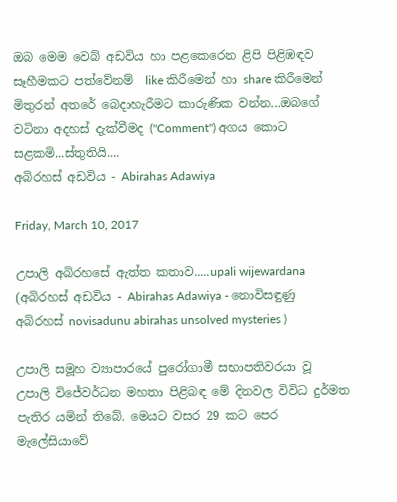ඔබ මෙම වෙබ් අඩවිය හා පළකෙරෙන ළිපි පිළිඹඳව සෑහීමකට පත්වේනම්  like කිරීමෙන් හා share කිරීමෙන් මිතුරන් අතරේ බෙදාහැරීමට කාරුණික වන්න...ඔබගේ වටිනා අදහස් දැක්වීමද (''Comment'') අගය කොට සළකමි...ස්තුතියි....
අබිරහස් අඩවිය - Abirahas Adawiya

Friday, March 10, 2017

උපාලි අබිරහසේ ඇත්ත කතාව.....upali wijewardana (අබිරහස් අඩවිය - Abirahas Adawiya - නොවිසඳුණු අබිරහස් novisadunu abirahas unsolved mysteries )

උපාලි සමූහ ව්‍යාපාරයේ පුරෝගාමී සභාපතිවරයා වූ උපාලි විජේවර්ධන මහතා පිළිබඳ මේ දිනවල විවිධ දුර්මත පැතිර යමින් තිබේ. මෙයට වසර 29 කට පෙර මැලේසියාවේ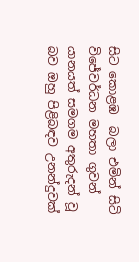සිට කොළඹ  බලා එමින් සිටි විජේවර්ධන මහතා ගුවන් යානයත් සමගම අතුරුදන් වූ බව ඔහු පිළිබඳව උනන්දුවක්‌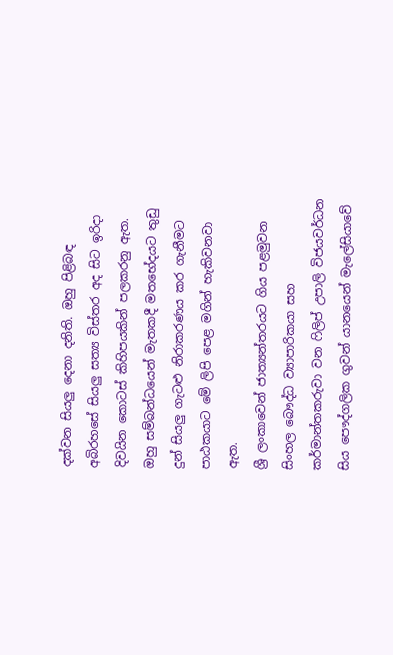දක්‌වන සියලු දෙනා දනිති. ඔහු පිළිබඳ අබිරහසේ සියලු සත්‍ය විස්‌තර අද සිට ඉරිදා දිවයින කොටස්‌ කිහිපයකින් පලකරනු ඇත.
ඔහු සම්බන්ධයෙන් මැතකදී මතභේදයට තුඩු දුන් සියලු ගැටළු නිරාකරණය කර ගැනීමට පාඨකයාට මේ ලිපි පෙළ මගින් හැකිවනවා ඇත.
ශ්‍රී ලංකාවෙන් ජාත්‍යන්තරයට ගිය පළමුවන සිංහල බෞද්ධ ව්‍යාපාරිකයා සහ කර්මාන්තකරුවා වන ෆිලිප් උපාලි විජයවර්ධන සිය පෞද්ගලික ගුවන් යානයෙන් මැලේසියාවේ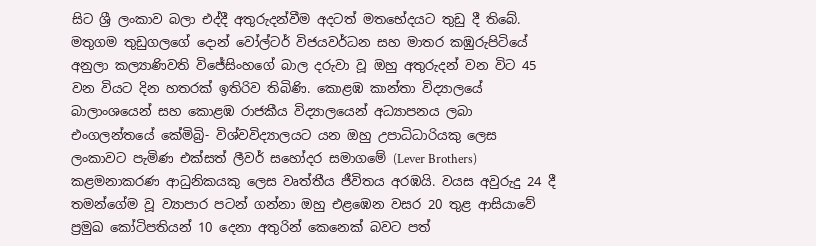සිට ශ්‍රී ලංකාව බලා එද්දී අතුරුදන්වීම අදටත් මතභේදයට තුඩු දී තිබේ. මතුගම තුඩුගලගේ දොන් වෝල්ටර් විජයවර්ධන සහ මාතර කඹුරුපිටියේ අනුලා කල්‍යාණිවති විජේසිංහගේ බාල දරුවා වූ ඔහු අතුරුදන් වන විට 45 වන වියට දින හතරක්‌ ඉතිරිව තිබිණි. කොළඹ කාන්තා විද්‍යාලයේ බාලාංශයෙන් සහ කොළඹ රාජකීය විද්‍යාලයෙන් අධ්‍යාපනය ලබා එංගලන්තයේ කේමිබ්‍රි- විශ්වවිද්‍යාලයට යන ඔහු උපාධිධාරියකු ලෙස ලංකාවට පැමිණ එක්‌සත් ලීවර් සහෝදර සමාගමේ (Lever Brothers) කළමනාකරණ ආධුනිකයකු ලෙස වෘත්තීය ජීවිතය අරඹයි. වයස අවුරුදු 24 දී තමන්ගේම වූ ව්‍යාපාර පටන් ගන්නා ඔහු එළඹෙන වසර 20 තුළ ආසියාවේ ප්‍රමුඛ කෝටිපතියන් 10 දෙනා අතුරින් කෙනෙක්‌ බවට පත්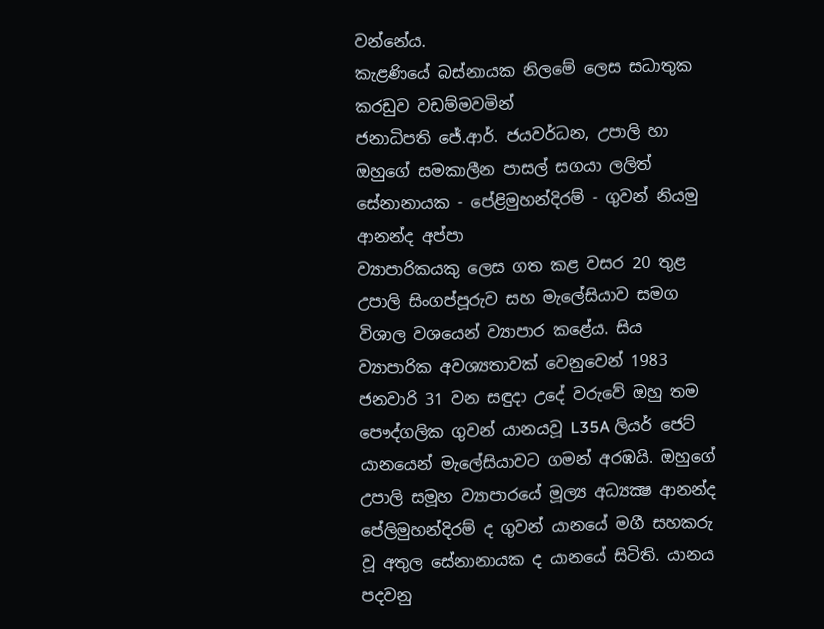වන්නේය.
කැළණියේ බස්‌නායක නිලමේ ලෙස සධාතුක කරඩුව වඩම්මවමින්
ජනාධිපති ජේ.ආර්. ජයවර්ධන, උපාලි හා ඔහුගේ සමකාලීන පාසල් සගයා ලලිත්
සේනානායක - පේළිමුහන්දිරම් - ගුවන් නියමු ආනන්ද අප්පා
ව්‍යාපාරිකයකු ලෙස ගත කළ වසර 20 තුළ උපාලි සිංගප්පූරුව සහ මැලේසියාව සමග විශාල වශයෙන් ව්‍යාපාර කළේය. සිය ව්‍යාපාරික අවශ්‍යතාවක්‌ වෙනුවෙන් 1983 ජනවාරි 31 වන සඳුදා උදේ වරුවේ ඔහු තම පෞද්ගලික ගුවන් යානයවූ L35A ලියර් ජෙට්‌ යානයෙන් මැලේසියාවට ගමන් අරඹයි. ඔහුගේ උපාලි සමූහ ව්‍යාපාරයේ මූල්‍ය අධ්‍යක්‍ෂ ආනන්ද පේලිමුහන්දිරම් ද ගුවන් යානයේ මගී සහකරු වූ අතුල සේනානායක ද යානයේ සිටිති. යානය පදවනු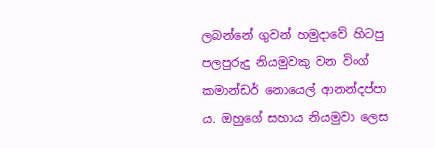ලබන්නේ ගුවන් හමුදාවේ හිටපු පලපුරුදු නියමුවකු වන විංග් කමාන්ඩර් නොයෙල් ආනන්දප්පා ය. ඔහුගේ සහාය නියමුවා ලෙස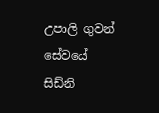උපාලි ගුවන් සේවයේ සිඩ්නි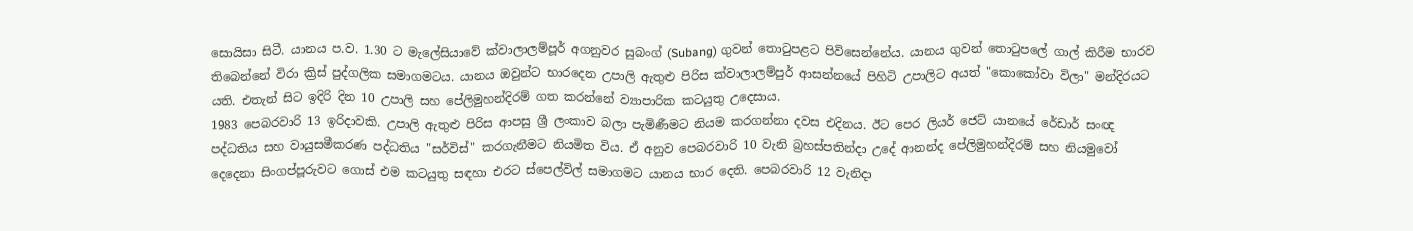සොයිසා සිටී. යානය ප.ව. 1.30 ට මැලේසියාවේ ක්‌වාලාලම්පූර් අගනුවර සුබංග් (Subang) ගුවන් තොටුපළට පිවිසෙන්නේය. යානය ගුවන් තොටුපලේ ගාල් කිරීම භාරව තිබෙන්නේ විරා ක්‍රිස්‌ පුද්ගලික සමාගමටය. යානය ඔවුන්ට භාරදෙන උපාලි ඇතුළු පිරිස ක්‌වාලාලම්පුර් ආසන්නයේ පිහිටි උපාලිට අයත් "කොකෝවා විලා" මන්දිරයට යති. එතැන් සිට ඉදිරි දින 10 උපාලි සහ පේලිමුහන්දිරම් ගත කරන්නේ ව්‍යාපාරික කටයුතු උදෙසාය.
1983 පෙබරවාරි 13 ඉරිදාවකි. උපාලි ඇතුළු පිරිස ආපසු ශ්‍රී ලංකාව බලා පැමිණීමට නියම කරගන්නා දවස එදිනය. ඊට පෙර ලියර් ජෙට්‌ යානයේ රේඩාර් සංඥ පද්ධතිය සහ වායුසමීකරණ පද්ධතිය "සර්විස්‌" කරගැනීමට නියමිත විය. ඒ අනුව පෙබරවාරි 10 වැනි බ්‍රහස්‌පතින්දා උදේ ආනන්ද පේලිමුහන්දිරම් සහ නියමුවෝ දෙදෙනා සිංගප්පූරුවට ගොස්‌ එම කටයුතු සඳහා එරට ස්‌පෙල්විල් සමාගමට යානය භාර දෙති. පෙබරවාරි 12 වැනිදා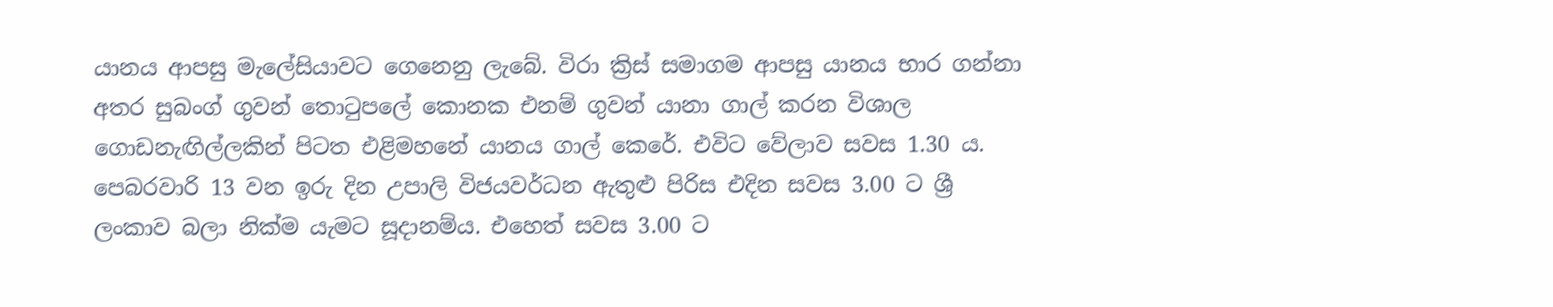යානය ආපසු මැලේසියාවට ගෙනෙනු ලැබේ. විරා ක්‍රිස්‌ සමාගම ආපසු යානය භාර ගන්නා අතර සුබංග් ගුවන් තොටුපලේ කොනක එනම් ගුවන් යානා ගාල් කරන විශාල ගොඩනැඟිල්ලකින් පිටත එළිමහනේ යානය ගාල් කෙරේ. එවිට වේලාව සවස 1.30 ය.
පෙබරවාරි 13 වන ඉරු දින උපාලි විජයවර්ධන ඇතුළු පිරිස එදින සවස 3.00 ට ශ්‍රී ලංකාව බලා නික්‌ම යැමට සූදානම්ය. එහෙත් සවස 3.00 ට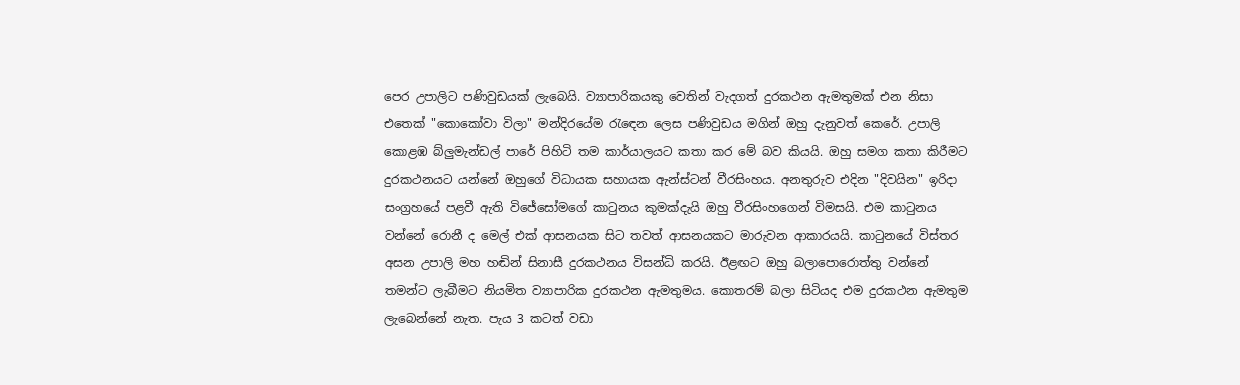පෙර උපාලිට පණිවුඩයක්‌ ලැබෙයි. ව්‍යාපාරිකයකු වෙතින් වැදගත් දුරකථන ඇමතුමක්‌ එන නිසා එතෙක්‌ "කොකෝවා විලා" මන්දිරයේම රැඳෙන ලෙස පණිවුඩය මගින් ඔහු දැනුවත් කෙරේ. උපාලි කොළඹ බ්ලුමැන්ඩල් පාරේ පිහිටි තම කාර්යාලයට කතා කර මේ බව කියයි. ඔහු සමග කතා කිරීමට දුරකථනයට යන්නේ ඔහුගේ විධායක සහායක ඇන්ස්‌ටන් වීරසිංහය. අනතුරුව එදින "දිවයින" ඉරිදා සංග්‍රහයේ පළවී ඇති විජේසෝමගේ කාටුනය කුමක්‌දැයි ඔහු වීරසිංහගෙන් විමසයි. එම කාටුනය වන්නේ රොනී ද මෙල් එක්‌ ආසනයක සිට තවත් ආසනයකට මාරුවන ආකාරයයි. කාටුනයේ විස්‌තර අසන උපාලි මහ හඬින් සිනාසී දුරකථනය විසන්ධි කරයි. ඊළඟට ඔහු බලාපොරොත්තු වන්නේ තමන්ට ලැබීමට නියමිත ව්‍යාපාරික දුරකථන ඇමතුමය. කොතරම් බලා සිටියද එම දුරකථන ඇමතුම ලැබෙන්නේ නැත. පැය 3 කටත් වඩා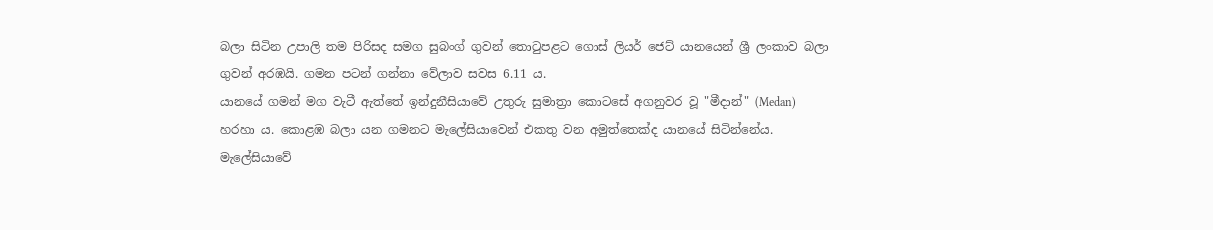බලා සිටින උපාලි තම පිරිසද සමග සුබංග් ගුවන් තොටුපළට ගොස්‌ ලියර් ජෙට්‌ යානයෙන් ශ්‍රී ලංකාව බලා ගුවන් අරඹයි. ගමන පටන් ගන්නා වේලාව සවස 6.11 ය.
යානයේ ගමන් මග වැටී ඇත්තේ ඉන්දුනීසියාවේ උතුරු සුමාත්‍රා කොටසේ අගනුවර වූ "මීදාන්" (Medan) හරහා ය. කොළඹ බලා යන ගමනට මැලේසියාවෙන් එකතු වන අමුත්තෙක්‌ද යානයේ සිටින්නේය. මැලේසියාවේ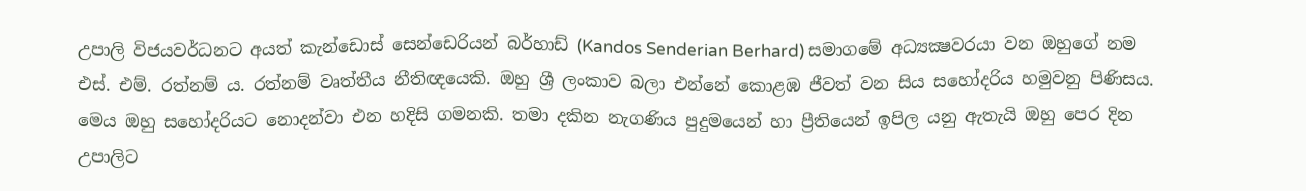උපාලි විජයවර්ධනට අයත් කැන්ඩොස්‌ සෙන්ඩෙරියන් බර්හාඩ් (Kandos Senderian Berhard) සමාගමේ අධ්‍යක්‍ෂවරයා වන ඔහුගේ නම එස්‌. එම්. රත්නම් ය. රත්නම් වෘත්තීය නීතිඥයෙකි. ඔහු ශ්‍රී ලංකාව බලා එන්නේ කොළඹ ජීවත් වන සිය සහෝදරිය හමුවනු පිණිසය. මෙය ඔහු සහෝදරියට නොදන්වා එන හදිසි ගමනකි. තමා දකින නැගණිය පුදුමයෙන් හා ප්‍රීතියෙන් ඉපිල යනු ඇතැයි ඔහු පෙර දින උපාලිට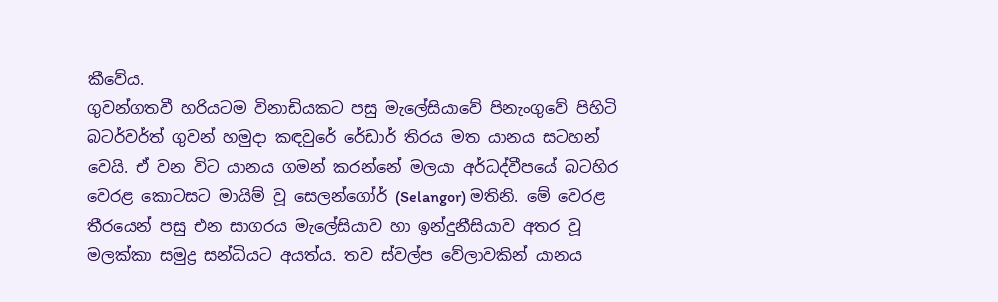කීවේය.
ගුවන්ගතවී හරියටම විනාඩියකට පසු මැලේසියාවේ පිනැංගුවේ පිහිටි බටර්වර්ත් ගුවන් හමුදා කඳවුරේ රේඩාර් තිරය මත යානය සටහන් වෙයි. ඒ වන විට යානය ගමන් කරන්නේ මලයා අර්ධද්වීපයේ බටහිර වෙරළ කොටසට මායිම් වූ සෙලන්ගෝර් (Selangor) මතිනි. මේ වෙරළ තීරයෙන් පසු එන සාගරය මැලේසියාව හා ඉන්දුනීසියාව අතර වූ මලක්‌කා සමුද්‍ර සන්ධියට අයත්ය. තව ස්‌වල්ප වේලාවකින් යානය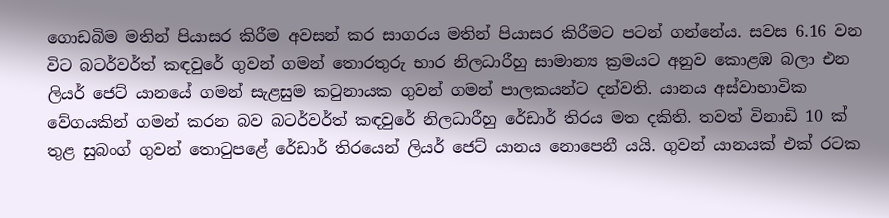ගොඩබිම මතින් පියාසර කිරීම අවසන් කර සාගරය මතින් පියාසර කිරීමට පටන් ගන්නේය. සවස 6.16 වන විට බටර්වර්ත් කඳවුරේ ගුවන් ගමන් තොරතුරු භාර නිලධාරීහු සාමාන්‍ය ක්‍රමයට අනුව කොළඹ බලා එන ලියර් ජෙට්‌ යානයේ ගමන් සැළසුම කටුනායක ගුවන් ගමන් පාලකයන්ට දන්වති. යානය අස්‌වාභාවික වේගයකින් ගමන් කරන බව බටර්වර්ත් කඳවුරේ නිලධාරීහු රේඩාර් තිරය මත දකිති. තවත් විනාඩි 10 ක්‌ තුළ සුබංග් ගුවන් තොටුපළේ රේඩාර් තිරයෙන් ලියර් ජෙට්‌ යානය නොපෙනී යයි. ගුවන් යානයක්‌ එක්‌ රටක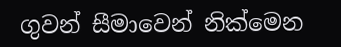ගුවන් සීමාවෙන් නික්‌මෙන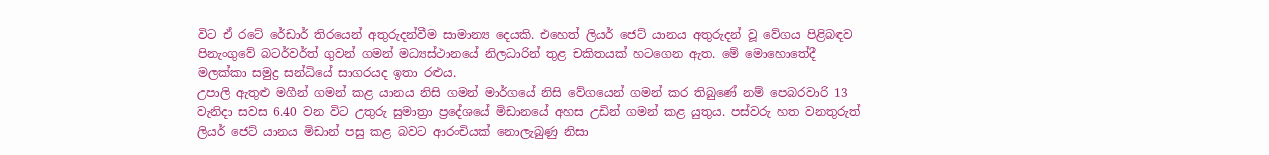විට ඒ රටේ රේඩාර් තිරයෙන් අතුරුදන්වීම සාමාන්‍ය දෙයකි. එහෙත් ලියර් ජෙට්‌ යානය අතුරුදන් වූ වේගය පිළිබඳව පිනැංගුවේ බටර්වර්ත් ගුවන් ගමන් මධ්‍යස්‌ථානයේ නිලධාරින් තුළ චකිතයක්‌ හටගෙන ඇත. මේ මොහොතේදී මලක්‌කා සමුද්‍ර සන්ධියේ සාගරයද ඉතා රළුය.
උපාලි ඇතුළු මගීන් ගමන් කළ යානය නිසි ගමන් මාර්ගයේ නිසි වේගයෙන් ගමන් කර තිබුණේ නම් පෙබරවාරි 13 වැනිදා සවස 6.40 වන විට උතුරු සුමාත්‍රා ප්‍රදේශයේ මිඩානයේ අහස උඩින් ගමන් කළ යුතුය. පස්‌වරු හත වනතුරුත් ලියර් ජෙට්‌ යානය මිඩාන් පසු කළ බවට ආරංචියක්‌ නොලැබුණු නිසා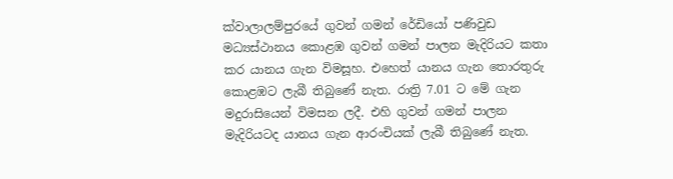ක්‌වාලාලම්පුරයේ ගුවන් ගමන් රේඩියෝ පණිවුඩ මධ්‍යස්‌ථානය කොළඹ ගුවන් ගමන් පාලන මැදිරියට කතා කර යානය ගැන විමසූහ. එහෙත් යානය ගැන තොරතුරු කොළඹට ලැබී තිබුණේ නැත. රාත්‍රි 7.01 ට මේ ගැන මදුරාසියෙන් විමසන ලදී. එහි ගුවන් ගමන් පාලන මැදිරියටද යානය ගැන ආරංචියක්‌ ලැබී තිබුණේ නැත.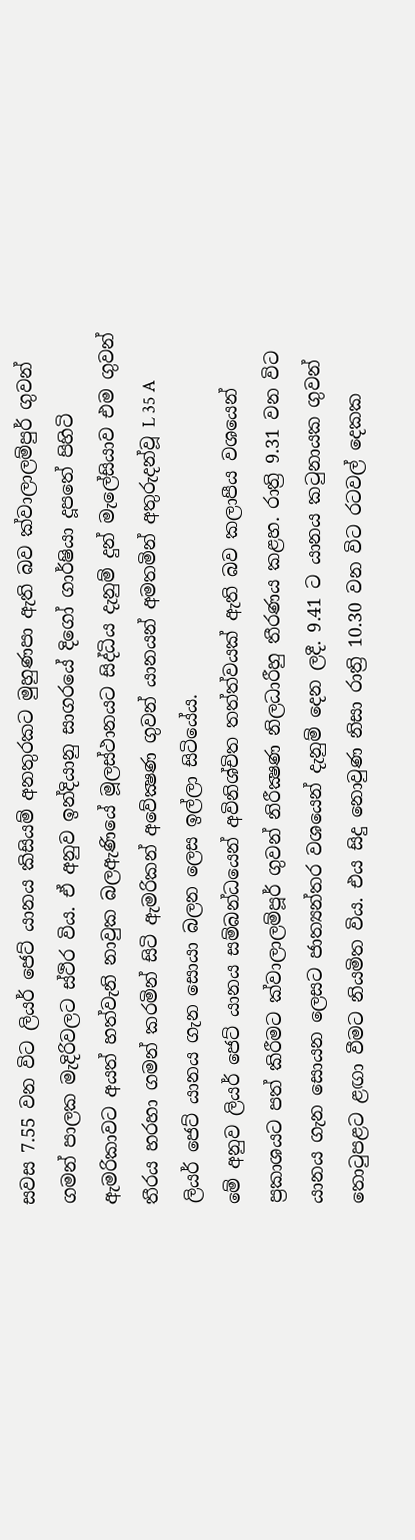සවස 7.55 වන විට ලියර් ජෙට්‌ යානය කිසියම් අනතුරකට මුහුණපා ඇති බව ක්‌වාලාලම්පුර් ගුවන් ගමන් පාලක මැදිරිවලට ස්‌ථිර විය. ඒ අනුව ඉන්දියානු සාගරයේ දිගෝ ගාර්ෂියා දූපතේ පිහිටි ඇමරිකාවට අයත් හත්වැනි නාවුක බලඇණියේ මූලස්‌ථානයට සිද්ධිය දැනුම් දුන් මැලේසියාව එම ගුවන් තීරය හරහා ගමන් කරමින් සිටි ඇමරිකන් අවේක්‍ෂණ ගුවන් යානයන් අමතමින් අතුරුදන්වූ L 35 A ලියර් ජෙට්‌ යානය ගැන සොයා බලන ලෙස ඉල්ලා සිටියේය.
මේ අනුව ලියර් ජෙට්‌ යානය සම්බන්ධයෙන් අවිනිශ්චිත තත්ත්වයක්‌ ඇති බව කලාපීය වශයෙන් ප්‍රකාශයට පත් කිරීමට ක්‌වාලාලම්පූර් ගුවන් නිරීක්‍ෂණ නිලධාරීහු තීරණය කළහ. රාත්‍රි 9.31 වන විට යානය ගැන සොයන ලෙසට ජාත්‍යන්තර වශයෙන් දැනුම් දෙන ලදී. 9.41 ට යානය කටුනායක ගුවන් තොටුපළට ළඟා වීමට නියමිත විය. එය සිදු නොවුණ නිසා රාත්‍රි 10.30 වන විට රටවල් දෙකක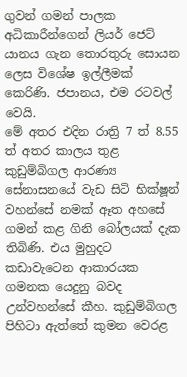ගුවන් ගමන් පාලක අධිකාරීන්ගෙන් ලියර් ජෙට්‌ යානය ගැන තොරතුරු සොයන ලෙස විශේෂ ඉල්ලීමක්‌ කෙරිණි. ජපානය, එම රටවල් වෙයි.
මේ අතර එදින රාත්‍රි 7 ත් 8.55 ත් අතර කාලය තුළ කුඩුම්බිගල ආරණ්‍ය සේනාසනයේ වැඩ සිටි භික්‌ෂූන් වහන්සේ නමක්‌ ඈත අහසේ ගමන් කළ ගිනි බෝලයක්‌ දැක තිබිණි. එය මුහුදට කඩාවැටෙන ආකාරයක ගමනක යෙදුනු බවද උන්වහන්සේ කීහ. කුඩුම්බිගල පිහිටා ඇත්තේ කුමන වෙරළ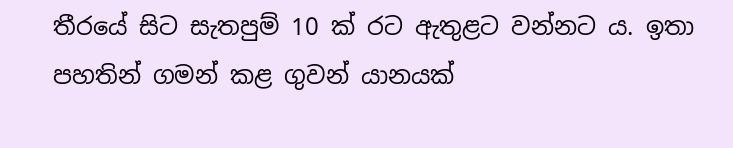තීරයේ සිට සැතපුම් 10 ක්‌ රට ඇතුළට වන්නට ය. ඉතා පහතින් ගමන් කළ ගුවන් යානයක්‌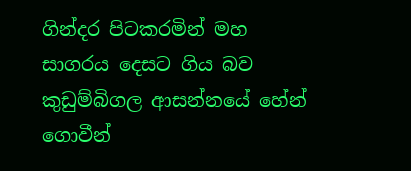ගින්දර පිටකරමින් මහ සාගරය දෙසට ගිය බව කුඩුම්බිගල ආසන්නයේ හේන් ගොවීන්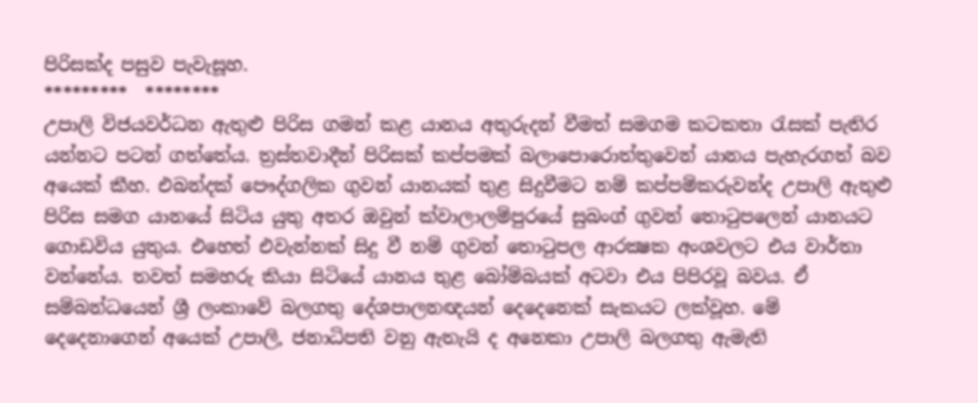පිරිසක්‌ද පසුව පැවැසූහ.
*********  ********
උපාලි විජයවර්ධන ඇතුළු පිරිස ගමන් කළ යානය අතුරුදන් වීමත් සමගම කටකතා රැසක්‌ පැතිර යන්නට පටන් ගත්තේය. ත්‍රස්‌තවාදීන් පිරිසක්‌ කප්පමක්‌ බලාපොරොත්තුවෙන් යානය පැහැරගත් බව අයෙක්‌ කීහ. එබන්දක්‌ පෞද්ගලික ගුවන් යානයක්‌ තුළ සිදුවීමට නම් කප්පම්කරුවන්ද උපාලි ඇතුළු පිරිස සමග යානයේ සිටිය යුතු අතර ඔවුන් ක්‌වාලාලම්පුරයේ සුබංග් ගුවන් තොටුපලෙන් යානයට ගොඩවිය යුතුය. එහෙත් එවැන්නක්‌ සිදු වී නම් ගුවන් තොටුපල ආරක්‍ෂක අංශවලට එය වාර්තා වන්නේය. තවත් සමහරු කියා සිටියේ යානය තුළ බෝම්බයක්‌ අටවා එය පිපිරවූ බවය. ඒ සම්බන්ධයෙන් ශ්‍රී ලංකාවේ බලගතු දේශපාලනඥයන් දෙදෙනෙක්‌ සැකයට ලක්‌වූහ. මේ දෙදෙනාගෙන් අයෙක්‌ උපාලි, ජනාධිපති වනු ඇතැයි ද අනෙකා උපාලි බලගතු ඇමැති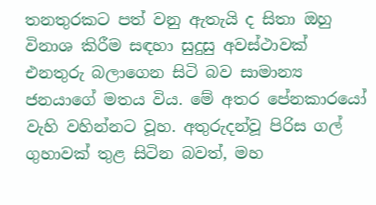තනතුරකට පත් වනු ඇතැයි ද සිතා ඔහු විනාශ කිරීම සඳහා සුදුසු අවස්‌ථාවක්‌ එනතුරු බලාගෙන සිටි බව සාමාන්‍ය ජනයාගේ මතය විය. මේ අතර පේනකාරයෝ වැහි වහින්නට වූහ. අතුරුදන්වූ පිරිස ගල් ගුහාවක්‌ තුළ සිටින බවත්, මහ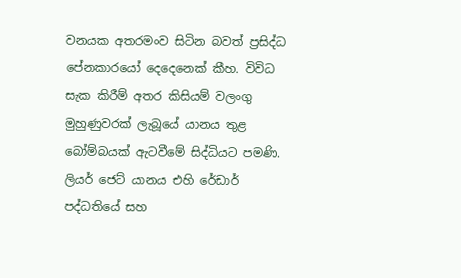වනයක අතරමංව සිටින බවත් ප්‍රසිද්ධ පේනකාරයෝ දෙදෙනෙක්‌ කීහ. විවිධ සැක කිරීම් අතර කිසියම් වලංගු මුහුණුවරක්‌ ලැබූයේ යානය තුළ බෝම්බයක්‌ ඇටවීමේ සිද්ධියට පමණි. ලියර් ජෙට්‌ යානය එහි රේඩාර් පද්ධතියේ සහ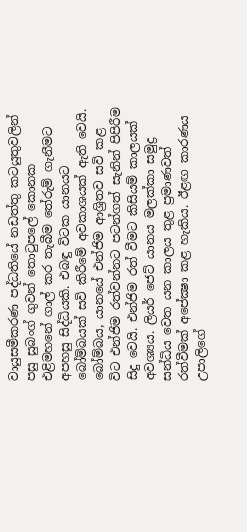වායුසමීකරණ පද්ධතියේ නඩත්තු කටයුතුවලින් පසු සුබංග් ගුවන් තොටුපලේ කොනක එළිමහනේ ගාල් කර තැබීම තේරුම් ගැනීමට අපහසු සිද්ධියකි. එබඳු විටක යානයට බෝම්බයක්‌ සවි කිරීමේ අවකාශයක්‌ ඇති වෙයි. බෝම්බය, යානයේ එන්ජිම ආශ්‍රිතව සවි කළ විට එන්ජිම රත්වන්නට පටන්ගත් සැනින් පිපිරීම සිදු වෙයි. එන්ජිම රත් වීමට කිසියම් කාලයක්‌ අවශ්‍යය. ලියර් ජෙට්‌ යානය මලක්‌කා සමුද්‍ර සන්ධිය වෙත යන කාලය තුළ ප්‍රමාණවත් රත්වීමක්‌ අපේක්‍ෂා කළ හැකිය. ඊළඟ කාරණය උපාලිගේ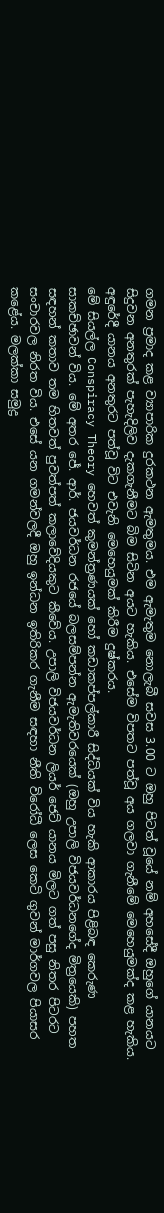ගමන ප්‍රමාද කළ ව්‍යාපාරික දුරකථන ඇමතුමය. එම ඇමැතුම නොලැබී සවස 3.00 ට ඔහු පිටත් වූයේ නම් අහසේදී ඔහුගේ යානයට සිදුවන අනතුරක්‌ පැහැදිලිව දැකගැනීමට බිම සිටින අයට හැකිය. එසේම විපතට පත්වූ අය ගලවා ගැනීමේ මෙහෙයුමක්‌ද කළ හැකිය. අඳුරේදී යානය අනතුරට පත්වූ විට එවැනි මෙහෙයුමක්‌ කිරීම දුෂ්කරය.
මේ සියල්ල Conspiracy Theory හෙවත් කුමන්ත්‍රණයක්‌ හෝ කඩාකප්පල්කාරී සිද්ධියක්‌ විය හැකි ආකාරය පිළිබඳ කෙරුණ සාකච්ඡාවන් විය. මේ අතර ජේ. ආර්. ජයවර්ධන රජයේ බලසම්පන්න ඇමැතිවරයෙක්‌ (ඔහු උපාලි විජයවර්ධනගේද මිත්‍රයෙකි) පහත සඳහන් කතාව තම හිතවත් පුවත්පත් කලාවේදියකුට කීවේය. උපාලි විජයවර්ධන ලියර් ජෙට්‌ යානය මිලට ගත් පසු නිතර පිටරට සංචාරවල නිරත විය. එසේ යන ගමන්වලදී ඔහු ඉන්ධන ඉතිරිකර ගැනීම සඳහා නීති විරෝධී ලෙස කෙටි ගුවන් මාර්ගවල පියාසර කළේය. මලක්‌කා සමුද්‍ර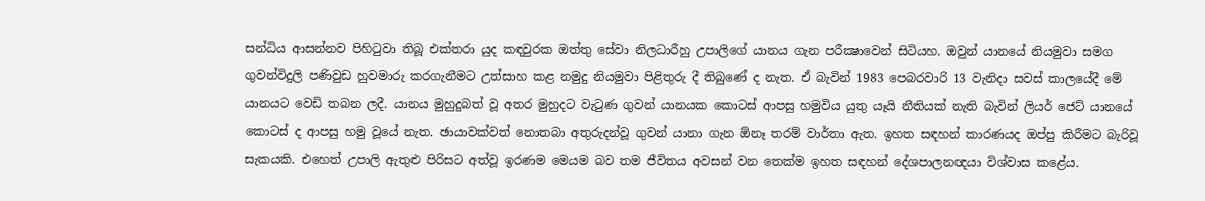සන්ධිය ආසන්නව පිහිටුවා තිබූ එක්‌තරා යුද කඳවුරක ඔත්තු සේවා නිලධාරීහු උපාලිගේ යානය ගැන පරීක්‍ෂාවෙන් සිටියහ. ඔවුන් යානයේ නියමුවා සමග ගුවන්විදුලි පණිවුඩ හුවමාරු කරගැනීමට උත්සාහ කළ නමුදු නියමුවා පිළිතුරු දී තිබුණේ ද නැත. ඒ බැවින් 1983 පෙබරවාරි 13 වැනිදා සවස්‌ කාලයේදී මේ යානයට වෙඩි තබන ලදී. යානය මුහුදුබත් වූ අතර මුහුදට වැටුණ ගුවන් යානයක කොටස්‌ ආපසු හමුවිය යුතු යෑයි නීතියක්‌ නැති බැවින් ලියර් ජෙට්‌ යානයේ කොටස්‌ ද ආපසු හමු වූයේ නැත. ඡායාවක්‌වත් නොතබා අතුරුදන්වූ ගුවන් යානා ගැන ඕනෑ තරම් වාර්තා ඇත. ඉහත සඳහන් කාරණයද ඔප්පු කිරීමට බැරිවූ සැකයකි. එහෙත් උපාලි ඇතුළු පිරිසට අත්වූ ඉරණම මෙයම බව තම ජීවිතය අවසන් වන තෙක්‌ම ඉහත සඳහන් දේශපාලනඥයා විශ්වාස කළේය.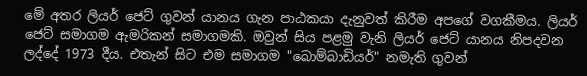මේ අතර ලියර් ජෙට්‌ ගුවන් යානය ගැන පාඨකයා දැනුවත් කිරීම අපගේ වගකීමය. ලියර් ජෙට්‌ සමාගම ඇමරිකන් සමාගමකි. ඔවුන් සිය පළමු වැනි ලියර් ජෙට්‌ යානය නිපදවන ලද්දේ 1973 දීය. එතැන් සිට එම සමාගම "බොම්බාඩියර්" නමැති ගුවන්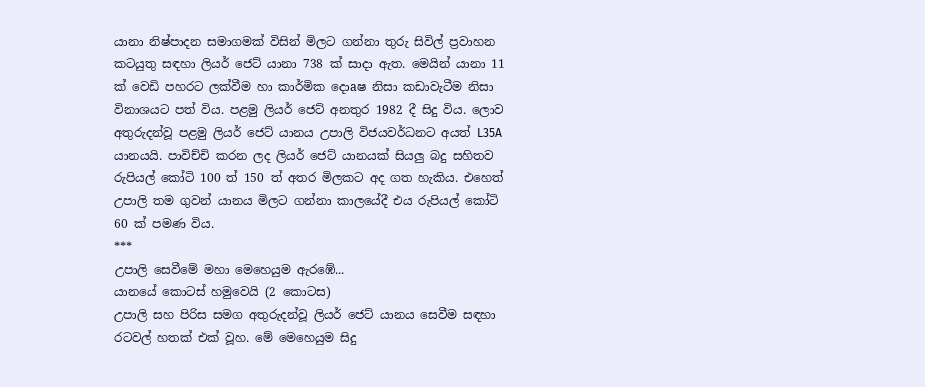යානා නිෂ්පාදන සමාගමක්‌ විසින් මිලට ගන්නා තුරු සිවිල් ප්‍රවාහන කටයුතු සඳහා ලියර් ජෙට්‌ යානා 738 ක්‌ සාදා ඇත. මෙයින් යානා 11 ක්‌ වෙඩි පහරට ලක්‌වීම හා කාර්මික දොaෂ නිසා කඩාවැටීම නිසා විනාශයට පත් විය. පළමු ලියර් ජෙට්‌ අනතුර 1982 දී සිදු විය. ලොව අතුරුදන්වූ පළමු ලියර් ජෙට්‌ යානය උපාලි විජයවර්ධනට අයත් L35A යානයයි. පාවිච්චි කරන ලද ලියර් ජෙට්‌ යානයක්‌ සියලු බදු සහිතව රුපියල් කෝටි 100 ත් 150 ත් අතර මිලකට අද ගත හැකිය. එහෙත් උපාලි තම ගුවන් යානය මිලට ගන්නා කාලයේදී එය රුපියල් කෝටි 60 ක්‌ පමණ විය.
***
උපාලි සෙවීමේ මහා මෙහෙයුම ඇරඹේ...
යානයේ කොටස්‌ හමුවෙයි (2 කොටස)
උපාලි සහ පිරිස සමග අතුරුදන්වූ ලියර් ජෙට්‌ යානය සෙවීම සඳහා රටවල් හතක්‌ එක්‌ වූහ. මේ මෙහෙයුම සිදු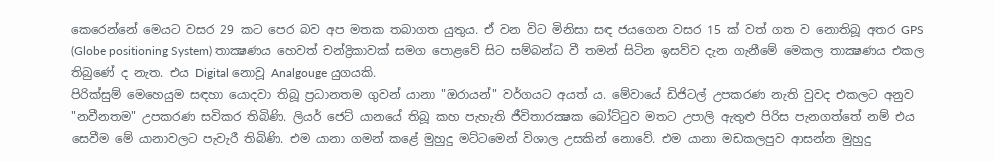කෙරෙන්නේ මෙයට වසර 29 කට පෙර බව අප මතක තබාගත යුතුය. ඒ වන විට මිනිසා සඳ ජයගෙන වසර 15 ක්‌ වත් ගත ව නොතිබූ අතර GPS (Globe positioning System) තාක්‍ෂණය හෙවත් චන්ද්‍රිකාවක්‌ සමග පොළවේ සිට සම්බන්ධ වී තමන් සිටින ඉසව්ව දැන ගැනීමේ මෙකල තාක්‍ෂණය එකල තිබුණේ ද නැත. එය Digital නොවූ Analgouge යුගයකි.
පිරික්‌සුම් මෙහෙයුම සඳහා යොදවා තිබූ ප්‍රධානතම ගුවන් යානා "ඔරායන්" වර්ගයට අයත් ය. මේවායේ ඩිජිටල් උපකරණ නැති වුවද එකලට අනුව "නවීනතම" උපකරණ සවිකර තිබිණි. ලියර් ජෙට්‌ යානයේ තිබූ කහ පැහැති ජීවිතාරක්‍ෂක බෝට්‌ටුව මතට උපාලි ඇතුළු පිරිස පැනගත්තේ නම් එය සෙවීම මේ යානාවලට පැවැරී තිබිණි. එම යානා ගමන් කළේ මුහුදු මට්‌ටමෙන් විශාල උසකින් නොවේ. එම යානා මඩකලපුව ආසන්න මුහුදු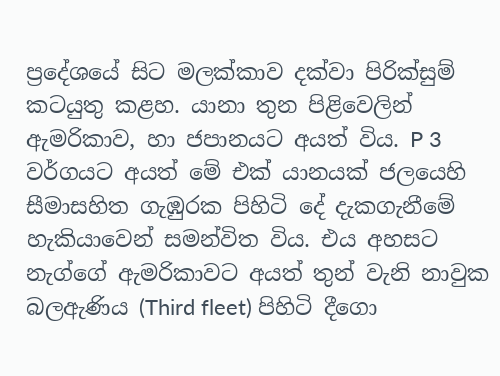ප්‍රදේශයේ සිට මලක්‌කාව දක්‌වා පිරික්‌සුම් කටයුතු කළහ. යානා තුන පිළිවෙලින් ඇමරිකාව, හා ජපානයට අයත් විය. P 3 වර්ගයට අයත් මේ එක්‌ යානයක්‌ ජලයෙහි සීමාසහිත ගැඹුරක පිහිටි දේ දැකගැනීමේ හැකියාවෙන් සමන්විත විය. එය අහසට නැග්ගේ ඇමරිකාවට අයත් තුන් වැනි නාවුක බලඇණිය (Third fleet) පිහිටි දීගො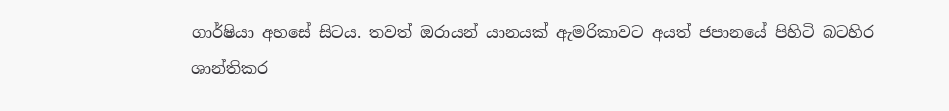ගාර්ෂියා අහසේ සිටය. තවත් ඔරායන් යානයක්‌ ඇමරිකාවට අයත් ජපානයේ පිහිටි බටහිර ශාන්තිකර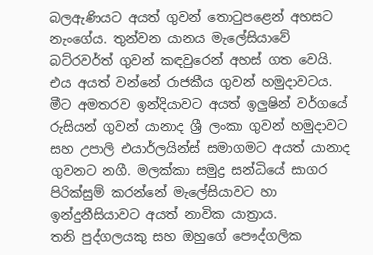බලඇණියට අයත් ගුවන් තොටුපළෙන් අහසට නැංගේය. තුන්වන යානය මැලේසියාවේ බට්‌රවර්ත් ගුවන් කඳවුරෙන් අහස්‌ ගත වෙයි. එය අයත් වන්නේ රාජකීය ගුවන් හමුදාවටය. මීට අමතරව ඉන්දියාවට අයත් ඉලුෂින් වර්ගයේ රුසියන් ගුවන් යානාද ශ්‍රී ලංකා ගුවන් හමුදාවට සහ උපාලි එයාර්ලයින්ස්‌ සමාගමට අයත් යානාද ගුවනට නගී. මලක්‌කා සමුද්‍ර සන්ධියේ සාගර පිරික්‌සුම් කරන්නේ මැලේසියාවට හා ඉන්දුනීසියාවට අයත් නාවික යාත්‍රාය.
තනි පුද්ගලයකු සහ ඔහුගේ පෞද්ගලික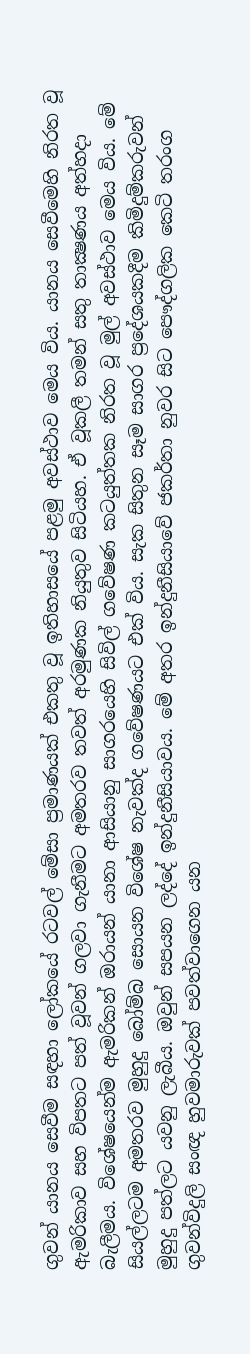ගුවන් යානය සෙවීම සඳහා ලෝකයේ රටවල් මේසා ප්‍රමාණයක්‌ එකතු වූ ඉතිහාසයේ පළමු අවස්‌ථාව මෙය විය. යානය සෙවීමෙහි නිරත වූ ඇමරිකාව සහ විපතට පත් වූවන් ගලවා ගැනීමට අමතරව තවත් අරමුණක නියුතුව සිටියහ. ඒ වූකලී තමන් සතු තාක්‍ෂණය අත්හදා බැලීමය. විශේෂයෙන්ම ඇමරිකන් ඔරායන් යානා ආසියානු සාගරයෙහි සිවිල් ගවේෂණ කටයුත්තක නිරත වූ මුල් අවස්‌ථාව මෙය විය. මේ සියල්ලටම අමතරව මුහුදු බෝම්බ සොයන විශේෂ නැවක්‌ද ගවේෂණයට එක්‌ විය. සැක සිතුන සෑම සාගර ප්‍රදේශයකදීම කිමිදුම්කරුවන් මුහුදු පත්ලට යවනු ලැබීය. ඔවුන් සපයන ලද්දේ ඉන්දුනීසියාවය. මේ අතර ඉන්දුනීසියාවේ ජකර්තා නුවර සිට පෞද්ගලික කෙටි තරංග ගුවන්විදුලි සංඥ හුවමාරුවක්‌ පවත්වාගෙන යන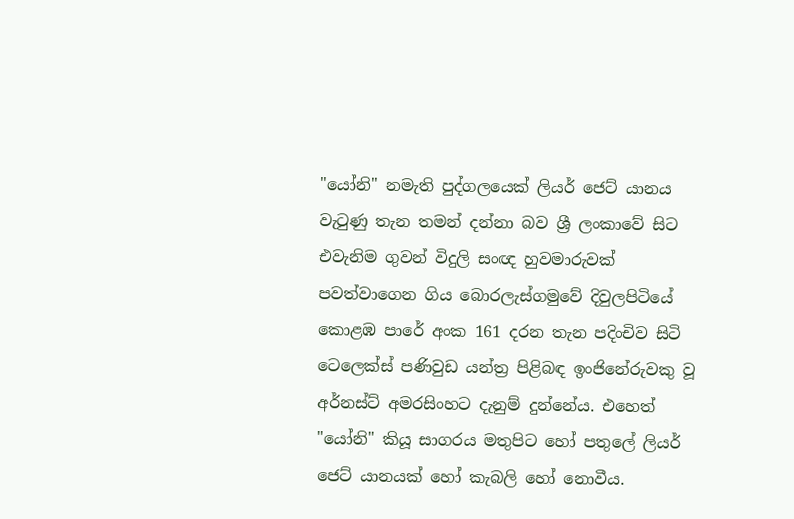"යෝනි" නමැති පුද්ගලයෙක්‌ ලියර් ජෙට්‌ යානය වැටුණු තැන තමන් දන්නා බව ශ්‍රී ලංකාවේ සිට එවැනිම ගුවන් විදුලි සංඥ හුවමාරුවක්‌ පවත්වාගෙන ගිය බොරලැස්‌ගමුවේ දිවුලපිටියේ කොළඹ පාරේ අංක 161 දරන තැන පදිංචිව සිටි ටෙලෙක්‌ස්‌ පණිවුඩ යන්ත්‍ර පිළිබඳ ඉංජිනේරුවකු වූ අර්නස්‌ට්‌ අමරසිංහට දැනුම් දුන්නේය. එහෙත් "යෝනි" කියූ සාගරය මතුපිට හෝ පතුලේ ලියර් ජෙට්‌ යානයක්‌ හෝ කැබලි හෝ නොවීය.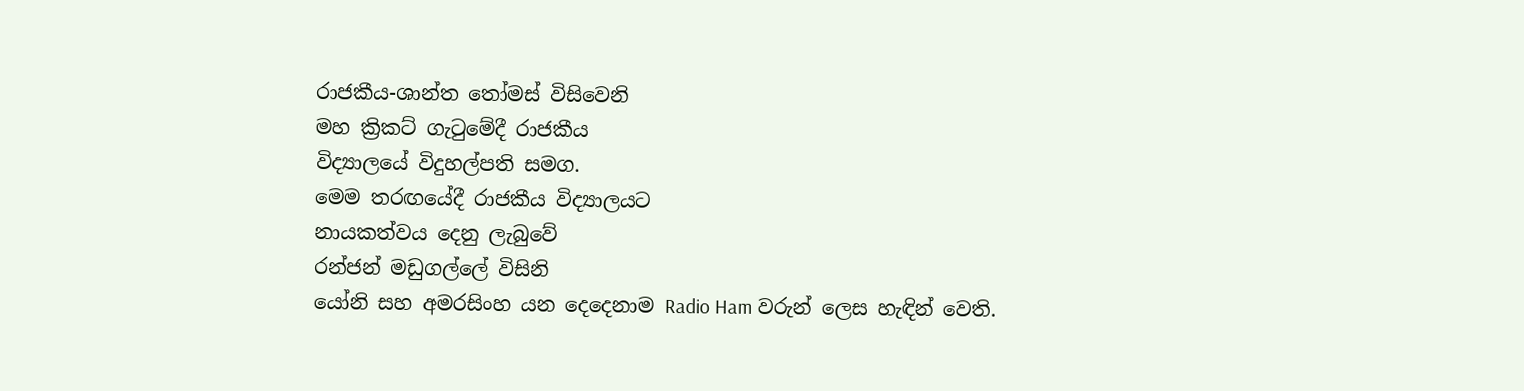රාජකීය-ශාන්ත තෝමස්‌ විසිවෙනි
මහ ක්‍රිකට්‌ ගැටුමේදී රාජකීය
විද්‍යාලයේ විදුහල්පති සමග.
මෙම තරඟයේදී රාජකීය විද්‍යාලයට
නායකත්වය දෙනු ලැබුවේ
රන්ජන් මඩුගල්ලේ විසිනි
යෝනි සහ අමරසිංහ යන දෙදෙනාම Radio Ham වරුන් ලෙස හැඳින් වෙති.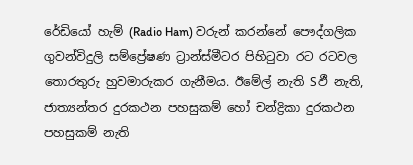රේඩියෝ හැම් (Radio Ham) වරුන් කරන්නේ පෞද්ගලික ගුවන්විදුලි සම්ප්‍රේෂණ ට්‍රාන්ස්‌මීටර පිහිටුවා රට රටවල තොරතුරු හුවමාරුකර ගැනීමය. ඊමේල් නැති Sඵී නැති, ජාත්‍යන්තර දුරකථන පහසුකම් හෝ චන්ද්‍රිකා දුරකථන පහසුකම් නැති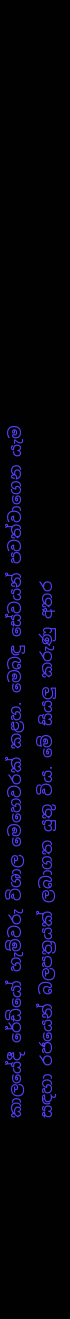කාලයේදී රේඩියෝ හැම්වරු විශාල මෙහෙවරක්‌ කළහ. මෙබඳු සේවයන් පවත්වාගෙන යැම සඳහා රජයෙන් බලපත්‍රයක්‌ ලබාගත යුතු විය. මේ සියලු කරුණු අතර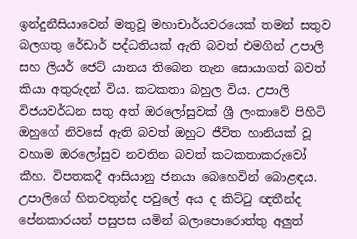ඉන්දුනීසියාවෙන් මතුවූ මහාචාර්යවරයෙක්‌ තමන් සතුව බලගතු රේඩාර් පද්ධතියක්‌ ඇති බවත් එමගින් උපාලි සහ ලියර් ජෙට්‌ යානය තිබෙන තැන සොයාගත් බවත් කියා අතුරුදන් විය. කටකතා බහුල විය. උපාලි විජයවර්ධන සතු අත් ඔරලෝසුවක්‌ ශ්‍රී ලංකාවේ පිහිටි ඔහුගේ නිවසේ ඇති බවත් ඔහුට ජීවිත හානියක්‌ වූ වහාම ඔරලෝසුව නවතින බවත් කටකතාකරුවෝ කීහ. විපතකදී ආසියානු ජනයා බෙහෙවින් බොළඳය. උපාලිගේ හිතවතුන්ද පවුලේ අය ද කිට්‌ටු ඥතීන්ද පේනකාරයන් පසුපස යමින් බලාපොරොත්තු අලුත්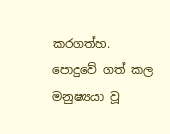කරගත්හ.
පොදුවේ ගත් කල මනුෂ්‍යයා වූ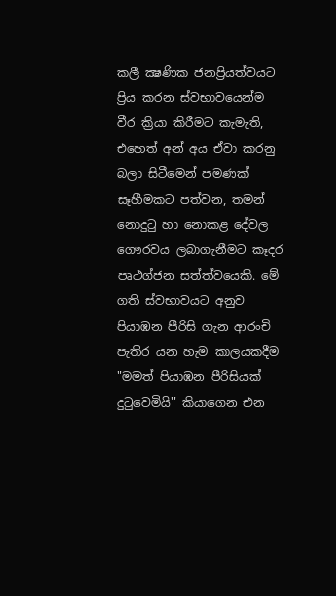කලී ක්‍ෂණික ජනප්‍රියත්වයට ප්‍රිය කරන ස්‌වභාවයෙන්ම වීර ක්‍රියා කිරීමට කැමැති, එහෙත් අන් අය ඒවා කරනු බලා සිටීමෙන් පමණක්‌ සෑහීමකට පත්වන, තමන් නොදුටු හා නොකළ දේවල ගෞරවය ලබාගැනීමට කෑදර පෘථග්ජන සත්ත්වයෙකි. මේ ගති ස්‌වභාවයට අනුව පියාඹන පීරිසි ගැන ආරංචි පැතිර යන හැම කාලයකදීම "මමත් පියාඹන පීරිසියක්‌ දුටුවෙමියි" කියාගෙන එන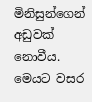මිනිසුන්ගෙන් අඩුවක්‌ නොවීය. මෙයට වසර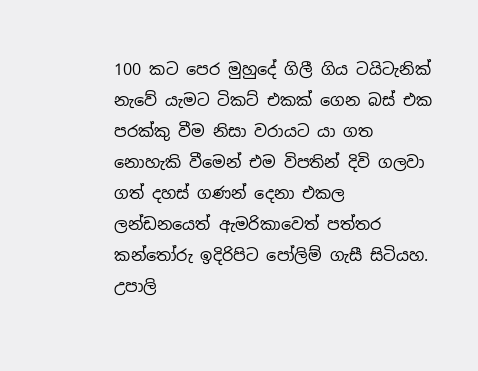100 කට පෙර මුහුදේ ගිලී ගිය ටයිටැනික්‌ නැවේ යැමට ටිකට්‌ එකක්‌ ගෙන බස්‌ එක පරක්‌කු වීම නිසා වරායට යා ගත නොහැකි වීමෙන් එම විපතින් දිවි ගලවා ගත් දහස්‌ ගණන් දෙනා එකල ලන්ඩනයෙත් ඇමරිකාවෙත් පත්තර කන්තෝරු ඉදිරිපිට පෝලිම් ගැසී සිටියහ.
උපාලි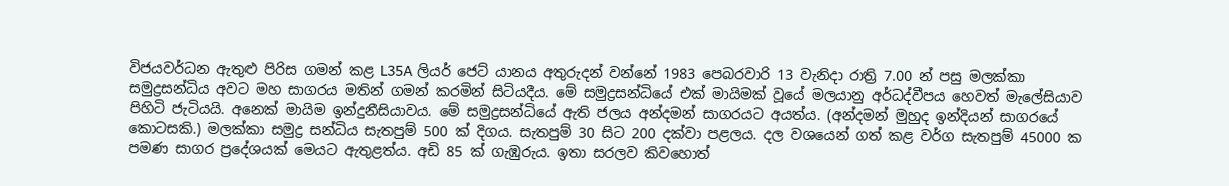විජයවර්ධන ඇතුළු පිරිස ගමන් කළ L35A ලියර් ජෙට්‌ යානය අතුරුදන් වන්නේ 1983 පෙබරවාරි 13 වැනිදා රාත්‍රි 7.00 න් පසු මලක්‌කා සමුද්‍රසන්ධිය අවට මහ සාගරය මතින් ගමන් කරමින් සිටියදීය. මේ සමුද්‍රසන්ධියේ එක්‌ මායිමක්‌ වූයේ මලයානු අර්ධද්වීපය හෙවත් මැලේසියාව පිහිටි ජැටියයි. අනෙක්‌ මායිම ඉන්දුනීසියාවය. මේ සමුද්‍රසන්ධියේ ඇති ජලය අන්දමන් සාගරයට අයත්ය. (අන්දමන් මුහුද ඉන්දියන් සාගරයේ කොටසකි.) මලක්‌කා සමුද්‍ර සන්ධිය සැතපුම් 500 ක්‌ දිගය. සැතපුම් 30 සිට 200 දක්‌වා පළලය. දල වශයෙන් ගත් කළ වර්ග සැතපුම් 45000 ක පමණ සාගර ප්‍රදේශයක්‌ මෙයට ඇතුළත්ය. අඩි 85 ක්‌ ගැඹුරුය. ඉතා සරලව කිවහොත්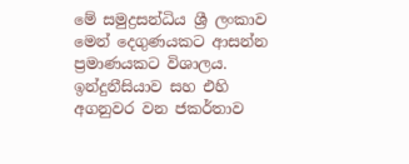මේ සමුද්‍රසන්ධිය ශ්‍රී ලංකාව මෙන් දෙගුණයකට ආසන්න ප්‍රමාණයකට විශාලය.
ඉන්දුනීසියාව සහ එහි අගනුවර වන ජකර්තාව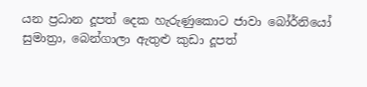යන ප්‍රධාන දූපත් දෙක හැරුණුකොට ජාවා බෝර්නියෝ සුමාත්‍රා, බෙන්ගාලා ඇතුළු කුඩා දූපත්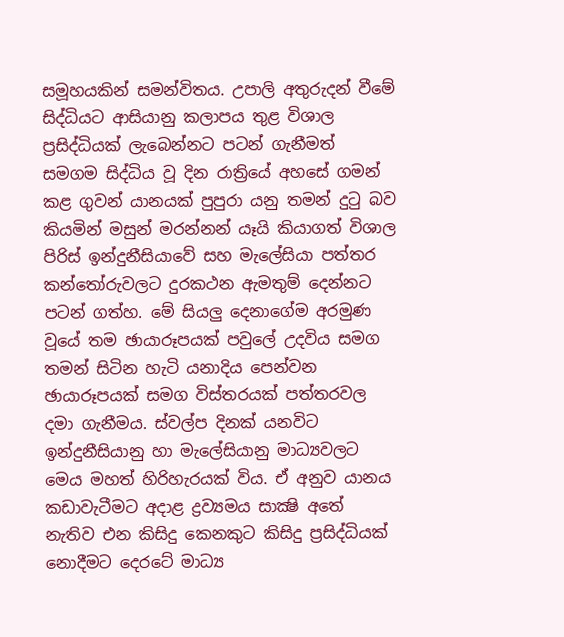සමූහයකින් සමන්විතය. උපාලි අතුරුදන් වීමේ සිද්ධියට ආසියානු කලාපය තුළ විශාල ප්‍රසිද්ධියක්‌ ලැබෙන්නට පටන් ගැනීමත් සමගම සිද්ධිය වූ දින රාත්‍රියේ අහසේ ගමන් කළ ගුවන් යානයක්‌ පුපුරා යනු තමන් දුටු බව කියමින් මසුන් මරන්නන් යෑයි කියාගත් විශාල පිරිස්‌ ඉන්දුනීසියාවේ සහ මැලේසියා පත්තර කන්තෝරුවලට දුරකථන ඇමතුම් දෙන්නට පටන් ගත්හ. මේ සියලු දෙනාගේම අරමුණ වූයේ තම ඡායාරූපයක්‌ පවුලේ උදවිය සමග තමන් සිටින හැටි යනාදිය පෙන්වන ඡායාරූපයක්‌ සමග විස්‌තරයක්‌ පත්තරවල දමා ගැනීමය. ස්‌වල්ප දිනක්‌ යනවිට ඉන්දුනීසියානු හා මැලේසියානු මාධ්‍යවලට මෙය මහත් හිරිහැරයක්‌ විය. ඒ අනුව යානය කඩාවැටීමට අදාළ ද්‍රව්‍යමය සාක්‍ෂි අතේ නැතිව එන කිසිදු කෙනකුට කිසිදු ප්‍රසිද්ධියක්‌ නොදීමට දෙරටේ මාධ්‍ය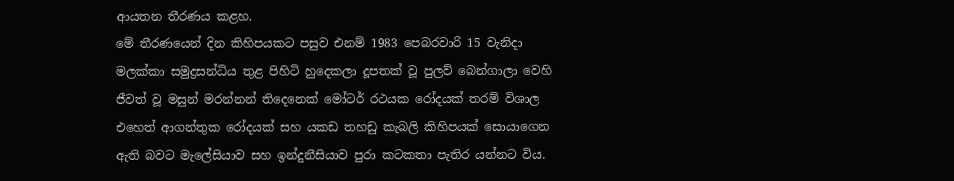ආයතන තීරණය කළහ.
මේ තීරණයෙන් දින කිහිපයකට පසුව එනම් 1983 පෙබරවාරි 15 වැනිදා මලක්‌කා සමුද්‍රසන්ධිය තුළ පිහිටි හුදෙකලා දූපතක්‌ වූ පුලව් බෙන්ගාලා වෙහි ජීවත් වූ මසුන් මරන්නන් තිදෙනෙක්‌ මෝටර් රථයක රෝදයක්‌ තරම් විශාල එහෙත් ආගන්තුක රෝදයක්‌ සහ යකඩ තහඩු කැබලි කිහිපයක්‌ සොයාගෙන ඇති බවට මැලේසියාව සහ ඉන්දුනීසියාව පුරා කටකතා පැතිර යන්නට විය.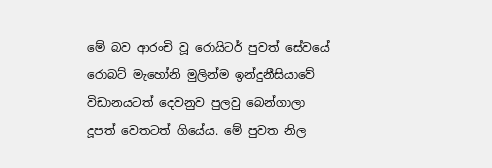මේ බව ආරංචි වූ රොයිටර් පුවත් සේවයේ රොබට්‌ මැහෝනි මුලින්ම ඉන්දුනීසියාවේ විඩානයටත් දෙවනුව පුලවු බෙන්ගාලා දූපත් වෙතටත් ගියේය. මේ පුවත නිල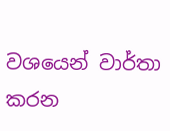වශයෙන් වාර්තා කරන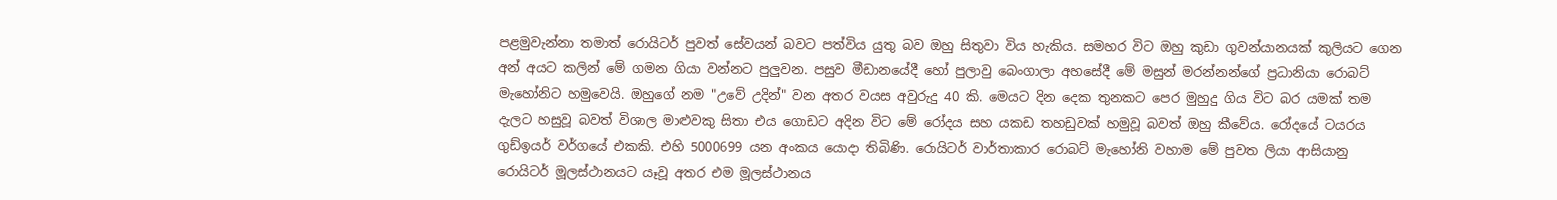පළමුවැන්නා තමාත් රොයිටර් පුවත් සේවයන් බවට පත්විය යුතු බව ඔහු සිතුවා විය හැකිය. සමහර විට ඔහු කුඩා ගුවන්යානයක්‌ කුලියට ගෙන අන් අයට කලින් මේ ගමන ගියා වන්නට පුලුවන. පසුව මීඩානයේදී හෝ පුලාවු බෙංගාලා අහසේදී මේ මසුන් මරන්නන්ගේ ප්‍රධානියා රොබට්‌ මැහෝනිට හමුවෙයි. ඔහුගේ නම "උවේ උදින්" වන අතර වයස අවුරුදු 40 කි. මෙයට දින දෙක තුනකට පෙර මුහුදු ගිය විට බර යමක්‌ තම දැලට හසුවූ බවත් විශාල මාළුවකු සිතා එය ගොඩට අදින විට මේ රෝදය සහ යකඩ තහඩුවක්‌ හමුවූ බවත් ඔහු කීවේය. රෝදයේ ටයරය ගුඩ්ඉයර් වර්ගයේ එකකි. එහි 5000699 යන අංකය යොදා තිබිණි. රොයිටර් වාර්තාකාර රොබට්‌ මැහෝනි වහාම මේ පුවත ලියා ආසියානු රොයිටර් මූලස්‌ථානයට යෑවූ අතර එම මූලස්‌ථානය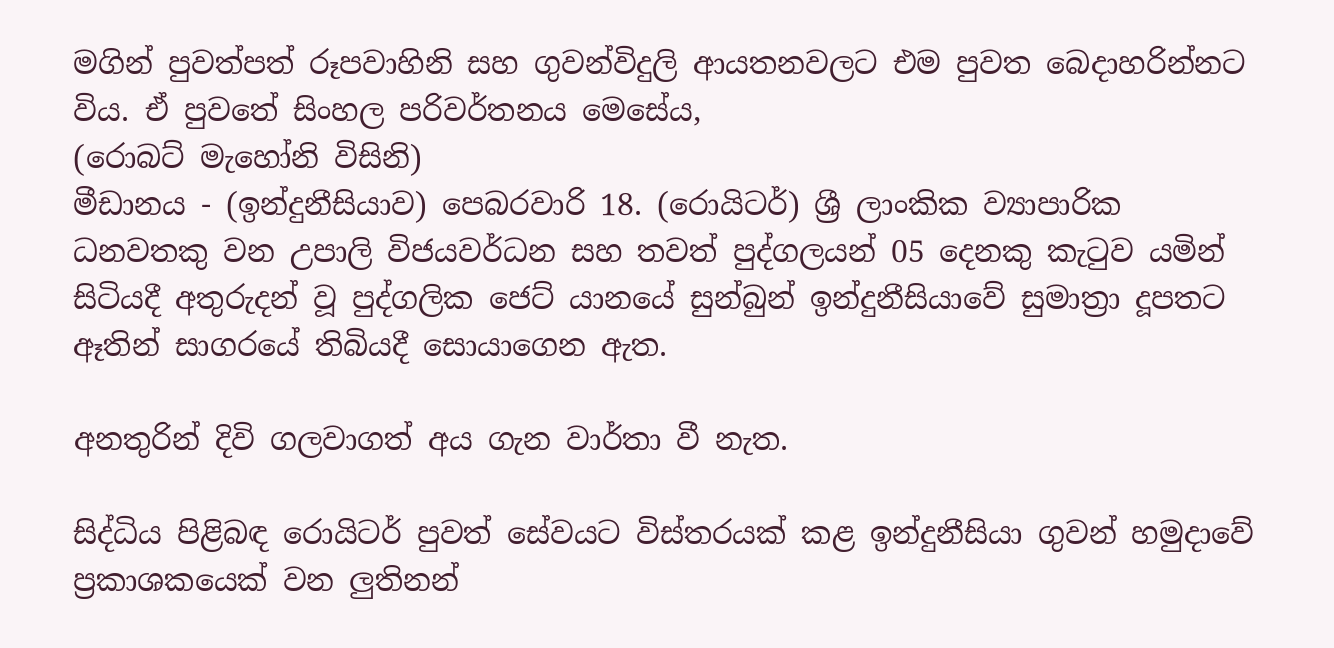මගින් පුවත්පත් රූපවාහිනි සහ ගුවන්විදුලි ආයතනවලට එම පුවත බෙදාහරින්නට විය. ඒ පුවතේ සිංහල පරිවර්තනය මෙසේය,
(රොබට්‌ මැහෝනි විසිනි)
මීඩානය - (ඉන්දුනීසියාව) පෙබරවාරි 18. (රොයිටර්) ශ්‍රී ලාංකික ව්‍යාපාරික ධනවතකු වන උපාලි විජයවර්ධන සහ තවත් පුද්ගලයන් 05 දෙනකු කැටුව යමින් සිටියදී අතුරුදන් වූ පුද්ගලික ජෙට්‌ යානයේ සුන්බුන් ඉන්දුනීසියාවේ සුමාත්‍රා දූපතට ඈතින් සාගරයේ තිබියදී සොයාගෙන ඇත.

අනතුරින් දිවි ගලවාගත් අය ගැන වාර්තා වී නැත.

සිද්ධිය පිළිබඳ රොයිටර් පුවත් සේවයට විස්‌තරයක්‌ කළ ඉන්දුනීසියා ගුවන් හමුදාවේ ප්‍රකාශකයෙක්‌ වන ලුතිනන්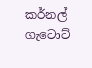කර්නල් ගැටොට්‌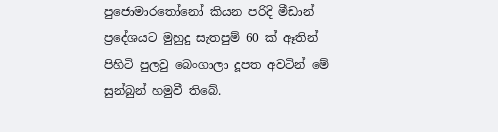පුජොමාරතෝනෝ කියන පරිදි මීඩාන් ප්‍රදේශයට මුහුදු සැතපුම් 60 ක්‌ ඈතින් පිහිටි පුලවු බෙංගාලා දූපත අවටින් මේ සුන්බුන් හමුවී තිබේ.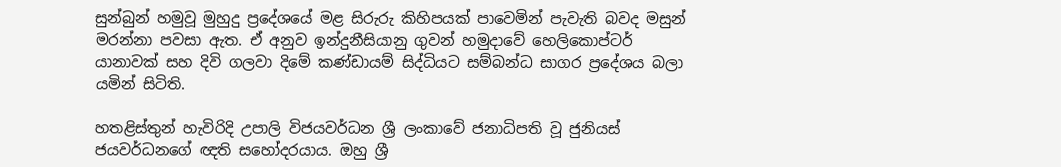සුන්බුන් හමුවූ මුහුදු ප්‍රදේශයේ මළ සිරුරු කිහිපයක්‌ පාවෙමින් පැවැති බවද මසුන් මරන්නා පවසා ඇත. ඒ අනුව ඉන්දුනීසියානු ගුවන් හමුදාවේ හෙලිකොප්ටර් යානාවක්‌ සහ දිවි ගලවා දිමේ කණ්‌ඩායම් සිද්ධියට සම්බන්ධ සාගර ප්‍රදේශය බලා යමින් සිටිති.

හතළිස්‌තුන් හැවිරිදි උපාලි විජයවර්ධන ශ්‍රී ලංකාවේ ජනාධිපති වූ ජුනියස්‌ ජයවර්ධනගේ ඥති සහෝදරයාය. ඔහු ශ්‍රී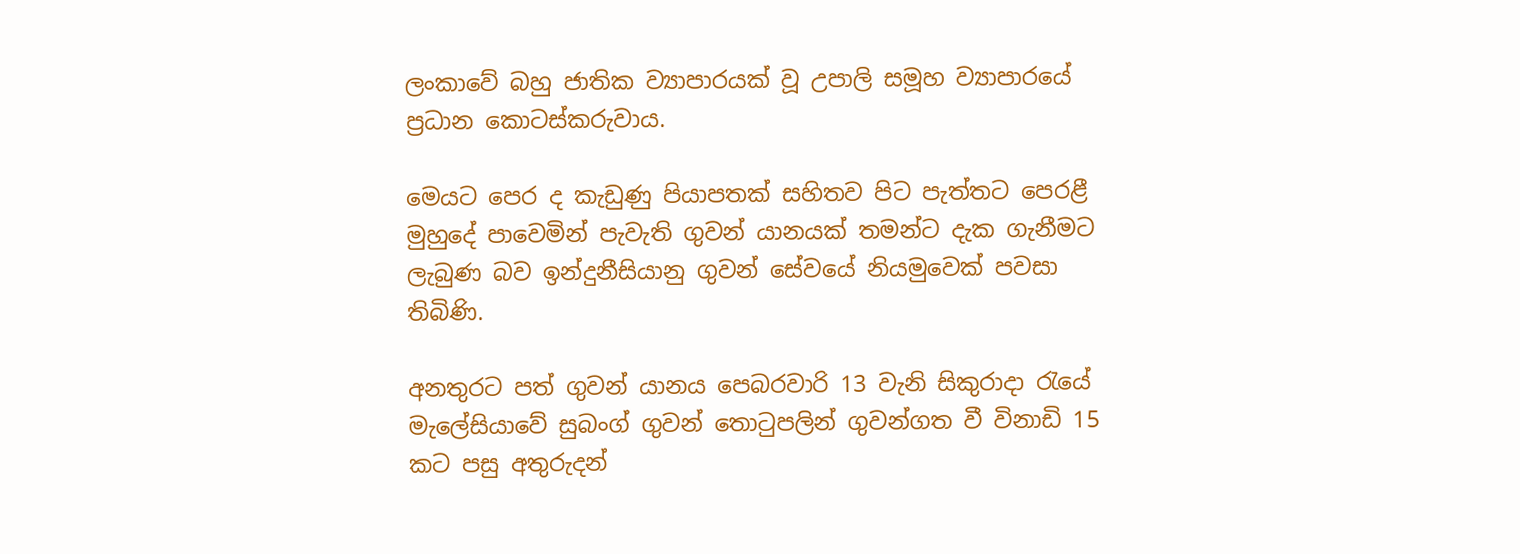ලංකාවේ බහු ජාතික ව්‍යාපාරයක්‌ වූ උපාලි සමූහ ව්‍යාපාරයේ ප්‍රධාන කොටස්‌කරුවාය.

මෙයට පෙර ද කැඩුණු පියාපතක්‌ සහිතව පිට පැත්තට පෙරළී මුහුදේ පාවෙමින් පැවැති ගුවන් යානයක්‌ තමන්ට දැක ගැනීමට ලැබුණ බව ඉන්දුනීසියානු ගුවන් සේවයේ නියමුවෙක්‌ පවසා තිබිණි.

අනතුරට පත් ගුවන් යානය පෙබරවාරි 13 වැනි සිකුරාදා රැයේ මැලේසියාවේ සුබංග් ගුවන් තොටුපලින් ගුවන්ගත වී විනාඩි 15 කට පසු අතුරුදන්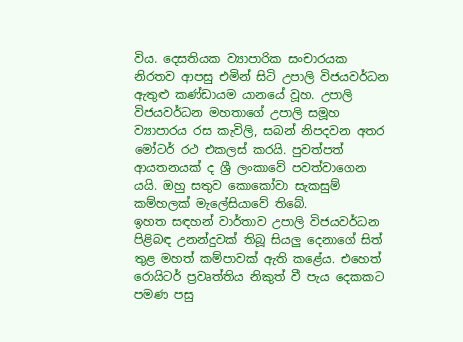විය. දෙසතියක ව්‍යාපාරික සංචාරයක නිරතව ආපසු එමින් සිටි උපාලි විජයවර්ධන ඇතුළු කණ්‌ඩායම යානයේ වූහ. උපාලි විජයවර්ධන මහතාගේ උපාලි සමූහ ව්‍යාපාරය රස කැවිලි, සබන් නිපදවන අතර මෝටර් රථ එකලස්‌ කරයි. පුවත්පත් ආයතනයක්‌ ද ශ්‍රී ලංකාවේ පවත්වාගෙන යයි. ඔහු සතුව කොකෝවා සැකසුම් කම්හලක්‌ මැලේසියාවේ තිබේ.
ඉහත සඳහන් වාර්තාව උපාලි විජයවර්ධන පිළිබඳ උනන්දුවක්‌ තිබූ සියලු දෙනාගේ සිත් තුළ මහත් කම්පාවක්‌ ඇති කළේය. එහෙත් රොයිටර් ප්‍රවෘත්තිය නිකුත් වී පැය දෙකකට පමණ පසු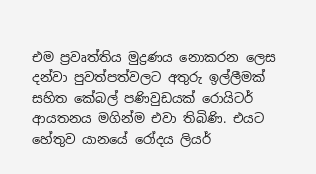එම ප්‍රවෘත්තිය මුද්‍රණය නොකරන ලෙස දන්වා පුවත්පත්වලට අතුරු ඉල්ලීමක්‌ සහිත කේබල් පණිවුඩයක්‌ රොයිටර් ආයතනය මගින්ම එවා තිබිණි. එයට හේතුව යානයේ රෝදය ලියර්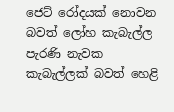ජෙට්‌ රෝදයක්‌ නොවන බවත් ලෝහ කැබැල්ල පැරණි නැවක කැබැල්ලක්‌ බවත් හෙළි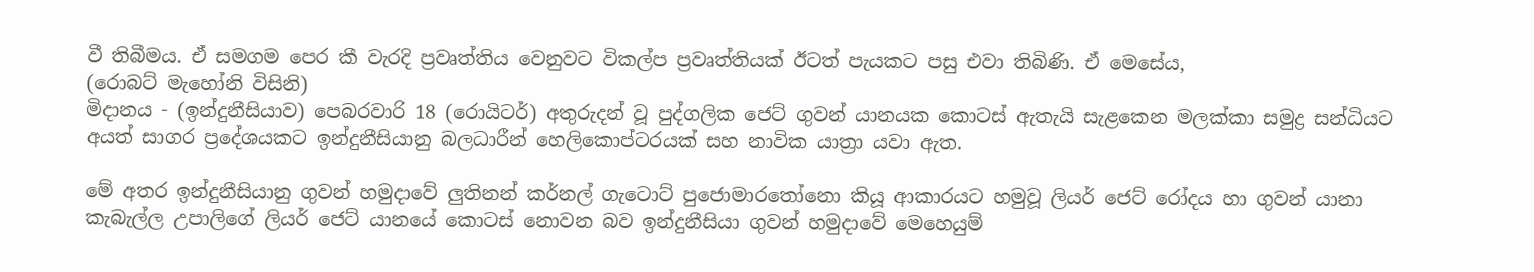වී තිබීමය. ඒ සමගම පෙර කී වැරදි ප්‍රවෘත්තිය වෙනුවට විකල්ප ප්‍රවෘත්තියක්‌ ඊටත් පැයකට පසු එවා තිබිණි. ඒ මෙසේය,
(රොබට්‌ මැහෝනි විසිනි)
මිදානය - (ඉන්දුනීසියාව) පෙබරවාරි 18 (රොයිටර්) අතුරුදන් වූ පුද්ගලික ජෙට්‌ ගුවන් යානයක කොටස්‌ ඇතැයි සැළකෙන මලක්‌කා සමුද්‍ර සන්ධියට අයත් සාගර ප්‍රදේශයකට ඉන්දුනීසියානු බලධාරීන් හෙලිකොප්ටරයක්‌ සහ නාවික යාත්‍රා යවා ඇත.

මේ අතර ඉන්දුනීසියානු ගුවන් හමුදාවේ ලුතිනන් කර්නල් ගැටොට්‌ පුජොමාරතෝනො කියූ ආකාරයට හමුවූ ලියර් ජෙට්‌ රෝදය හා ගුවන් යානා කැබැල්ල උපාලිගේ ලියර් ජෙට්‌ යානයේ කොටස්‌ නොවන බව ඉන්දුනීසියා ගුවන් හමුදාවේ මෙහෙයුම්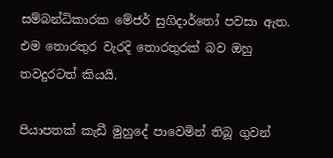සම්බන්ධිකාරක මේජර් සුගිදාර්තෝ පවසා ඇත. එම තොරතුර වැරදි තොරතුරක්‌ බව ඔහු තවදුරටත් කියයි.

පියාපතක්‌ කැඩී මුහුදේ පාවෙමින් තිබූ ගුවන්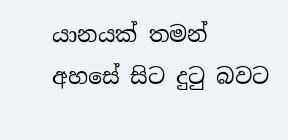යානයක්‌ තමන් අහසේ සිට දුටු බවට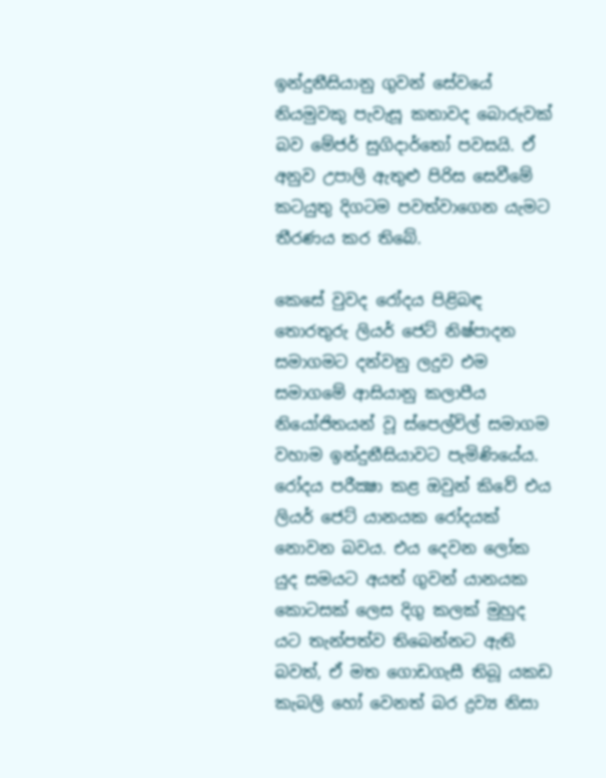ඉන්දුනීසියානු ගුවන් සේවයේ නියමුවකු පැවැසූ කතාවද බොරුවක්‌ බව මේජර් සුගිදාර්තෝ පවසයි. ඒ අනුව උපාලි ඇතුළු පිරිස සෙවීමේ කටයුතු දිගටම පවත්වාගෙන යැමට තීරණය කර තිබේ.

කෙසේ වුවද රෝදය පිළිබඳ තොරතුරු ලියර් ජෙට්‌ නිෂ්පාදන සමාගමට දන්වනු ලදුව එම සමාගමේ ආසියානු කලාපීය නියෝජිතයන් වූ ස්‌පෙල්විල් සමාගම වහාම ඉන්දුනීසියාවට පැමිණියේය. රෝදය පරීක්‍ෂා කළ ඔවුන් කිවේ එය ලියර් ජෙට්‌ යානයක රෝදයක්‌ නොවන බවය. එය දෙවන ලෝක යුද සමයට අයත් ගුවන් යානයක කොටසක්‌ ලෙස දිගු කලක්‌ මුහුද යට තැන්පත්ව තිබෙන්නට ඇති බවත්, ඒ මත ගොඩගැසී තිබූ යකඩ කැබලි හෝ වෙනත් බර ද්‍රව්‍ය නිසා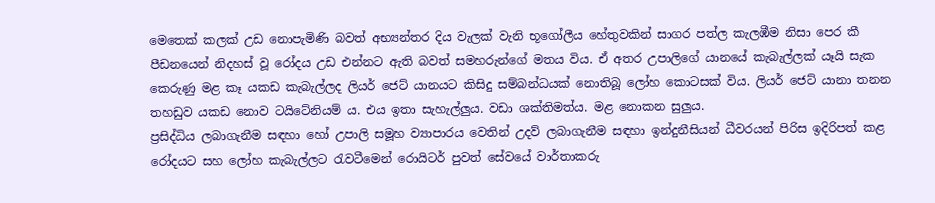මෙතෙක්‌ කලක්‌ උඩ නොපැමිණි බවත් අභ්‍යන්තර දිය වැලක්‌ වැනි භූගෝලීය හේතුවකින් සාගර පත්ල කැලඹීම නිසා පෙර කී පීඩනයෙන් නිදහස්‌ වූ රෝදය උඩ එන්නට ඇති බවත් සමහරුන්ගේ මතය විය. ඒ අතර උපාලිගේ යානයේ කැබැල්ලක්‌ යෑයි සැක කෙරුණු මළ කෑ යකඩ කැබැල්ලද ලියර් ජෙට්‌ යානයට කිසිදු සම්බන්ධයක්‌ නොතිබූ ලෝහ කොටසක්‌ විය. ලියර් ජෙට්‌ යානා තනන තහඩුව යකඩ නොව ටයිටේනියම් ය. එය ඉතා සැහැල්ලුය. වඩා ශක්‌තිමත්ය. මළ නොකන සුලුය.
ප්‍රසිද්ධිය ලබාගැනීම සඳහා හෝ උපාලි සමූහ ව්‍යාපාරය වෙතින් උදව් ලබාගැනීම සඳහා ඉන්දුනීසියන් ධීවරයන් පිරිස ඉදිරිපත් කළ රෝදයට සහ ලෝහ කැබැල්ලට රැවටීමෙන් රොයිටර් පුවත් සේවයේ වාර්තාකරු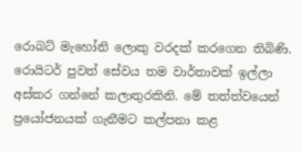රොබට්‌ මැහෝනි ලොකු වරදක්‌ කරගෙන තිබිණි. රොයිටර් පුවත් සේවය තම වාර්තාවක්‌ ඉල්ලා අස්‌කර ගන්නේ කලාතුරකිනි. මේ තත්ත්වයෙන් ප්‍රයෝජනයක්‌ ගැනීමට කල්පනා කළ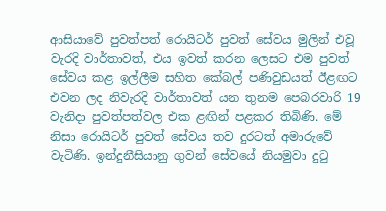ආසියාවේ පුවත්පත් රොයිටර් පුවත් සේවය මුලින් එවූ වැරදි වාර්තාවත්, එය ඉවත් කරන ලෙසට එම පුවත් සේවය කළ ඉල්ලීම සහිත කේබල් පණිවුඩයත් ඊළඟට එවන ලද නිවැරදි වාර්තාවත් යන තුනම පෙබරවාරි 19 වැනිදා පුවත්පත්වල එක ළඟින් පළකර තිබිණි. මේ නිසා රොයිටර් පුවත් සේවය තව දුරටත් අමාරුවේ වැටිණි. ඉන්දුනීසියානු ගුවන් සේවයේ නියමුවා දුටු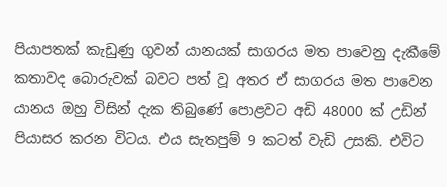පියාපතක්‌ කැඩුණු ගුවන් යානයක්‌ සාගරය මත පාවෙනු දැකීමේ කතාවද බොරුවක්‌ බවට පත් වූ අතර ඒ සාගරය මත පාවෙන යානය ඔහු විසින් දැක තිබුණේ පොළවට අඩි 48000 ක්‌ උඩින් පියාසර කරන විටය. එය සැතපුම් 9 කටත් වැඩි උසකි. එවිට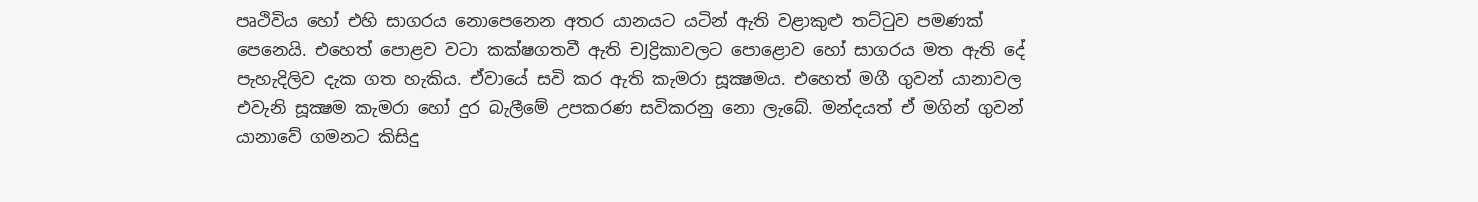පෘථිවිය හෝ එහි සාගරය නොපෙනෙන අතර යානයට යටින් ඇති වළාකුළු තට්‌ටුව පමණක්‌ පෙනෙයි. එහෙත් පොළව වටා කක්‌ෂගතවී ඇති චJද්‍රිකාවලට පොළොව හෝ සාගරය මත ඇති දේ පැහැදිලිව දැක ගත හැකිය. ඒවායේ සවි කර ඇති කැමරා සූක්‍ෂමය. එහෙත් මගී ගුවන් යානාවල එවැනි සූක්‍ෂම කැමරා හෝ දුර බැලීමේ උපකරණ සවිකරනු නො ලැබේ. මන්දයත් ඒ මගින් ගුවන් යානාවේ ගමනට කිසිදු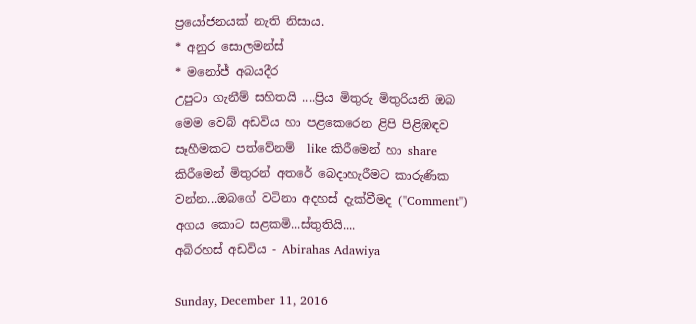ප්‍රයෝජනයක්‌ නැති නිසාය.
* අනුර සොලමන්ස්‌
* මනෝජ් අබයදීර
උපුටා ගැනීම් සහිතයි ....ප්‍රිය මිතුරු මිතුරියනි ඔබ මෙම වෙබ් අඩවිය හා පළකෙරෙන ළිපි පිළිඹඳව සෑහීමකට පත්වේනම්  like කිරීමෙන් හා share කිරීමෙන් මිතුරන් අතරේ බෙදාහැරීමට කාරුණික වන්න...ඔබගේ වටිනා අදහස් දැක්වීමද (''Comment'') අගය කොට සළකමි...ස්තුතියි....
අබිරහස් අඩවිය - Abirahas Adawiya

Sunday, December 11, 2016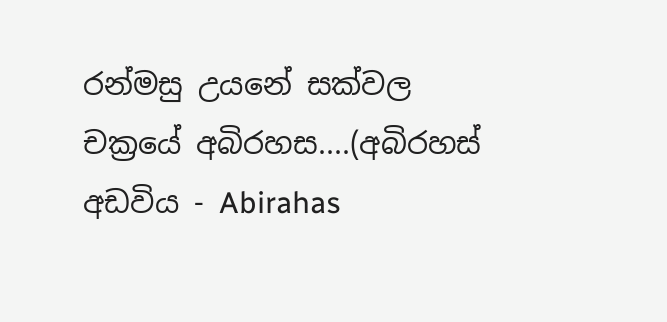රන්මසු උයනේ සක්වල චක්‍රයේ අබිරහස....(අබිරහස් අඩවිය - Abirahas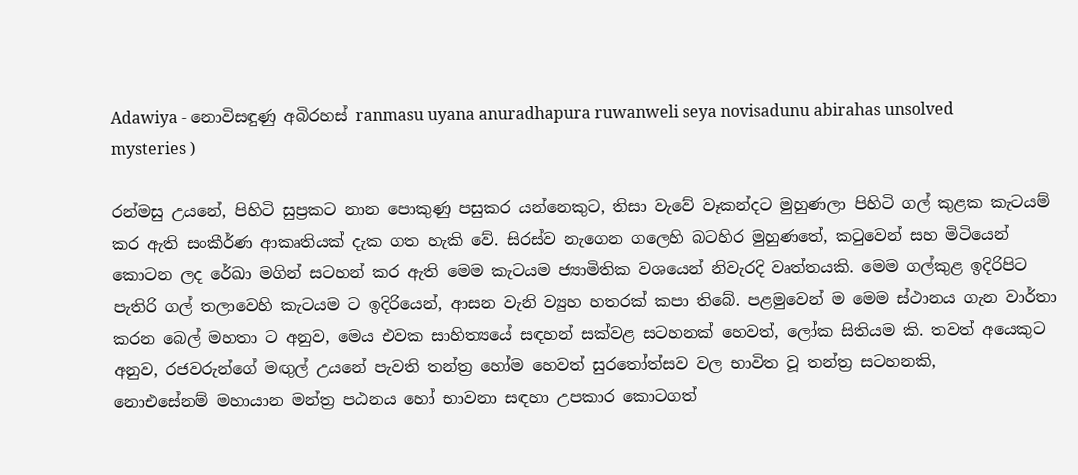Adawiya - නොවිසඳුණු අබිරහස් ranmasu uyana anuradhapura ruwanweli seya novisadunu abirahas unsolved mysteries )

රන්මසු උයනේ, පිහිටි සුප්‍රකට නාන පොකුණු පසුකර යන්නෙකුට, තිසා වැවේ වෑකන්දට මුහුණලා පිහිටි ගල් කුළක කැටයම් කර ඇති සංකීර්ණ ආකෘතියක් දැක ගත හැකි වේ. සිරස්ව නැගෙන ගලෙහි බටහිර මුහුණතේ, කටුවෙන් සහ මිටියෙන් කොටන ලද රේඛා මගින් සටහන් කර ඇති මෙම කැටයම ජ්‍යාමිතික වශයෙන් නිවැරදි වෘත්තයකි. මෙම ගල්කුළ ඉදිරිපිට පැතිරි ගල් තලාවෙහි කැටයම ට ඉදිරියෙන්, ආසන වැනි ව්‍යුහ හතරක් කපා තිබේ. පළමුවෙන් ම මෙම ස්ථානය ගැන වාර්තා කරන බෙල් මහතා ට අනුව, මෙය එවක සාහිත්‍යයේ සඳහන් සක්වළ සටහනක් හෙවත්, ලෝක සිතියම කි. තවත් අයෙකුට අනුව, රජවරුන්ගේ මඟුල් උයනේ පැවති තන්ත්‍ර හෝම හෙවත් සුරතෝත්සව වල භාවිත වූ තන්ත්‍ර සටහනකි,
නොඑසේනම් මහායාන මන්ත්‍ර පඨනය හෝ භාවනා සඳහා උපකාර කොටගත්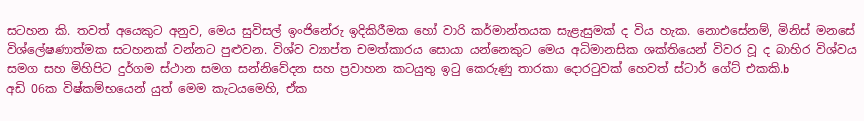සටහන කි. තවත් අයෙකුට අනුව, මෙය සුවිසල් ඉංජිනේරු ඉදිකිරීමක හෝ වාරි කර්මාන්තයක සැළැසුමක් ද විය හැක. නොඑසේනම්, මිනිස් මනසේ විශ්ලේෂණාත්මක සටහනක් වන්නට පුළුවන. විශ්ව ව්‍යාප්ත චමත්කාරය සොයා යන්නෙකුට මෙය අධිමානසික ශක්තියෙන් විවර වූ ද බාහිර විශ්වය සමග සහ මිහිපිට දුර්ගම ස්ථාන සමග සන්නිවේදන සහ ප්‍රවාහන කටයුතු ඉටු කෙරුණු තාරකා දොරටුවක් හෙවත් ස්ටාර් ගේට් එකකි.b
අඩි 06ක විෂ්කම්භයෙන් යුත් මෙම කැටයමෙහි, ඒක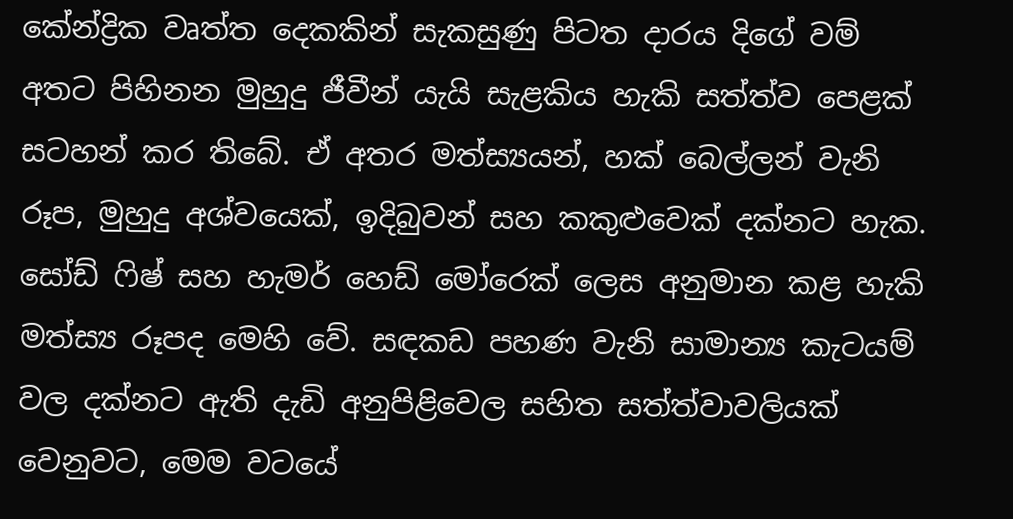කේන්ද්‍රික වෘත්ත දෙකකින් සැකසුණු පිටත දාරය දිගේ වම් අතට පිහිනන මුහුදු ජීවීන් යැයි සැළකිය හැකි සත්ත්ව පෙළක් සටහන් කර තිබේ. ඒ අතර මත්ස්‍යයන්, හක් බෙල්ලන් වැනි රූප, මුහුදු අශ්වයෙක්, ඉදිබුවන් සහ කකුළුවෙක් දක්නට හැක.
සෝඩ් ෆිෂ් සහ හැමර් හෙඩ් මෝරෙක් ලෙස අනුමාන කළ හැකි මත්ස්‍ය රූපද මෙහි වේ. සඳකඩ පහණ වැනි සාමාන්‍ය කැටයම් වල දක්නට ඇති දැඩි අනුපිළිවෙල සහිත සත්ත්වාවලියක් වෙනුවට, මෙම වටයේ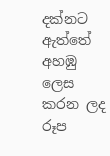දක්නට ඇත්තේ අහඹු ලෙස කරන ලද රූප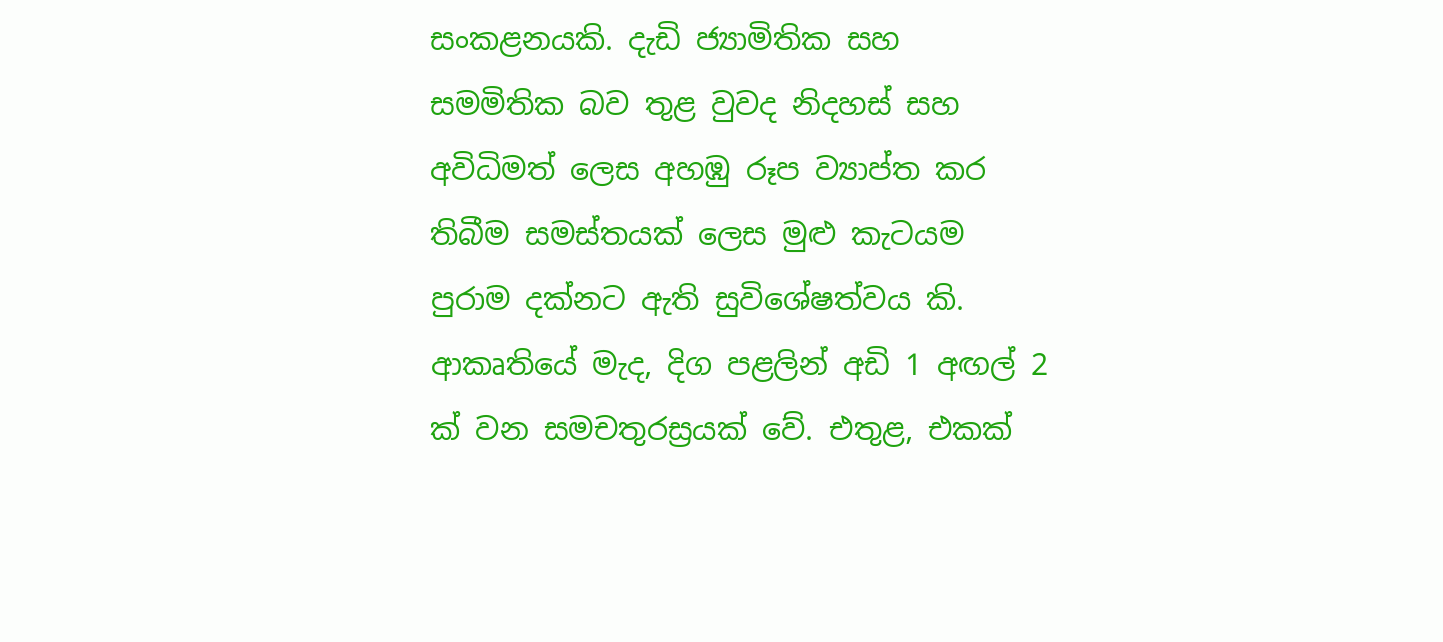සංකළනයකි. දැඩි ජ්‍යාමිතික සහ සමමිතික බව තුළ වුවද නිදහස් සහ අවිධිමත් ලෙස අහඹු රූප ව්‍යාප්ත කර තිබීම සමස්තයක් ලෙස මුළු කැටයම පුරාම දක්නට ඇති සුවිශේෂත්වය කි.
ආකෘතියේ මැද, දිග පළලින් අඩි 1 අඟල් 2 ක් වන සමචතුරස්‍රයක් වේ. එතුළ, එකක්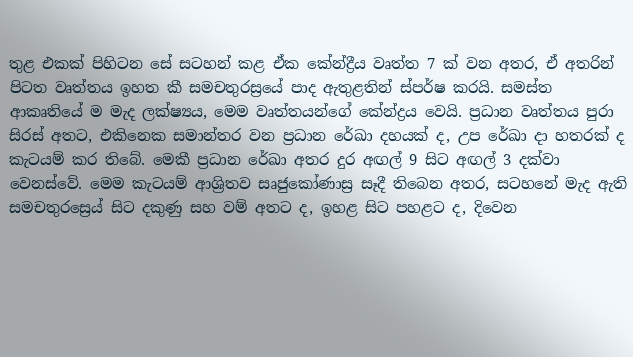තුළ එකක් පිහිටන සේ සටහන් කළ ඒක කේන්ද්‍රීය වෘත්ත 7 ක් වන අතර, ඒ අතරින් පිටත වෘත්තය ඉහත කී සමචතුරස්‍රයේ පාද ඇතුළතින් ස්පර්ෂ කරයි. සමස්ත ආකෘතියේ ම මැද ලක්ෂ්‍යය, මෙම වෘත්තයන්ගේ කේන්ද්‍රය වෙයි. ප්‍රධාන වෘත්තය පුරා සිරස් අතට, එකිනෙක සමාන්තර වන ප්‍රධාන රේඛා දහයක් ද, උප රේඛා දා හතරක් ද කැටයම් කර තිබේ. මෙකී ප්‍රධාන රේඛා අතර දුර අඟල් 9 සිට අඟල් 3 දක්වා වෙනස්වේ. මෙම කැටයම් ආශ්‍රිතව සෘජුකෝණාස්‍ර සෑදී තිබෙන අතර, සටහනේ මැද ඇති සමචතුරස්‍රෙය් සිට දකුණු සහ වම් අතට ද, ඉහළ සිට පහළට ද, දි‍වෙන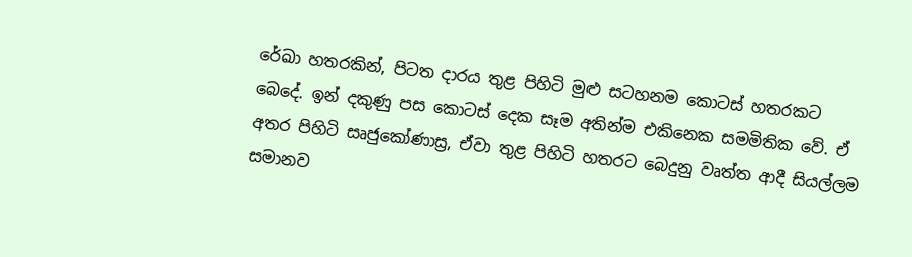රේඛා හතරකින්, පිටත දාරය තුළ පිහිටි මුළු සටහනම කොටස් හතරකට බෙදේ. ඉන් දකුණු පස කොටස් දෙක සෑම අතින්ම එකිනෙක සමමිතික වේ. ඒ අතර පිහිටි සෘජුකෝණාස්‍ර, ඒවා තුළ පිහිටි හතරට බෙදුනු වෘත්ත ආදී සියල්ලම සමානව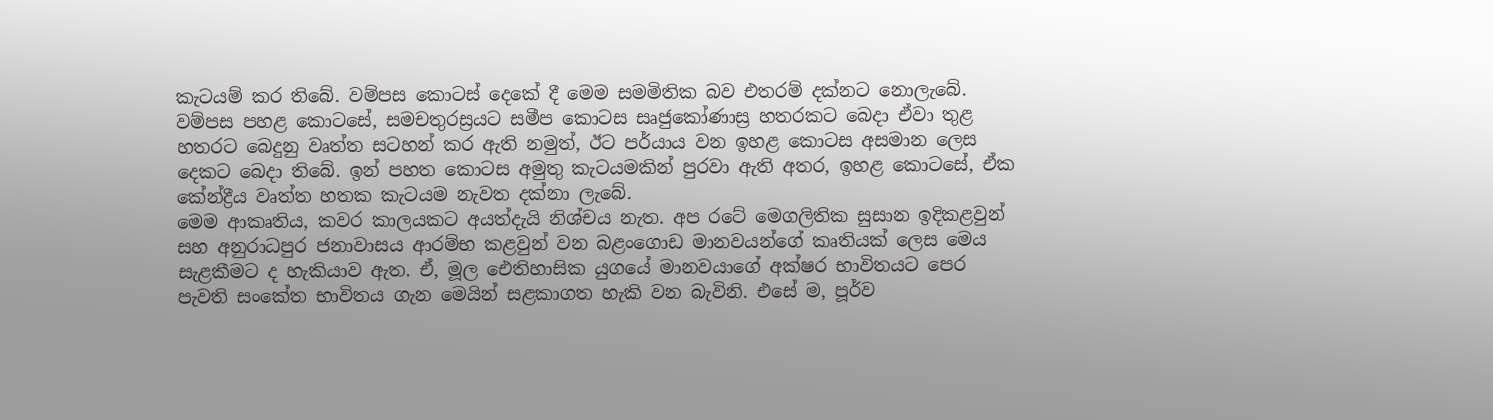කැටයම් කර තිබේ. වම්පස කොටස් දෙකේ දී මෙම සමමිතික බව එතරම් දක්නට නොලැබේ.
වම්පස පහළ කොටසේ, සමචතුරස්‍රයට සමීප කොටස සෘජුකෝණාස්‍ර හතරකට බෙදා ඒවා තුළ හතරට බෙදුනු වෘත්ත සටහන් කර ඇති නමුත්, ඊට පර්යාය වන ඉහළ කොටස අසමාන ලෙස දෙකට බෙදා තිබේ. ඉන් පහත කොටස අමුතු කැටයමකින් පුරවා ඇති අතර, ඉහළ කොටසේ, ඒක කේන්ද්‍රීය වෘත්ත හතක කැටයම නැවත දක්නා ලැබේ.
මෙම ආකෘතිය, කවර කාලයකට අයත්දැයි නිශ්චය නැත. අප රටේ මෙගලිතික සුසාන ඉදිකළවුන් සහ අනුරාධපුර ජනාවාසය ආරම්භ කළවුන් වන බළංගොඩ මානවයන්ගේ කෘතියක් ලෙස මෙය සැළකීමට ද හැකියාව ඇත. ඒ, මූල ඓතිහාසික යුගයේ මානවයාගේ අක්ෂර භාවිතයට පෙර පැවති සංකේත භාවිතය ගැන මෙයින් සළකාගත හැකි වන බැවිනි. එසේ ම, පූර්ව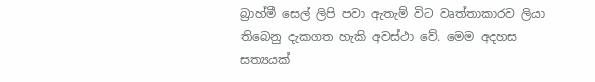බ්‍රාහ්මී සෙල් ලිපි පවා ඇතැම් විට වෘත්තාකාරව ලියා තිබෙනු දැකගත හැකි අවස්ථා වේ. මෙම අදහස සත්‍යයක්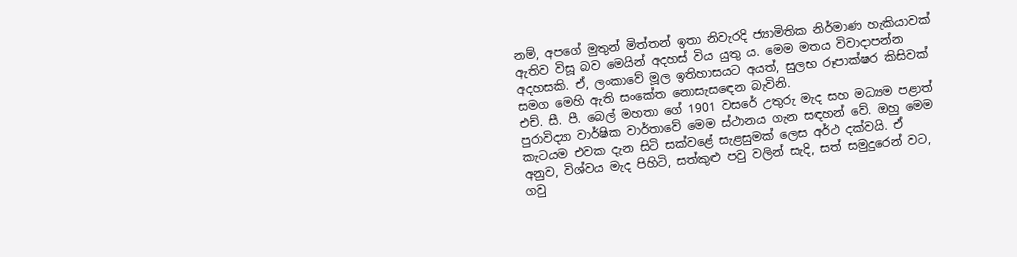නම්, අපගේ මුතුන් මිත්තන් ඉතා නිවැරදි ජ්‍යාමිතික නිර්මාණ හැකියාවක් ඇතිව විසූ බව මෙයින් අදහස් විය යුතු ය. මෙම මතය විවාදාපන්න අදහසකි. ඒ, ලංකාවේ මූල ඉතිහාසයට අයත්, සුලභ රූපාක්ෂර කිසිවක් සමග මෙහි ඇති සංකේත නොසැසඳෙන බැවිනි.
එච්. සී. පී. බෙල් මහතා ගේ 1901 වසරේ උතුරු මැද සහ මධ්‍යම පළාත් පුරාවිද්‍යා වාර්ෂික වාර්තාවේ මෙම ස්ථානය ගැන සඳහන් වේ. ඔහු මෙම කැටයම එවක දැන සිටි සක්වළේ සැළසුමක් ලෙස අර්ථ දක්වයි. ඒ අනුව, විශ්වය මැද පිහිටි, සත්කුළු පවු වලින් සැදි, සත් සමුදුරෙන් වට, ගවු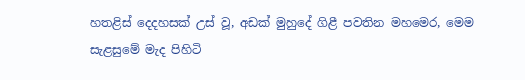හතළිස් දෙදහසක් උස් වූ, අඩක් මුහුදේ ගිළී පවතින මහමෙර, මෙම සැළසුමේ මැද පිහිටි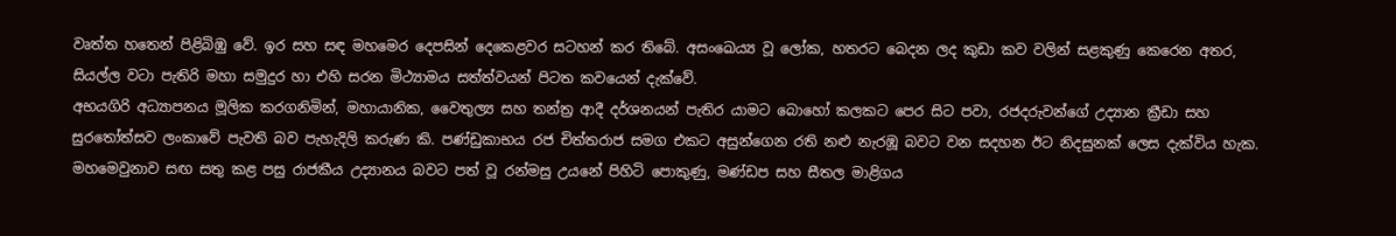වෘත්ත හතෙන් පිළිබිඹු වේ. ඉර සහ සඳ මහමෙර දෙපසින් දෙකෙළවර සටහන් කර තිබේ. අසංඛෙය්‍ය වූ ලෝක, හතරට බෙදන ලද කුඩා කව වලින් සළකුණු කෙරෙන අතර, සියල්ල වටා පැතිරි මහා සමුදුර හා එහි සරන මිථ්‍යාමය සත්ත්වයන් පිටත කවයෙන් දැක්වේ.
අභයගිරි අධ්‍යාපනය මූලික කරගනිමින්, මහායානික, වෛතුල්‍ය සහ තන්ත්‍ර ආදී දර්ශනයන් පැතිර යාමට බොහෝ කලකට පෙර සිට පවා, රජදරුවන්ගේ උද්‍යාන ක්‍රීඩා සහ සුරතෝත්සව ලංකාවේ පැවති බව පැහැදිලි කරුණ කි. පණ්ඩුකාභය රජ චිත්තරාජ සමග එකට අසුන්ගෙන රති නළු නැරඹූ බවට වන සදහන ඊට නිදසුනක් ලෙස දැක්විය හැක. මහමෙවුනාව සඟ සතු කළ පසු රාජකීය උද්‍යානය බවට පත් වූ රන්මසු උයනේ පිහිටි පොකුණු, මණ්ඩප සහ සීතල මාළිගය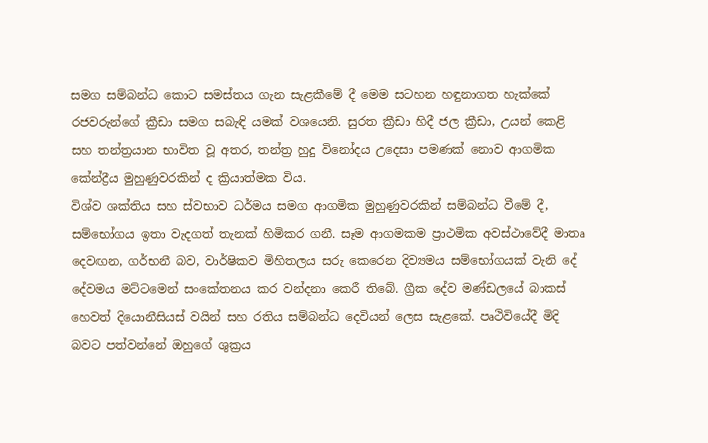සමග සම්බන්ධ කොට සමස්තය ගැන සැළකීමේ දී මෙම සටහන හඳුනාගත හැක්කේ රජවරුන්ගේ ක්‍රීඩා සමග සබැඳි යමක් වශයෙනි. සුරත ක්‍රීඩා හිදී ජල ක්‍රීඩා, උයන් කෙළි සහ තන්ත්‍රයාන භාවිත වූ අතර, තන්ත්‍ර හුදු විනෝදය උදෙසා පමණක් නොව ආගමික කේන්ද්‍රීය මුහුණුවරකින් ද ක්‍රියාත්මක විය.
විශ්ව ශක්තිය සහ ස්වභාව ධර්මය සමග ආගමික මුහුණුවරකින් සම්බන්ධ වීමේ දී, සම්භෝගය ඉතා වැදගත් තැනක් හිමිකර ගනී. සෑම ආගමකම ප්‍රාථමික අවස්ථාවේදී මාතෘ දෙවඟන, ගර්භනී බව, වාර්ෂිකව මිහිතලය සරු කෙරෙන දිව්‍යමය සම්භෝගයක් වැනි දේ දේවමය මට්ටමෙන් සංකේතනය කර වන්දනා කෙරී තිබේ. ග්‍රීක දේව මණ්ඩලයේ බාකස් හෙවත් දියොනීසියස් වයින් සහ රතිය සම්බන්ධ දෙවියන් ලෙස සැළකේ. පෘථිවියේදී මිදි බවට පත්වන්නේ ඔහුගේ ශුක්‍රය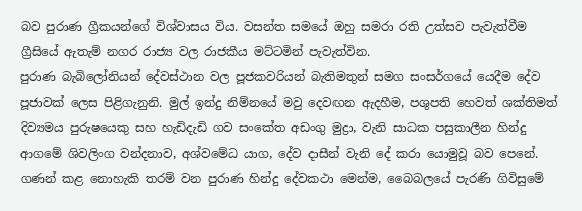බව පුරාණ ග්‍රීකයන්ගේ විශ්වාසය විය. වසන්ත සමයේ ඔහු සමරා රති උත්සව පැවැත්වීම ග්‍රීසියේ ඇතැම් නගර රාජ්‍ය වල රාජකීය මට්ටමින් පැවැත්වින.
පුරාණ බැබිලෝනියන් දේවස්ථාන වල පූජකවරියන් බැතිමතුන් සමග සංසර්ගයේ යෙදීම දේව පූජාවක් ලෙස පිළිගැනුනි. මුල් ඉන්දු නිම්නයේ මවු දෙවඟන ඇදහීම, පශුපති හෙවත් ශක්තිමත් දිව්‍යමය පුරුෂයෙකු සහ හැඩිදැඩි ගව සංකේත අඩංගු මුද්‍රා, වැනි සාධක පසුකාලීන හින්දු ආගමේ ශිවලිංග වන්දනාව, අශ්වමේධ යාග, දේව දාසීන් වැනි දේ කරා යොමුවූ බව පෙනේ. ගණන් කළ නොහැකි තරම් වන පුරාණ හින්දු දේවකථා මෙන්ම, බෛබලයේ පැරණි ගිවිසුමේ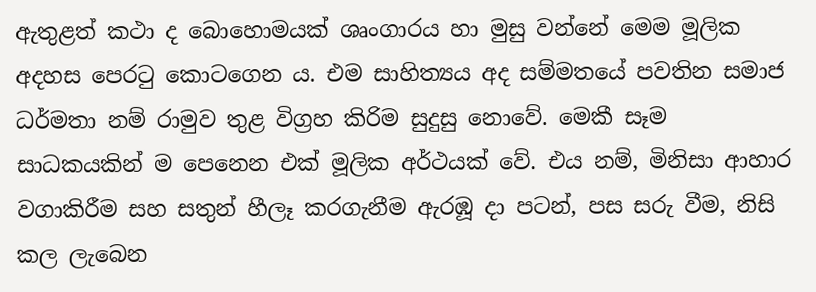ඇතුළත් කථා ද බොහොමයක් ශෘංගාරය හා මුසු වන්නේ මෙම මූලික අදහස පෙරටු කොටගෙන ය. එම සාහිත්‍යය අද සම්මතයේ පවතින සමාජ ධර්මතා නම් රාමුව තුළ විග්‍රහ කිරිම සුදුසු නොවේ. මෙකී සෑම සාධකයකින් ම පෙනෙන එක් මූලික අර්ථයක් වේ. එය නම්, මිනිසා ආහාර වගාකිරීම සහ සතුන් හීලෑ කරගැනීම ඇරඹූ දා පටන්, පස සරු වීම, නිසි කල ලැබෙන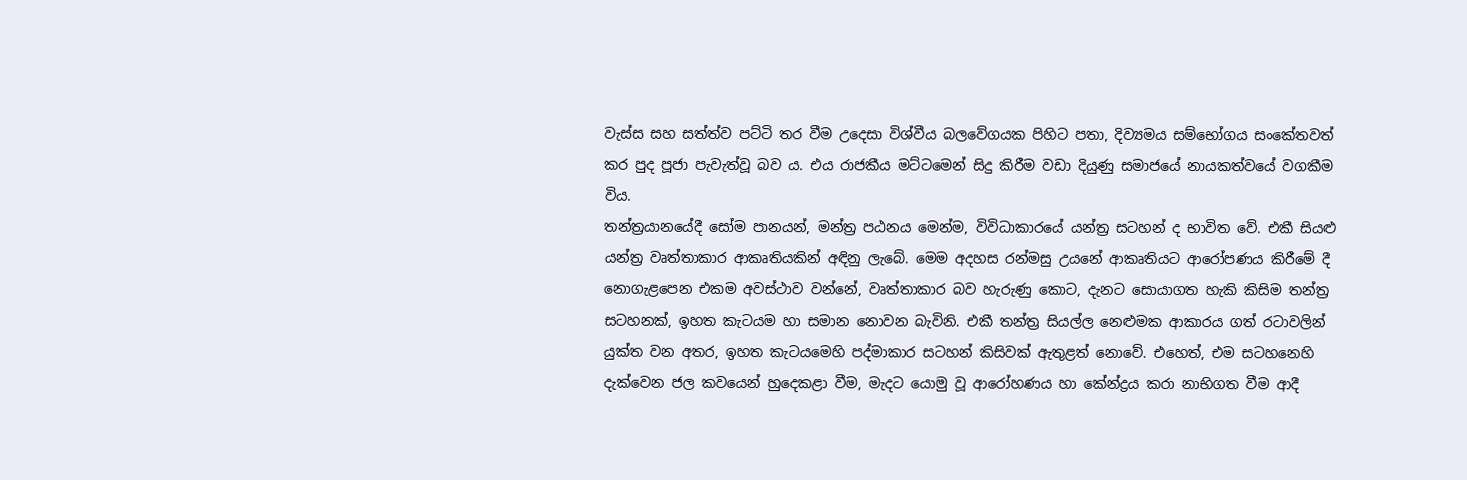වැස්ස සහ සත්ත්ව පට්ටි තර වීම උදෙසා විශ්වීය බලවේගයක පිහිට පතා, දිව්‍යමය සම්භෝගය සංකේතවත් කර පුද පූජා පැවැත්වූ බව ය. එය රාජකීය මට්ටමෙන් සිදු කිරීම වඩා දියුණු සමාජයේ නායකත්වයේ වගකීම විය.
තන්ත්‍රයානයේදී සෝම පානයන්, මන්ත්‍ර පඨනය මෙන්ම, විවිධාකාරයේ යන්ත්‍ර සටහන් ද භාවිත වේ. එකී සියළු යන්ත්‍ර වෘත්තාකාර ආකෘතියකින් අඳිනු ලැබේ. මෙම අදහස රන්මසු උයනේ ආකෘතියට ආරෝපණය කිරීමේ දී නොගැළපෙන එකම අවස්ථාව වන්නේ, වෘත්තාකාර බව හැරුණු කොට, දැනට සොයාගත හැකි කිසිම තන්ත්‍ර සටහනක්, ඉහත කැටයම හා සමාන නොවන බැවිනි. එකී තන්ත්‍ර සියල්ල නෙළුමක ආකාරය ගත් රටාවලින් යුක්ත වන අතර, ඉහත කැටයමෙහි පද්මාකාර සටහන් කිසිවක් ඇතුළත් නොවේ. එහෙත්, එම සටහනෙහි දැක්වෙන ජල කවයෙන් හුදෙකළා වීම, මැදට යොමු වූ ආරෝහණය හා කේන්ද්‍රය කරා නාභිගත වීම ආදී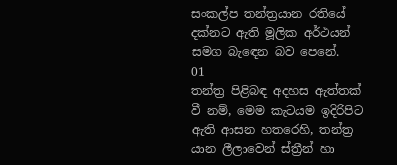සංකල්ප තන්ත්‍රයාන රතියේ දක්නට ඇති මූලික අර්ථයන් සමග බැඳෙන බව පෙනේ.
01
තන්ත්‍ර පිළිබඳ අදහස ඇත්තක් වී නම්, මෙම කැටයම ඉදිරිපිට ඇති ආසන හතරෙහි, තන්ත්‍ර යාන ලීලාවෙන් ස්ත්‍රීන් හා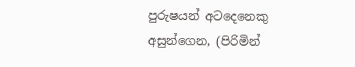පුරුෂයන් අටදෙනෙකු අසුන්ගෙන, (පිරිමින්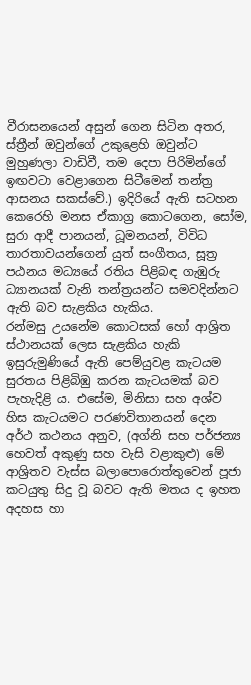වීරාසනයෙන් අසුන් ගෙන සිටින අතර, ස්ත්‍රීන් ඔවුන්ගේ උකුළෙහි ඔවුන්ට මුහුණලා වාඩිවී, තම දෙපා පිරිමින්ගේ ඉඟවටා වෙළාගෙන සිටීමෙන් තන්ත්‍ර ආසනය සකස්වේ.) ඉදිරියේ ඇති සටහන කෙරෙහි මනස ඒකාග්‍ර කොටගෙන, සෝම, සුරා ආදී පානයන්, ධූමනයන්, විවිධ තාරතාවයන්ගෙන් යුත් සංගීතය, සූත්‍ර පඨනය මධ්‍යයේ රතිය පිළිබඳ ගැඹුරු ධ්‍යානයක් වැනි තන්ත්‍රයන්ට සමවදින්නට ඇති බව සැළකිය හැකිය.
රන්මසු උයනේම කොටසක් හෝ ආශ්‍රිත ස්ථානයක් ලෙස සැළකිය හැකි ඉසුරුමුණියේ ඇති පෙම්යුවළ කැටයම සුරතය පිළිබිඹු කරන කැටයමක් බව පැහැදිළි ය. එසේම, මිනිසා සහ අශ්ව හිස කැටයමට පරණවිතානයන් දෙන අර්ථ කථනය අනුව, (අග්නි සහ පර්ජන්‍ය හෙවත් අකුණු සහ වැසි වළාකුළු) මේ ආශ්‍රිතව වැස්ස බලාපොරොත්තුවෙන් පූජා කටයුතු සිදු වූ බවට ඇති මතය ද ඉහත අදහස හා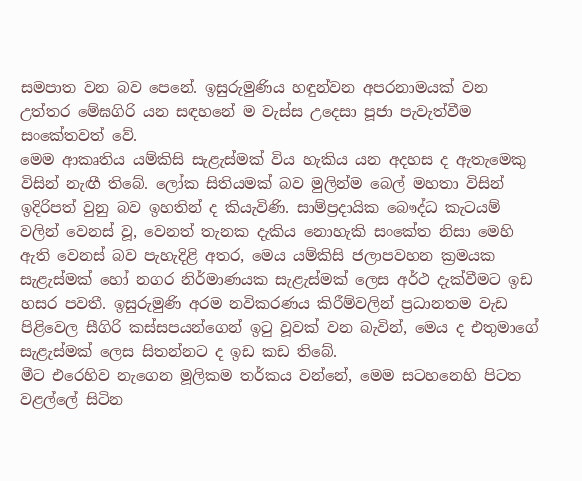සමපාත වන බව පෙනේ. ඉසුරුමුණිය හඳුන්වන අපරනාමයක් වන උත්තර මේඝගිරි යන සඳහනේ ම වැස්ස උදෙසා පූජා පැවැත්වීම සංකේතවත් වේ.
මෙම ආකෘතිය යම්කිසි සැළැස්මක් විය හැකිය යන අදහස ද ඇතැමෙකු විසින් නැඟී තිබේ. ලෝක සිතියමක් බව මුලින්ම බෙල් මහතා විසින් ඉදිරිපත් වුනු බව ඉහතින් ද කියැවිණි. සාම්ප්‍රදායික බෞද්ධ කැටයම් වලින් වෙනස් වූ, වෙනත් තැනක දැකිය නොහැකි සංකේත නිසා මෙහි ඇති වෙනස් බව පැහැදිළි අතර, මෙය යම්කිසි ජලාපවහන ක්‍රමයක සැළැස්මක් හෝ නගර නිර්මාණයක සැළැස්මක් ලෙස අර්ථ දැක්වීමට ඉඩ හසර පවතී. ඉසුරුමුණි අරම නවිකරණය කිරීම්වලින් ප්‍රධානතම වැඩ පිළිවෙල සීගිරි කස්සපයන්ගෙන් ඉටු වූවක් වන බැවින්, මෙය ද එතුමාගේ සැළැස්මක් ලෙස සිතන්නට ද ඉඩ කඩ තිබේ.
මීට එරෙහිව නැගෙන මූලිකම තර්කය වන්නේ, මෙම සටහනෙහි පිටත වළල්ලේ සිටින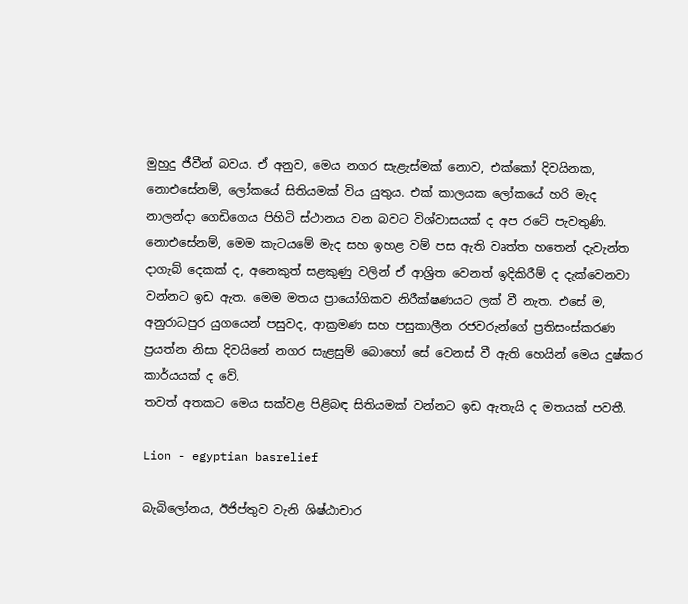මුහුදු ජීවීන් බවය. ඒ අනුව, මෙය නගර සැළැස්මක් නොව, එක්කෝ දිවයිනක, නොඑසේනම්, ලෝකයේ සිතියමක් විය යුතුය. එක් කාලයක ලෝකයේ හරි මැද නාලන්දා ගෙඩිගෙය පිහිටි ස්ථානය වන බවට විශ්වාසයක් ද අප රටේ පැවතුණි. නොඑසේනම්, මෙම කැටයමේ මැද සහ ඉහළ වම් පස ඇති වෘත්ත හතෙන් දැවැන්ත දාගැබ් දෙකක් ද, අනෙකුත් සළකුණු වලින් ඒ ආශ්‍රිත වෙනත් ඉදිකිරීම් ද දැක්වෙනවා වන්නට ඉඩ ඇත. මෙම මතය ප්‍රායෝගිකව නිරීක්ෂණයට ලක් වී නැත. එසේ ම, අනුරාධපුර යුගයෙන් පසුවද, ආක්‍රමණ සහ පසුකාලීන රජවරුන්ගේ ප්‍රතිසංස්කරණ ප්‍රයත්න නිසා දිවයිනේ නගර සැළසුම් බොහෝ සේ වෙනස් වී ඇති හෙයින් මෙය දුෂ්කර කාර්යයක් ද වේ.
තවත් අතකට මෙය සක්වළ පිළිබඳ සිතියමක් වන්නට ඉඩ ඇතැයි ද මතයක් පවතී.

Lion - egyptian basrelief

බැබිලෝනය, ඊජිප්තුව වැනි ශිෂ්ඨාචාර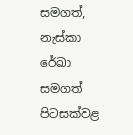සමගත්, නැස්කා රේඛා සමගත් පිටසක්වළ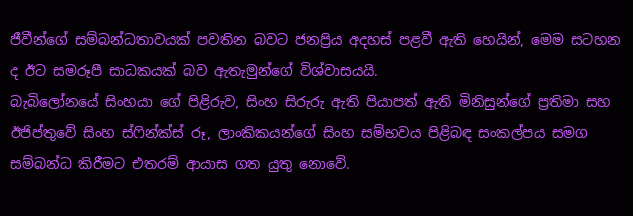ජීවීන්ගේ සම්බන්ධතාවයක් පවතින බවට ජනප්‍රිය අදහස් පළවී ඇති හෙයින්, මෙම සටහන ද ඊට සමරූපී සාධකයක් බව ඇතැමුන්ගේ විශ්වාසයයි.
බැබිලෝනයේ සිංහයා ගේ පිළිරුව, සිංහ සිරුරු ඇති පියාපත් ඇති මිනිසුන්ගේ ප්‍රතිමා සහ ඊජිප්තුවේ සිංහ ස්ෆින්ක්ස් රූ, ලාංකිකයන්ගේ සිංහ සම්භවය පිළිබඳ සංකල්පය සමග සම්බන්ධ කිරීමට එතරම් ආයාස ගත යුතු නොවේ.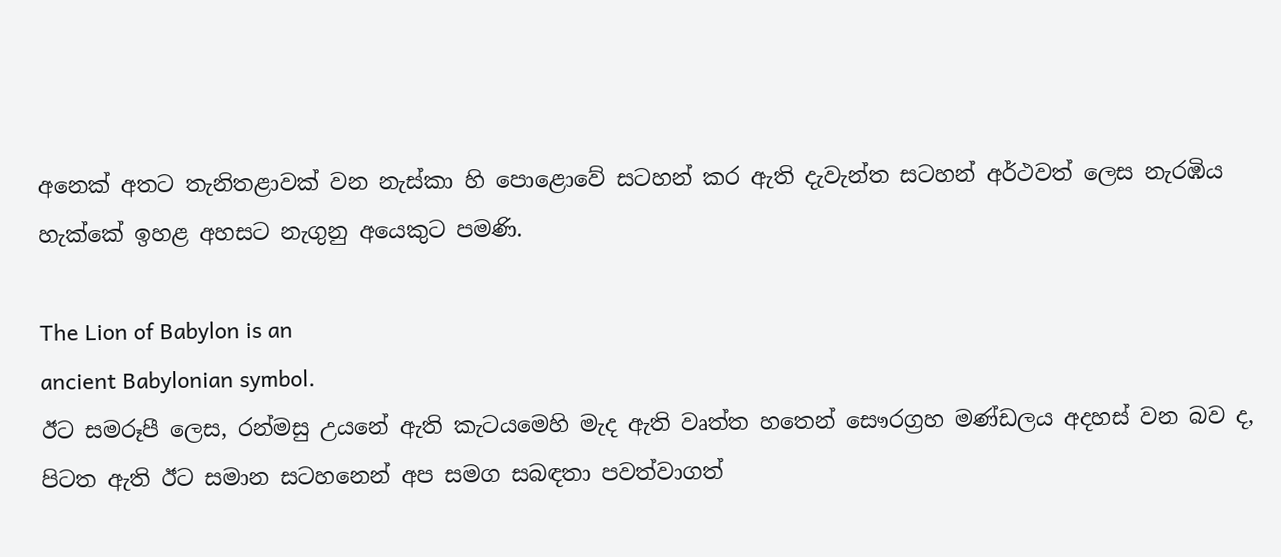අනෙක් අතට තැනිතළාවක් වන නැස්කා හි පොළොවේ සටහන් කර ඇති දැවැන්ත සටහන් අර්ථවත් ලෙස නැරඹිය හැක්කේ ඉහළ අහසට නැගුනු අයෙකුට පමණි.

The Lion of Babylon is an
ancient Babylonian symbol.
ඊට සමරූපී ලෙස, රන්මසු උයනේ ඇති කැටයමෙහි මැද ඇති වෘත්ත හතෙන් සෞරග්‍රහ මණ්ඩලය අදහස් වන බව ද, පිටත ඇති ඊට සමාන සටහනෙන් අප සමග සබඳතා පවත්වාගත්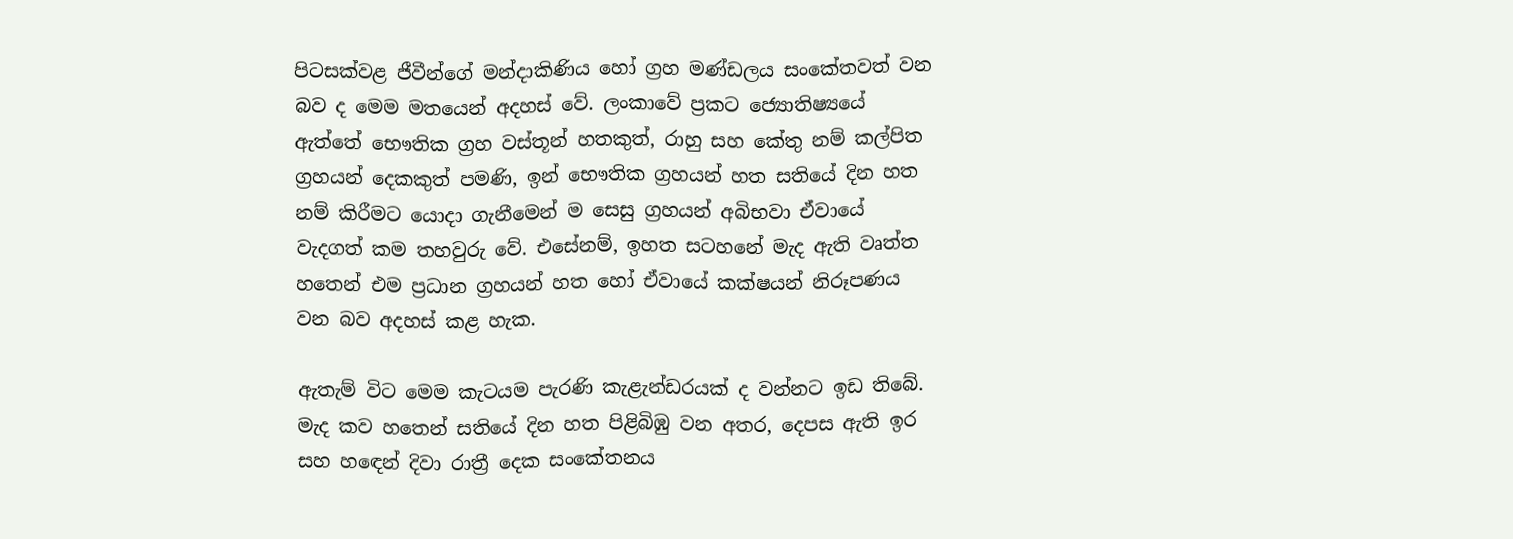පිටසක්වළ ජීවීන්ගේ මන්දාකිණිය හෝ ග්‍රහ මණ්ඩලය සංකේතවත් වන බව ද මෙම මතයෙන් අදහස් වේ. ලංකාවේ ප්‍රකට ජ්‍යොතිෂ්‍යයේ ඇත්තේ භෞතික ග්‍රහ වස්තූන් හතකුත්, රාහු සහ කේතු නම් කල්පිත ග්‍රහයන් දෙකකුත් පමණි, ඉන් භෞතික ග්‍රහයන් හත සතියේ දින හත නම් කිරීමට යොදා ගැනීමෙන් ම සෙසු ග්‍රහයන් අබිභවා ඒවායේ වැදගත් කම තහවුරු වේ. එසේනම්, ඉහත සටහනේ මැද ඇති වෘත්ත හතෙන් එම ප්‍රධාන ග්‍රහයන් හත හෝ ඒවායේ කක්ෂයන් නිරූපණය වන බව අදහස් කළ හැක.

ඇතැම් විට මෙම කැටයම පැරණි කැළැන්ඩරයක් ද වන්නට ඉඩ තිබේ. මැද කව හතෙන් සතියේ දින හත පිළිබිඹු වන අතර, දෙපස ඇති ඉර සහ හඳෙන් දිවා රාත්‍රී දෙක සංකේතනය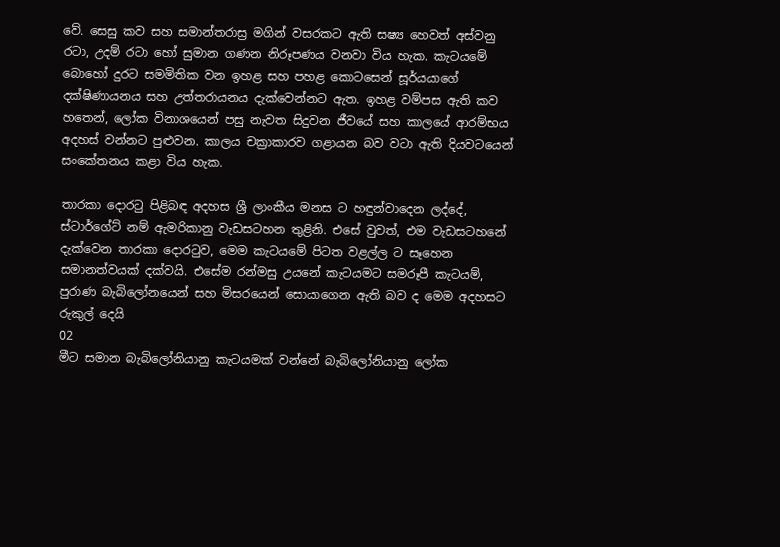වේ. සෙසු කව සහ සමාන්තරාස්‍ර මගින් වසරකට ඇති සෂ්‍ය හෙවත් අස්වනු රටා, උදම් රටා හෝ සුමාන ගණන නිරූපණය වනවා විය හැක. කැටයමේ බොහෝ දුරට සමමිතික වන ඉහළ සහ පහළ කොටසෙන් සූර්යයාගේ දක්ෂිණායනය සහ උත්තරායනය දැක්වෙන්නට ඇත. ඉහළ වම්පස ඇති කව හතෙන්, ලෝක විනාශයෙන් පසු නැවත සිදුවන ජීවයේ සහ කාලයේ ආරම්භය අදහස් වන්නට පුළුවන. කාලය චක්‍රාකාරව ගළායන බව වටා ඇති දියවටයෙන් සංකේතනය කළා විය හැක.

තාරකා දොරටු පිළිබඳ අදහස ශ්‍රී ලාංකීය මනස ට හඳුන්වාදෙන ලද්දේ, ස්ටාර්ගේට් නම් ඇමරිකානු වැඩසටහන තුළිනි. එසේ වුවත්, එම වැඩසටහනේ දැක්වෙන තාරකා දොරටුව, මෙම කැටයමේ පිටත වළල්ල ට සෑහෙන සමානත්වයක් දක්වයි. එසේම රන්මසු උයනේ කැටයමට සමරූපී කැටයම්, පුරාණ බැබිලෝනයෙන් සහ මිසරයෙන් සොයාගෙන ඇති බව ද මෙම අදහසට රුකුල් දෙයි
02
මීට සමාන බැබිලෝනියානු කැටයමක් වන්නේ බැබිලෝනියානු ලෝක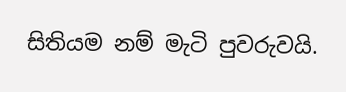සිතියම නම් මැටි පුවරුවයි.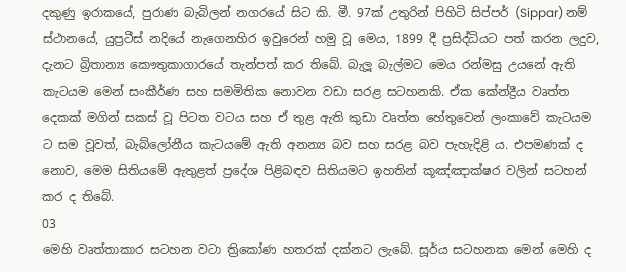දකුණු ඉරාකයේ, පුරාණ බැබිලන් නගරයේ සිට කි. මී. 97ක් උතුරින් පිහිටි සිප්පර් (Sippar) නම් ස්ථානයේ, යුප්‍රටීස් නදියේ නැගෙනහිර ඉවුරෙන් හමු වූ මෙය, 1899 දී ප්‍රසිද්ධියට පත් කරන ලදුව, දැනට බ්‍රිතාන්‍ය කෞතුකාගාරයේ තැන්පත් කර තිබේ. බැලූ බැල්මට මෙය රන්මසු උයනේ ඇති කැටයම මෙන් සංකීර්ණ සහ සමමිතික නොවන වඩා සරළ සටහනකි. ඒක කේන්ද්‍රීය වෘත්ත දෙකක් මගින් සකස් වූ පිටත වටය සහ ඒ තුළ ඇති කුඩා වෘත්ත හේතුවෙන් ලංකාවේ කැටයම ට සම වූවත්, බැබ්ලෝනීය කැටයමේ ඇති අනන්‍ය බව සහ සරළ බව පැහැදිළි ය. එපමණක් ද නොව, මෙම සිතියමේ ඇතුළත් ප්‍රදේශ පිළිබඳව සිතියමට ඉහතින් කූඤ්ඤාක්ෂර වලින් සටහන් කර ද තිබේ.
03
මෙහි වෘත්තාකාර සටහන වටා ත්‍රිකෝණ හතරක් දක්නට ලැබේ. සූර්ය සටහනක මෙන් මෙහි ද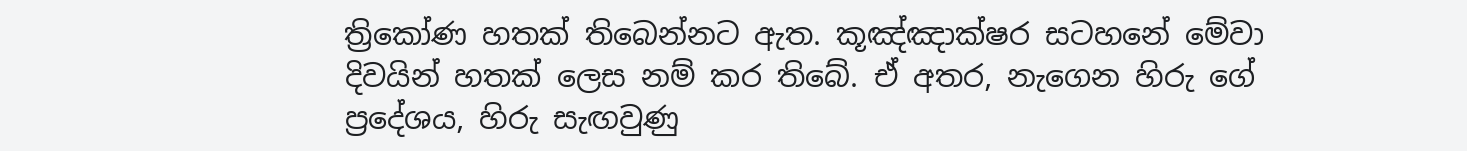ත්‍රිකෝණ හතක් තිබෙන්නට ඇත. කූඤ්ඤාක්ෂර සටහනේ මේවා දිවයින් හතක් ලෙස නම් කර තිබේ. ඒ අතර, නැගෙන හිරු ගේ ප්‍රදේශය, හිරු සැඟවුණු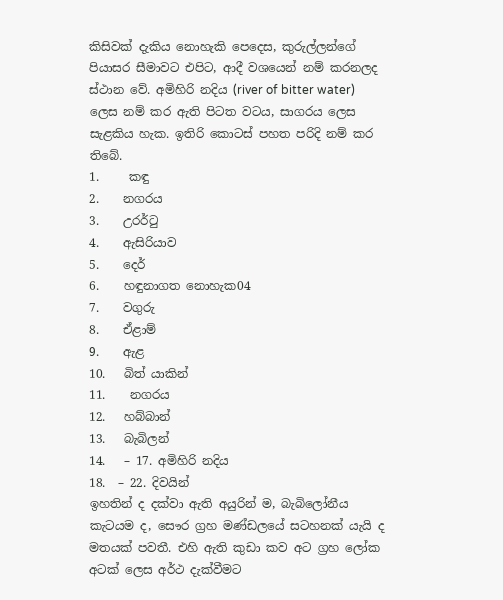කිසිවක් දැකිය නොහැකි පෙදෙස, කුරුල්ලන්ගේ පියාසර සීමාවට එපිට, ආදී වශයෙන් නම් කරනලද ස්ථාන වේ. අමිහිරි නදිය (river of bitter water) ලෙස නම් කර ඇති පිටත වටය, සාගරය ලෙස සැළකිය හැක. ඉතිරි කොටස් පහත පරිදි නම් කර තිබේ.
1.     කඳු
2.    නගරය
3.    උරර්ටු
4.    ඇසිරියාව
5.    දෙර්
6.    හඳුනාගත නොහැක04
7.    වගුරු
8.    ඒළාම්
9.    ඇළ
10.   බිත් යාකින්
11.    නගරය
12.   හබ්බාන්
13.   බැබිලන්
14.   – 17. අමිහිරි නදිය
18.  – 22. දිවයින්
ඉහතින් ද දක්වා ඇති අයුරින් ම, බැබිලෝනීය කැටයම ද, සෞර ග්‍රහ මණ්ඩලයේ සටහනක් යැයි ද මතයක් පවතී. එහි ඇති කුඩා කව අට ග්‍රහ ලෝක අටක් ලෙස අර්ථ දැක්වීමට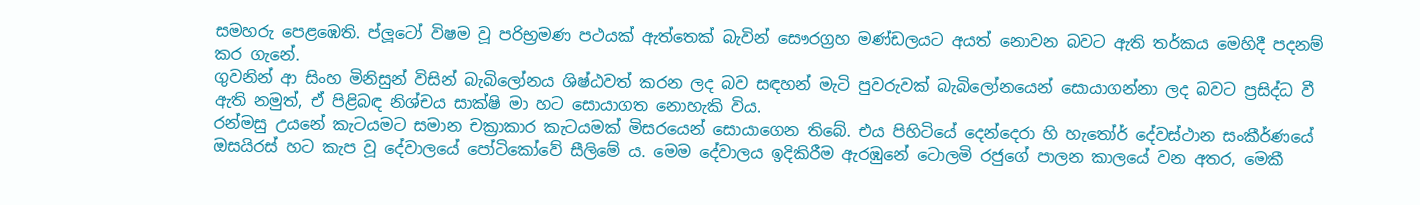සමහරු පෙ‍ළඹෙති. ප්ලූටෝ විෂම වූ පරිභ්‍රමණ පථයක් ඇත්තෙක් බැවින් සෞරග්‍රහ මණ්ඩලයට අයත් නොවන බවට ඇති තර්කය මෙහිදී පදනම් කර ගැනේ.
ගුවනින් ආ සිංහ මිනිසුන් විසින් බැබිලෝනය ශිෂ්ඨවත් කරන ලද බව සඳහන් මැටි පුවරුවක් බැබිලෝනයෙන් සොයාගන්නා ලද බවට ප්‍රසිද්ධ වී ඇති නමුත්, ඒ පිළිබඳ නිශ්චය සාක්ෂි මා හට සොයාගත නොහැකි විය.
රන්මසු උයනේ කැටයමට සමාන චක්‍රාකාර කැටයමක් මිසරයෙන් සොයාගෙන තිබේ. එය පිහිටියේ දෙන්දෙරා හි හැතෝර් දේවස්ථාන සංකීර්ණයේ ඔසයිරස් හට කැප වූ දේවාලයේ පෝටිකෝවේ සීලිමේ ය. මෙම දේවාලය ඉදිකිරීම ඇරඹුනේ ටොලමි රජුගේ පාලන කාලයේ වන අතර, මෙකී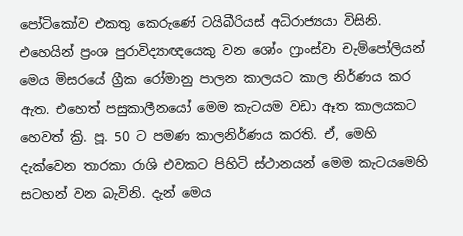පෝටිකෝව එකතු කෙරුණේ ටයිබීරියස් අධිරාජ්‍යයා විසිනි. එහෙයින් ප්‍රංශ පුරාවිද්‍යාඥයෙකු වන ශෝං ෆ්‍රාංස්වා චැම්පෝලියන් මෙය මිසරයේ ග්‍රීක රෝමානු පාලන කාලයට කාල නිර්ණය කර ඇත. එහෙත් පසුකාලීනයෝ මෙම කැටයම වඩා ඈත කාලයකට හෙවත් ක්‍රි. පූ. 50 ට පමණ කාලනිර්ණය කරති. ඒ, මෙහි දැක්වෙන තාරකා රාශි එවකට පිහිටි ස්ථානයන් මෙම කැටයමෙහි සටහන් වන බැවිනි. දැන් මෙය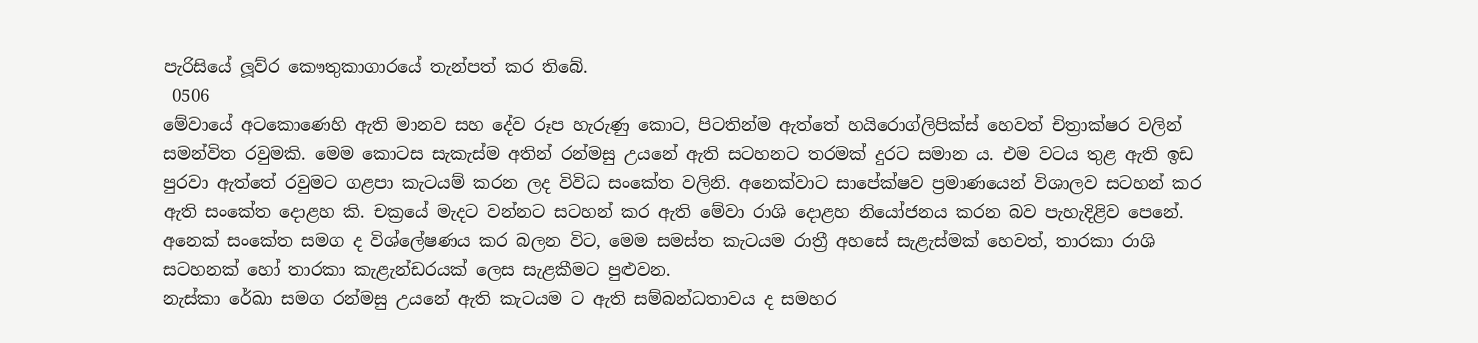පැරිසියේ ලූව්ර කෞතුකාගාරයේ තැන්පත් කර තිබේ.
 0506
මේවායේ අටකොණෙහි ඇති මානව සහ දේව රූප හැරුණු කොට, පිටතින්ම ඇත්තේ හයිරොග්ලිපික්ස් හෙවත් චිත්‍රාක්ෂර වලින් සමන්විත රවුමකි. මෙම කොටස සැකැස්ම අතින් රන්මසු උයනේ ඇති සටහනට තරමක් දුරට සමාන ය. එම වටය තුළ ඇති ඉඩ පුරවා ඇත්තේ රවුමට ගළපා කැටයම් කරන ලද විවිධ සංකේත වලිනි. අනෙක්වාට සාපේක්ෂව ප්‍රමාණයෙන් විශාලව සටහන් කර ඇති සංකේත දොළහ කි. චක්‍රයේ මැදට වන්නට සටහන් කර ඇති මේවා රාශි දොළහ නියෝජනය කරන බව පැහැදිළිව පෙනේ.
අනෙක් සංකේත සමග ද විශ්ලේෂණය කර බලන විට, මෙම සමස්ත කැටයම රාත්‍රී අහසේ සැළැස්මක් හෙවත්, තාරකා රාශි සටහනක් හෝ තාරකා කැළැන්ඩරයක් ලෙස සැළකීමට පුළුවන.
නැස්කා රේඛා සමග රන්මසු උයනේ ඇති කැටයම ට ඇති සම්බන්ධතාවය ද සමහර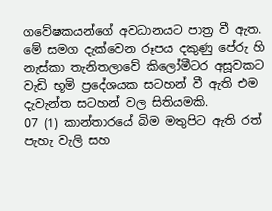ගවේෂකයන්ගේ අවධානයට පාත්‍ර වී ඇත. මේ සමග දැක්වෙන රූපය දකුණු පේරු හි නැස්කා තැනිතලාවේ කිලෝමීටර අසූවකට වැඩි භූමි ප්‍රදේශයක සටහන් වී ඇති එම දැවැන්ත සටහන් වල සිතියමකි.
07 (1) කාන්තාරයේ බිම මතුපිට ඇති රත් පැහැ වැලි සහ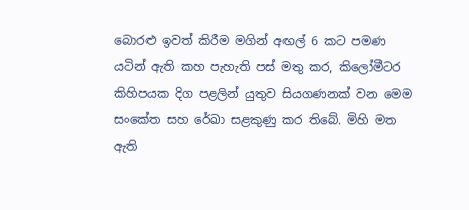බොරළු ඉවත් කිරීම මගින් අඟල් 6 කට පමණ යටින් ඇති කහ පැහැති පස් මතු කර, කිලෝමීටර කිහිපයක දිග පළලින් යුතුව සියගණනක් වන මෙම සංකේත සහ රේඛා සළකුණු කර තිබේ. මිහි මත ඇති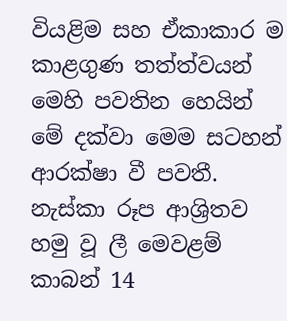වියළිම සහ ඒකාකාර ම කාළගුණ තත්ත්වයන් මෙහි පවතින හෙයින් මේ දක්වා මෙම සටහන් ආරක්ෂා වී පවතී. නැස්කා රූප ආශ්‍රිතව හමු වූ ලී මෙවළම් කාබන් 14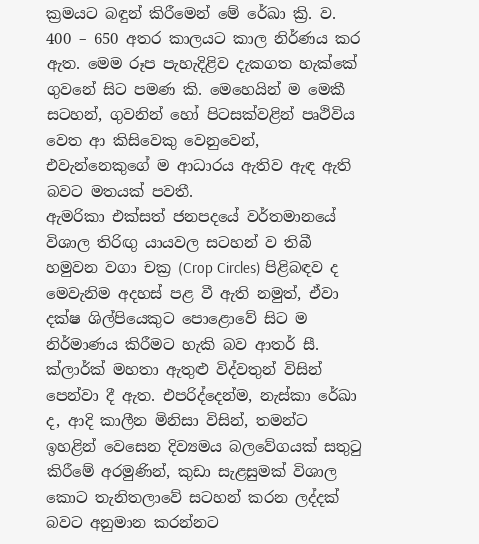ක්‍රමයට බඳුන් කිරීමෙන් මේ රේඛා ක්‍රි. ව. 400 – 650 අතර කාලයට කාල නිර්ණය කර ඇත. මෙම රූප පැහැදිළිව දැකගත හැක්කේ ගුවනේ සිට පමණ කි. මෙහෙයින් ම මෙකී සටහන්, ගුවනින් හෝ පිටසක්වළින් පෘථිවිය වෙත ආ කිසිවෙකු වෙනුවෙන්, එවැන්නෙකුගේ ම ආධාරය ඇතිව ඇඳ ඇති බවට මතයක් පවතී.
ඇමරිකා එක්සත් ජනපදයේ වර්තමානයේ විශාල තිරිඟු යායවල සටහන් ව තිබී හමුවන වගා චක්‍ර (Crop Circles) පිළිබඳව ද මෙවැනිම අදහස් පළ වී ඇති නමුත්, ඒවා දක්ෂ ශිල්පියෙකුට පොළොවේ සිට ම නිර්මාණය කිරීමට හැකි බව ආතර් සී. ක්ලාර්ක් මහතා ඇතුළු විද්වතුන් විසින් පෙන්වා දී ඇත. එපරිද්දෙන්ම, නැස්කා රේඛා ද, ආදි කාලීන මිනිසා විසින්, තමන්ට ඉහළින් වෙසෙන දිව්‍යමය බලවේගයක් සතුටු කිරීමේ අරමුණින්, කුඩා සැළසුමක් විශාල කොට තැනිතලාවේ සටහන් කරන ලද්දක් බවට අනුමාන කරන්නට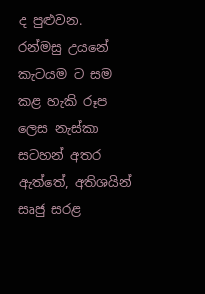ද පුළුවන.
රන්මසු උයනේ කැටයම ට සම කළ හැකි රූප ලෙස නැස්කා සටහන් අතර ඇත්තේ, අතිශයින් සෘජු සරළ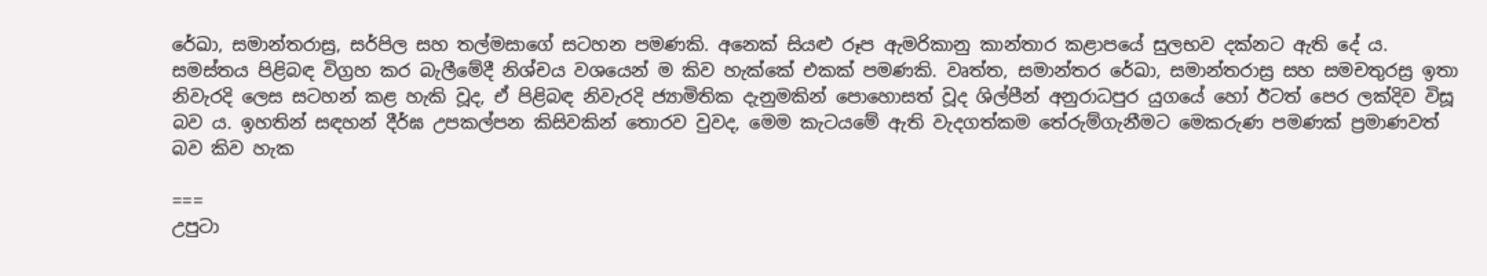රේඛා, සමාන්තරාස්‍ර, සර්පිල සහ තල්මසාගේ සටහන පමණකි. අනෙක් සියළු රූප ඇමරිකානු කාන්තාර කළාපයේ සුලභව දක්නට ඇති දේ ය.
සමස්තය පිළිබඳ විග්‍රහ කර බැලීමේදී නිශ්චය වශයෙන් ම කිව හැක්කේ එකක් පමණකි. වෘත්ත, සමාන්තර රේඛා, සමාන්තරාස්‍ර සහ සමචතුරස්‍ර ඉතා නිවැරදි ලෙස සටහන් කළ හැකි වූද, ඒ පිළිබඳ නිවැරදි ජ්‍යාමිතික දැනුමකින් පොහොසත් වූද ශිල්පීන් අනුරාධපුර යුගයේ හෝ ඊටත් පෙර ලක්දිව විසූ බව ය. ඉහතින් සඳහන් දීර්ඝ උපකල්පන කිසිවකින් තොරව වුවද, මෙම කැටයමේ ඇති වැදගත්කම තේරුම්ගැනීමට මෙකරුණ පමණක් ප්‍රමාණවත් බව කිව හැක

===
උපුටා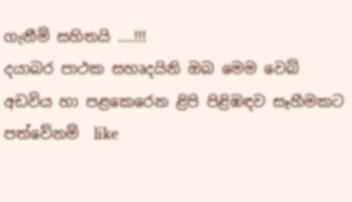ගැනීම් සහිතයි ....!!!
දයාබර පාථක සහෘදයිනි ඔබ මෙම වෙබ් අඩවිය හා පළකෙරෙන ළිපි පිළිඹඳව සෑහීමකට පත්වේනම්  like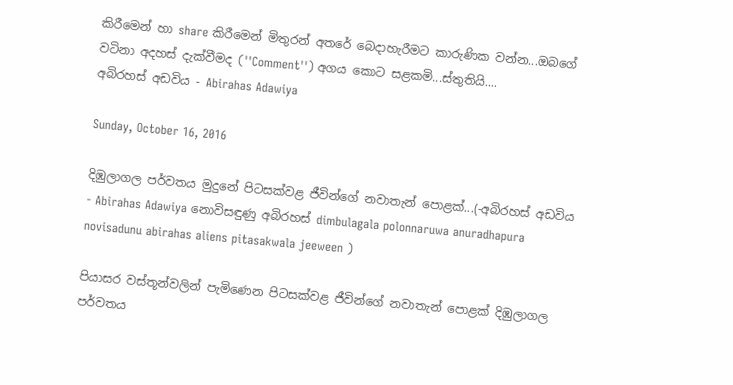කිරීමෙන් හා share කිරීමෙන් මිතුරන් අතරේ බෙදාහැරීමට කාරුණික වන්න...ඔබගේ වටිනා අදහස් දැක්වීමද (''Comment'') අගය කොට සළකමි...ස්තුතියි....
අබිරහස් අඩවිය - Abirahas Adawiya

Sunday, October 16, 2016

දිඹුලාගල පර්වතය මුදුනේ පිටසක්වළ ජීවින්ගේ නවාතැන් පොළක්...(-අබිරහස් අඩවිය - Abirahas Adawiya නොවිසඳුණු අබිරහස් dimbulagala polonnaruwa anuradhapura novisadunu abirahas aliens pitasakwala jeeween )

පියාසර වස්තූන්වලින් පැමිණෙන පිටසක්වළ ජීවින්ගේ නවාතැන් පොළක් දිඹුලාගල පර්වතය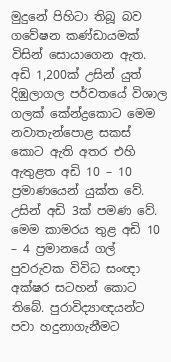මුදුනේ පිහිටා තිබූ බව ගවේෂන කණ්ඩායමක් විසින් සොයාගෙන ඇත.
අඩි 1,200ක් උසින් යුත් දිඹුලාගල පර්වතයේ විශාල ගලක් කේන්ද්‍රකොට මෙම නවාතැන්පොළ සකස් කොට ඇති අතර එහි ඇතුළත අඩි 10 – 10 ප්‍රමාණයෙන් යුක්ත වේ. උසින් අඩි 3ක් පමණ වේ.
මෙම කාමරය තුළ අඩි 10 – 4 ප්‍රමානයේ ගල් පුවරුවක විවිධ සංඥා අක්ෂර සටහන් කොට තිබේ. පුරාවිද්‍යාඥයන්ට පවා හදුනාගැනීමට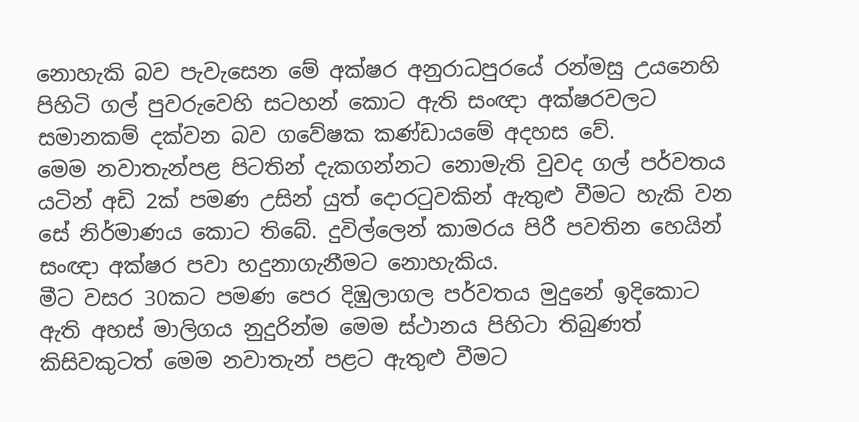නොහැකි බව පැවැසෙන මේ අක්ෂර අනුරාධපුරයේ රන්මසු උයනෙහි පිහිටි ගල් පුවරුවෙහි සටහන් කොට ඇති සංඥා අක්ෂරවලට සමානකම් දක්වන බව ගවේෂක කණ්ඩායමේ අදහස වේ.
මෙම නවාතැන්පළ පිටතින් දැකගන්නට නොමැති වුවද ගල් පර්වතය යටින් අඩි 2ක් පමණ උසින් යුත් දොරටුවකින් ඇතුළු වීමට හැකි වන සේ නිර්මාණය කොට තිබේ. දුවිල්ලෙන් කාමරය පිරී පවතින හෙයින් සංඥා අක්ෂර පවා හදුනාගැනීමට නොහැකිය.
මීට වසර 30කට පමණ පෙර දිඹුලාගල පර්වතය මුදුනේ ඉදිකොට ඇති අහස් මාලිගය නුදුරින්ම මෙම ස්ථානය පිහිටා තිබුණත් කිසිවකුටත් මෙම නවාතැන් පළට ඇතුළු වීමට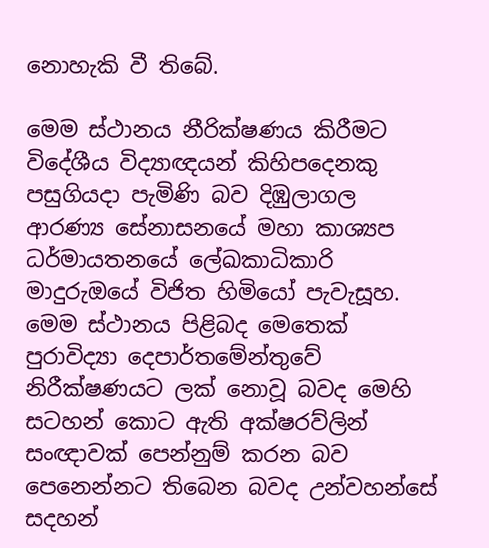නොහැකි වී තිබේ.

මෙම ස්ථානය නීරික්ෂණය කිරීමට විදේශීය විද්‍යාඥයන් කිහිපදෙනකු පසුගියදා පැමිණි බව දිඹුලාගල ආරණ්‍ය සේනාසනයේ මහා කාශ්‍යප ධර්මායතනයේ ලේඛකාධිකාරි මාදුරුඔයේ විජිත හිමියෝ පැවැසූහ.
මෙම ස්ථානය පිළිබද මෙතෙක් පුරාවිද්‍යා දෙපාර්තමේන්තුවේ නිරීක්ෂණයට ලක් නොවූ බවද මෙහි සටහන් කොට ඇති අක්ෂරව්ලින් සංඥාවක් පෙන්නුම් කරන බව පෙනෙන්නට තිබෙන බවද උන්වහන්සේ සදහන්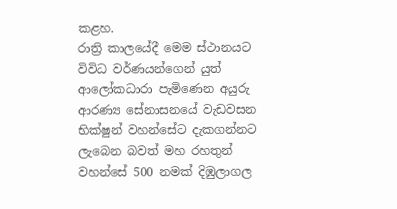කළහ.
රාත්‍රි කාලයේදී මෙම ස්ථානයට විවිධ වර්ණයන්ගෙන් යුත් ආලෝකධාරා පැමිණෙන අයුරු ආරණ්‍ය සේනාසනයේ වැඩවසන භික්ෂුන් වහන්සේට දැකගන්නට ලැබෙන බවත් මහ රහතුන් වහන්සේ 500 නමක් දිඹුලාගල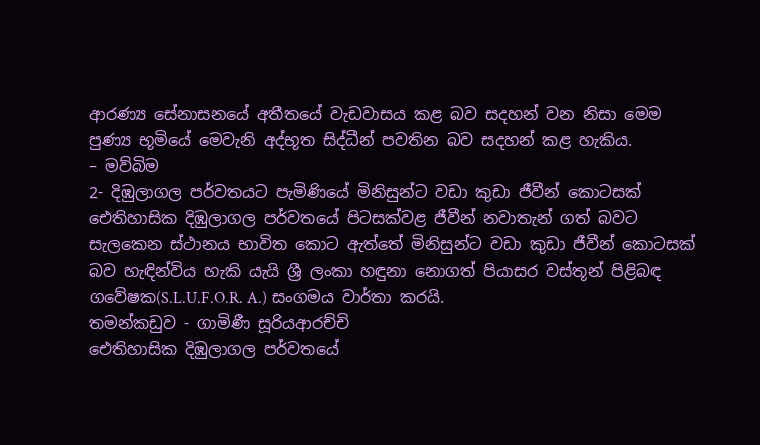ආරණ්‍ය සේනාසනයේ අතීතයේ වැඩවාසය කළ බව සදහන් වන නිසා මෙම පුණ්‍ය භූමියේ මෙවැනි අද්භූත සිද්ධීන් පවතින බව සදහන් කළ හැකිය.
– මව්බිම
2- දිඹුලාගල පර්වතයට පැමිණියේ මිනිසුන්ට වඩා කුඩා ජීවීන් කොටසක්
ඓතිහාසික දිඹුලාගල පර්වතයේ පිටසක්වළ ජීවීන් නවාතැන් ගත් බවට සැලකෙන ස්ථානය භාවිත කොට ඇත්තේ මිනිසුන්ට වඩා කුඩා ජීවීන් කොටසක් බව හැඳින්විය හැකි යැයි ශ්‍රී ලංකා හඳුනා නොගත් පියාසර වස්තූන් පිළිබඳ ගවේෂක(S.L.U.F.O.R. A.) සංගමය වාර්තා කරයි.
තමන්කඩුව - ගාමිණී සූරියආරච්චි
ඓතිහාසික දිඹුලාගල පර්වතයේ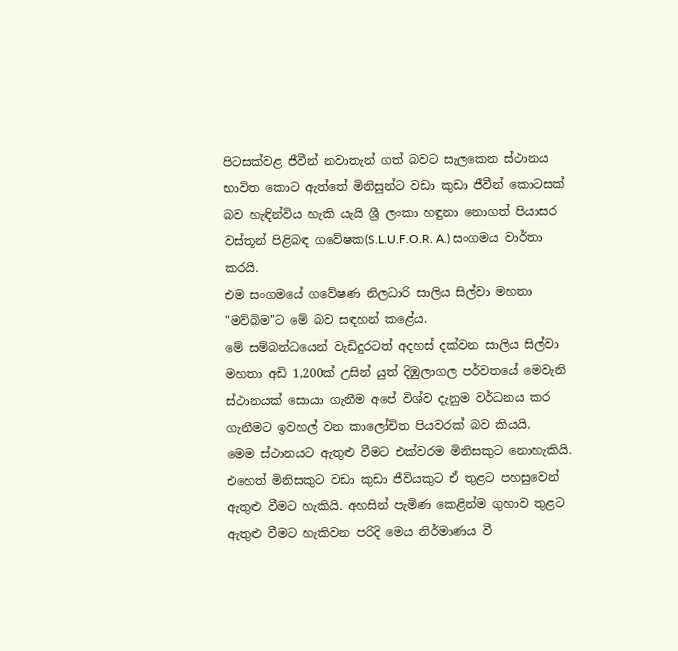පිටසක්වළ ජීවීන් නවාතැන් ගත් බවට සැලකෙන ස්ථානය භාවිත කොට ඇත්තේ මිනිසුන්ට වඩා කුඩා ජීවීන් කොටසක් බව හැඳින්විය හැකි යැයි ශ්‍රී ලංකා හඳුනා නොගත් පියාසර වස්තූන් පිළිබඳ ගවේෂක(S.L.U.F.O.R. A.) සංගමය වාර්තා කරයි.
එම සංගමයේ ගවේෂණ නිලධාරි සාලිය සිල්වා මහතා "මව්බිම"ට මේ බව සඳහන් කළේය.
මේ සම්බන්ධයෙන් වැඩිදුරටත් අදහස් දක්වන සාලිය සිල්වා මහතා අඩි 1,200ක් උසින් යුත් දිඹුලාගල පර්වතයේ මෙවැනි ස්ථානයක් සොයා ගැනීම අපේ විශ්ව දැනුම වර්ධනය කර ගැනීමට ඉවහල් වන කාලෝචිත පියවරක් බව කියයි.
මෙම ස්ථානයට ඇතුළු වීමට එක්වරම මිනිසකුට නොහැකියි. එහෙත් මිනිසකුට වඩා කුඩා ජීවියකුට ඒ තුළට පහසුවෙන් ඇතුළු වීමට හැකියි. අහසින් පැමිණ කෙළින්ම ගුහාව තුළට ඇතුළු වීමට හැකිවන පරිදි මෙය නිර්මාණය වී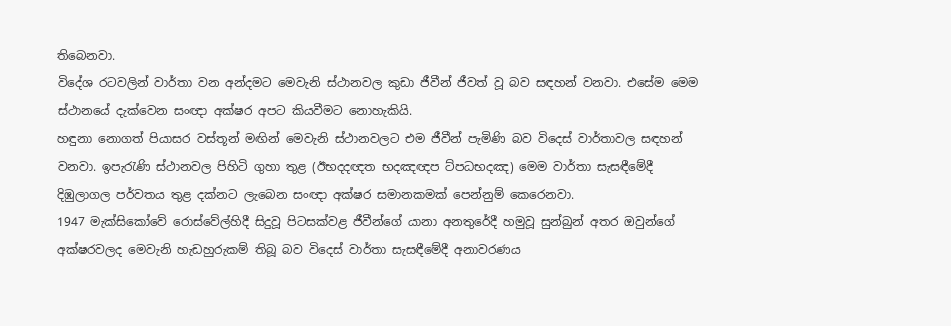තිබෙනවා.
විදේශ රටවලින් වාර්තා වන අන්දමට මෙවැනි ස්ථානවල කුඩා ජීවීන් ජීවත් වූ බව සඳහන් වනවා. එසේම මෙම ස්ථානයේ දැක්වෙන සංඥා අක්ෂර අපට කියවීමට නොහැකියි.
හඳුනා නොගත් පියාසර වස්තූන් මඟින් මෙවැනි ස්ථානවලට එම ජීවීන් පැමිණි බව විදෙස් වාර්තාවල සඳහන් වනවා. ඉපැරැණි ස්ථානවල පිහිටි ගුහා තුළ (ඊභදදඥත භදඤඥප ට්පධභදඤ) මෙම වාර්තා සැසඳීමේදී දිඹුලාගල පර්වතය තුළ දක්නට ලැබෙන සංඥා අක්ෂර සමානකමක් පෙන්නුම් කෙරෙනවා.
1947 මැක්සිකෝවේ රොස්වේල්හිදී සිදුවූ පිටසක්වළ ජීවීන්ගේ යානා අනතුරේදී හමුවූ සුන්බුන් අතර ඔවුන්ගේ අක්ෂරවලද මෙවැනි හැඩහුරුකම් තිබූ බව විදෙස් වාර්තා සැසඳීමේදී අනාවරණය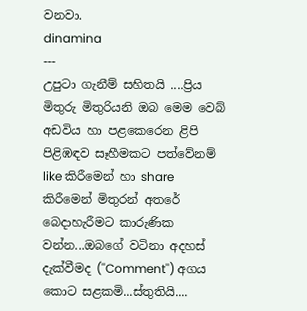වනවා.
dinamina
---
උපුටා ගැනීම් සහිතයි ....ප්‍රිය මිතුරු මිතුරියනි ඔබ මෙම වෙබ් අඩවිය හා පළකෙරෙන ළිපි පිළිඹඳව සෑහීමකට පත්වේනම්  like කිරීමෙන් හා share කිරීමෙන් මිතුරන් අතරේ බෙදාහැරීමට කාරුණික වන්න...ඔබගේ වටිනා අදහස් දැක්වීමද (''Comment'') අගය කොට සළකමි...ස්තුතියි....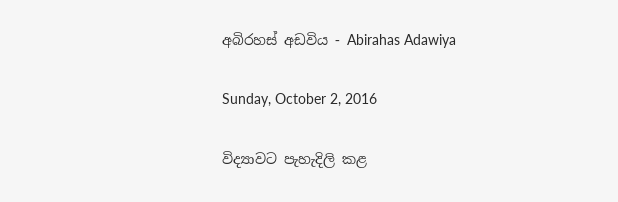අබිරහස් අඩවිය - Abirahas Adawiya

Sunday, October 2, 2016

විද්‍යාවට පැහැදිලි කළ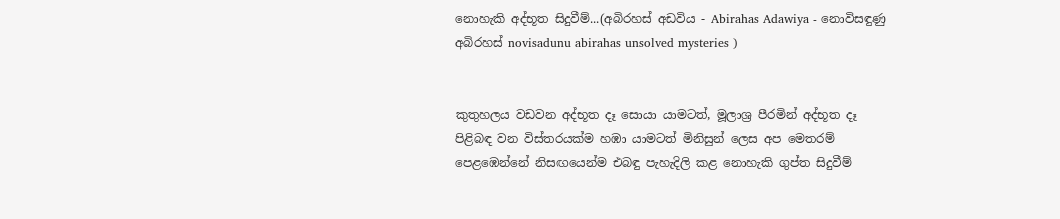නොහැකි අද්භූත සිදුවීම්...(අබිරහස් අඩවිය - Abirahas Adawiya - නොවිසඳුණු අබිරහස් novisadunu abirahas unsolved mysteries )


කුතුහලය වඩවන අද්භූත දෑ සොයා යාමටත්, මූලාශ්‍ර පීරමින් අද්භූත දෑ පිළිබඳ වන විස්තරයක්ම හඹා යාමටත් මිනිසුන් ලෙස අප මෙතරම් පෙළඹෙන්නේ නිසඟයෙන්ම එබඳු පැහැදිලි කළ නොහැකි ගුප්ත සිදුවීම්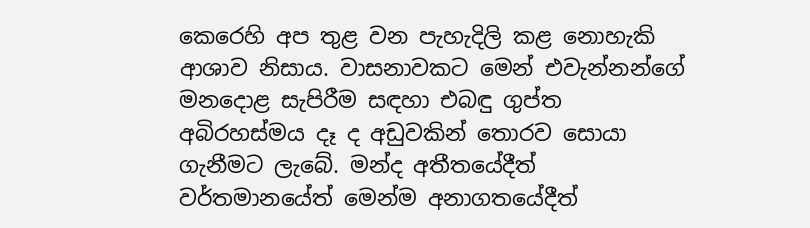කෙරෙහි අප තුළ වන පැහැදිලි කළ නොහැකි ආශාව නිසාය. වාසනාවකට මෙන් එවැන්නන්ගේ මනදොළ සැපිරීම සඳහා එබඳු ගුප්ත අබිරහස්මය දෑ ද අඩුවකින් තොරව සොයා ගැනීමට ලැබේ. මන්ද අතීතයේදීත් වර්තමානයේත් මෙන්ම අනාගතයේදීත්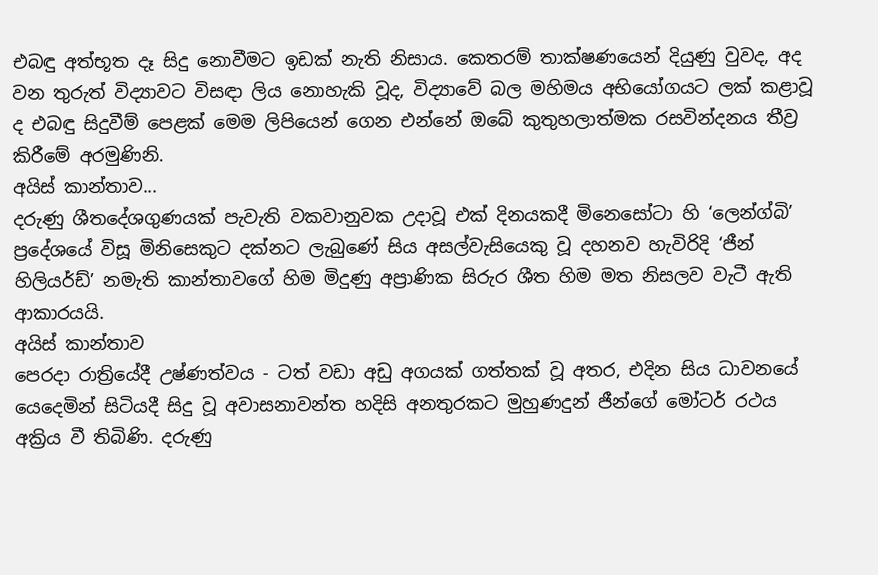එබඳු අත්භූත දෑ සිදු නොවීමට ඉඩක් නැති නිසාය. කෙතරම් තාක්ෂණයෙන් දියුණු වුවද, අද වන තුරුත් විද්‍යාවට විසඳා ලිය නොහැකි වූද, විද්‍යාවේ බල මහිමය අභියෝගයට ලක් කළාවූ ද එබඳු සිදුවීම් පෙළක් මෙම ලිපියෙන් ගෙන එන්නේ ඔබේ කුතුහලාත්මක රසවින්දනය තීව්‍ර කිරීමේ අරමුණිනි.
අයිස් කාන්තාව...
දරුණු ශීතදේශගුණයක් පැවැති වකවානුවක උදාවූ එක් දිනයකදී මිනෙසෝටා හි ‘ලෙන්ග්බි’ ප්‍රදේශයේ විසූ මිනිසෙකුට දක්නට ලැබුණේ සිය අසල්වැසියෙකු වූ දහනව හැවිරිදි ‘ජීන් හිලියර්ඩ්’ නමැති කාන්තාවගේ හිම මිදුණු අප්‍රාණික සිරුර ශීත හිම මත නිසලව වැටී ඇති ආකාරයයි.
අයිස් කාන්තාව
පෙරදා රාත්‍රියේදී උෂ්ණත්වය - ටත් වඩා අඩු අගයක් ගත්තක් වූ අතර, එදින සිය ධාවනයේ යෙදෙමින් සිටියදී සිදු වූ අවාසනාවන්ත හදිසි අනතුරකට මුහුණදුන් ජීන්ගේ මෝටර් රථය අක්‍රිය වී තිබිණි. දරුණු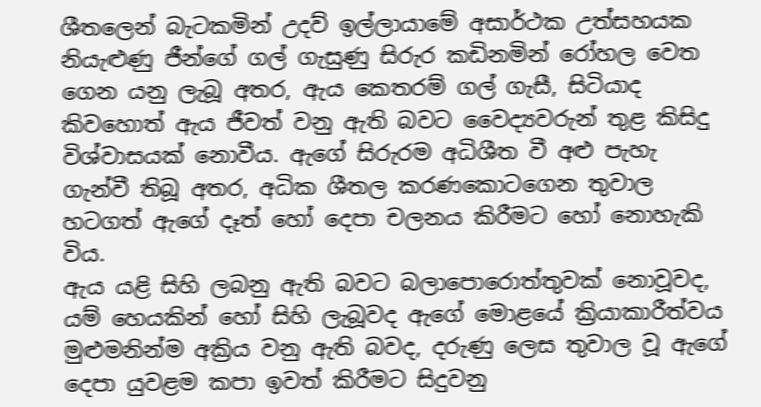ශීතලෙන් බැටකමින් උදව් ඉල්ලායාමේ අසාර්ථක උත්සහයක නියැළුණු ජීන්ගේ ගල් ගැසුණු සිරුර කඩිනමින් රෝහල වෙත ගෙන යනු ලැබූ අතර, ඇය කෙතරම් ගල් ගැසී, සිටියාද කිවහොත් ඇය ජීවත් වනු ඇති බවට වෛද්‍යවරුන් තුළ කිසිදු විශ්වාසයක් නොවීය. ඇගේ සිරුරම අධිශීත වී අළු පැහැ ගැන්වී තිබූ අතර, අධික ශීතල කරණකොටගෙන තුවාල හටගත් ඇගේ දෑත් හෝ දෙපා චලනය කිරීමට හෝ නොහැකි විය.
ඇය යළි සිහි ලබනු ඇති බවට බලා‍පොරොත්තුවක් නොවූවද, යම් හෙයකින් හෝ සිහි ලැබූවද ඇගේ මොළයේ ක්‍රියාකාරීත්වය මුළුමනින්ම අක්‍රිය වනු ඇති බවද, දරුණු ලෙස තුවාල වූ ඇගේ දෙපා යුවළම කපා ඉවත් කිරීමට සිදුවනු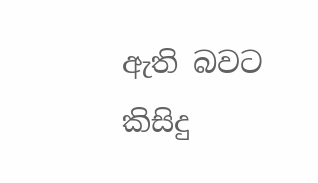ඇති බවට කිසිදු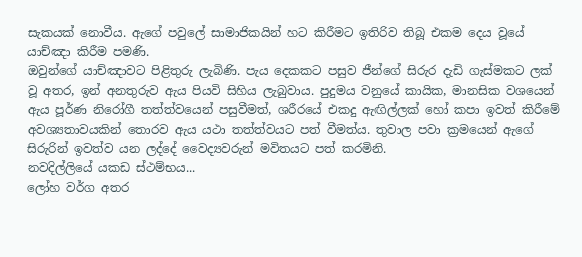සැකයක් නොවීය. ඇගේ පවු‍ලේ සාමාජිකයින් හට කිරීමට ඉතිරිව තිබූ එකම දෙය වූයේ යාච්ඤා කිරීම පමණි.
ඔවුන්ගේ යාච්ඤාවට පිළිතුරු ලැබිණි. පැය දෙකකට පසුව ජීන්ගේ සිරුර දැඩි ගැස්මකට ලක් වූ අතර, ඉන් අනතුරුව ඇය පියවි සිහිය ලැබුවාය. පුදුමය වනුයේ කායික, මානසික වශයෙන් ඇය පූර්ණ නිරෝගී තත්ත්වයෙන් පසුවීමත්, ශරීරයේ එකදු ඇඟිල්ලක් හෝ කපා ඉවත් කිරීමේ අවශ්‍යතාවයකින් තොරව ඇය යථා තත්ත්වයට පත් වීමත්ය. තුවාල පවා ක්‍රමයෙන් ඇගේ සිරුරින් ඉවත්ව යන ලද්දේ වෛද්‍යවරුන් මවිතයට පත් කරමිනි.
නවදිල්ලියේ යකඩ ස්ථම්භය...
ලෝහ වර්ග අතර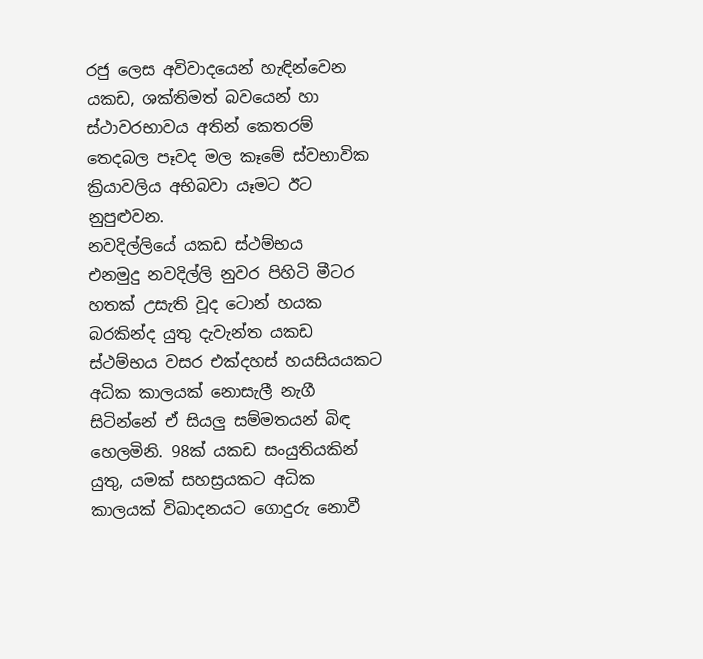රජු ලෙස අවිවාදයෙන් හැඳින්වෙන යකඩ, ශක්තිමත් බවයෙන් හා ස්ථාවරභාවය අතින් කෙතරම් තෙදබල පෑවද මල කෑමේ ස්වභාවික ක්‍රියාවලිය අභිබවා යෑමට ඊට නුපුළුවන.
නවදිල්ලියේ යකඩ ස්ථම්භය
එනමුදු නවදිල්ලි නුවර පිහිටි මීටර හතක් උසැති වූද ටොන් හයක බරකින්ද යුතු දැවැන්ත යකඩ ස්ථම්භය වසර එක්දහස් හයසියයකට අධික කාලයක් නොසැලී නැගී සිටින්නේ ඒ සියලු සම්මතයන් බිඳ හෙලමිනි. 98ක් යකඩ සංයුතියකින් යුතු, යමක් සහස්‍රයකට අධික කාලයක් විඛාදනයට ගොදුරු නොවී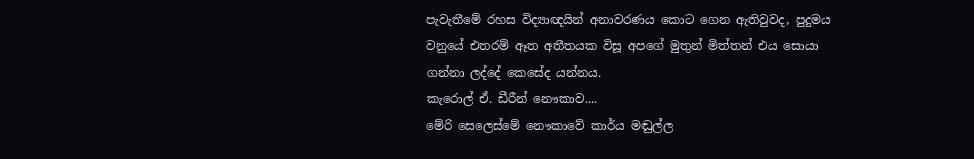පැවැතීමේ රහස විද්‍යාඥයින් අනාවරණය කොට ගෙන ඇතිවුවද, පුදුමය වනුයේ එතරම් ඈත අතීතයක විසූ අපගේ මුතුන් මිත්තන් එය සොයා ගන්නා ලද්දේ කෙසේද යන්නය.
කැරොල් ඒ. ඩීරීන් නෞකාව....
මේරි සෙලෙස්මේ නෞකාවේ කාර්ය මඬුල්ල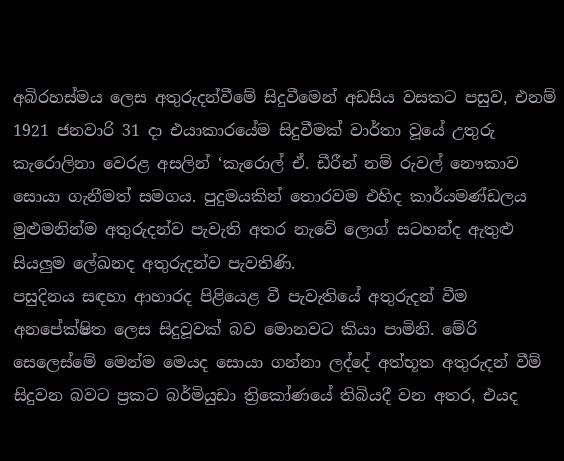අබිරහස්මය ලෙස අතුරුදන්වීමේ සිදුවීමෙන් අඩසිය වසකට පසුව, එනම් 1921 ජනවාරි 31 දා එයාකාරයේම සිදුවීමක් වාර්තා වූයේ උතුරු කැරොලිනා වෙරළ අසලින් ‘කැරොල් ඒ. ඩීරීන් නම් රුවල් නෞකාව සොයා ගැනීමත් සමගය. පුදුමයකින් තොරවම එහිද කාර්යමණ්ඩලය මුළුමනින්ම අතුරුදන්ව පැවැති අතර නැවේ ලොග් සටහන්ද ඇතුළු සියලුම ‍ලේඛනද අතුරුදන්ව පැවතිණි.
පසුදිනය සඳහා ආහාරද පිළියෙළ වී පැවැතියේ අතුරුදන් වීම අනපේක්ෂිත ලෙස සිදුවූවක් බව මොනවට කියා පාමිනි. මේරි සෙලෙස්මේ මෙන්ම මෙයද සොයා ගන්නා ලද්දේ අත්භූත අතුරුදන් වීම් සිදුවන බවට ප්‍රකට බර්මියුඩා ත්‍රිකෝණයේ තිබියදී වන අතර, එයද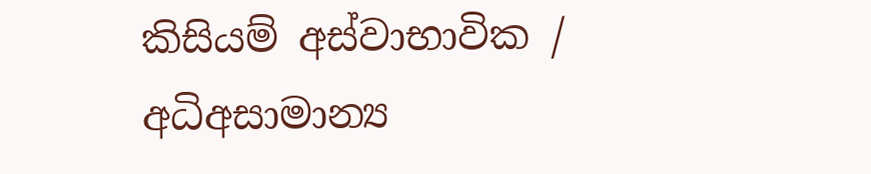කිසියම් අස්වාභාවික / අධිඅසාමාන්‍ය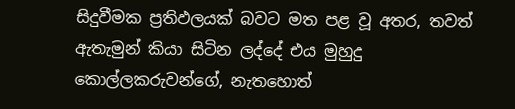සිදුවීමක ප්‍රතිඵලයක් බවට මත පළ වූ අතර, තවත් ඇතැමුන් කියා සිටින ලද්දේ එය මුහුදු කොල්ලකරුවන්ගේ, නැතහොත්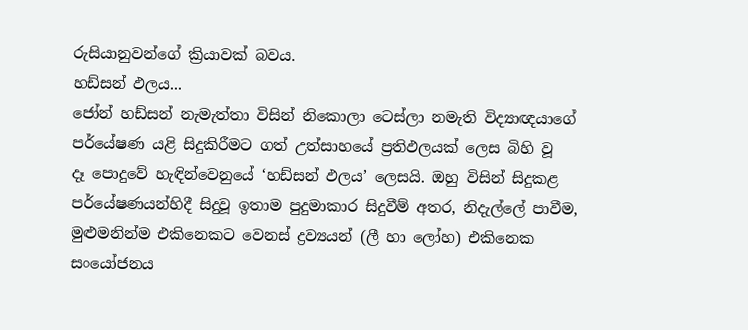රුසියානුවන්ගේ ක්‍රියාවක් බවය.
හඩ්සන් ඵලය...
ජෝන් හඩ්සන් නැමැත්තා විසින් නිකොලා ටෙස්ලා නමැති විද්‍යාඥයාගේ පර්යේෂණ යළි සිදුකිරීමට ගත් උත්සාහයේ ප්‍රතිඵලයක් ලෙස බිහි වූ දෑ ‍පොදුවේ හැඳින්වෙනුයේ ‘හඩ්සන් ඵලය’ ලෙසයි. ඔහු විසින් සිදුකළ පර්යේෂණයන්හිදී සිදුවූ ඉතාම පුදුමාකාර සිදුවීම් අතර, නිදැල්‍ලේ පාවීම, මුළුමනින්ම එකිනෙකට වෙනස් ද්‍රව්‍යයන් (ලී හා ලෝහ) එකිනෙක සංයෝජනය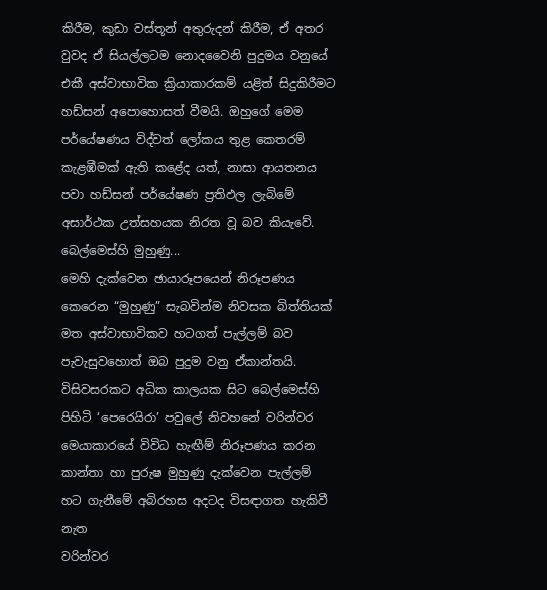කිරීම, කුඩා වස්තූන් අතුරුදන් කිරීම, ඒ අතර වුවද ඒ සියල්ලටම නොදවෛනි පුදුමය වනුයේ එකී අස්වාභාවික ක්‍රියාකාරකම් යළිත් සිදුකිරීමට හඩ්සන් අ‍පොහොසත් වීමයි. ඔහුගේ මෙම පර්යේෂණය විද්වත් ලෝකය තුළ කෙතරම් කැළඹීමක් ඇති කළේද යත්, නාසා ආයතනය පවා හඩ්සන් පර්යේෂණ ප්‍රතිඵල ලැබිමේ අසාර්ථක උත්සහයක නිරත වූ බව කියැවේ.
බෙල්මෙස්හි මුහුණු...
මෙහි දැක්වෙන ඡායාරූපයෙන් නිරූපණය කෙරෙන “මුහුණු” සැබවින්ම නිවසක බිත්තියක් මත අස්වාභාවිකව හටගත් පැල්ලම් බව පැවැසුවහොත් ඔබ පුදුම වනු ඒකාන්තයි. විසිවසරකට අධික කාලයක සිට බෙල්මෙස්හි පිහිටි ‘පෙරෙයිරා’ පවු‍ලේ නිවහනේ වරින්වර මෙයාකාරයේ විවිධ හැඟීම් නිරූපණය කරන කාන්තා හා පුරුෂ මුහුණු දැක්වෙන පැල්ලම් හට ගැනීමේ අබිරහස අදටද විසඳාගත හැකිවී නැත
වරින්වර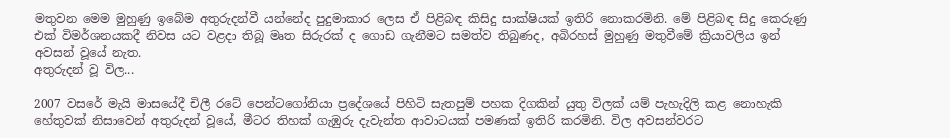මතුවන මෙම මුහුණු ඉබේම අතුරුදන්වී යන්නේද පුදුමාකාර ලෙස ඒ පිළිබඳ කිසිදු සාක්ෂියක් ඉතිරි නොකරමිනි. මේ පිළිබඳ සිදු කෙරුණු එක් විමර්ශනයකදී නිවස යට වළදා තිබූ මෘත සිරුරක් ද ගොඩ ගැනීමට සමත්ව තිබුණද, අබිරහස් මුහුණු මතුවීමේ ක්‍රියාවලිය ඉන් අවසන් වූයේ නැත.
අතුරුදන් වූ විල...

2007 වසරේ මැයි මාසයේදී චිලී රටේ පෙන්ටගෝනියා ප්‍රදේශයේ පිහිටි සැතපුම් පහක දිගකින් යුතු විලක් යම් පැහැදිලි කළ නොහැකි හේතුවක් නිසාවෙන් අතුරුදන් වූයේ, මීටර තිහක් ගැඹුරු දැවැන්ත ආවාටයක් පමණක් ඉතිරි කරමිනි. විල අවසන්වරට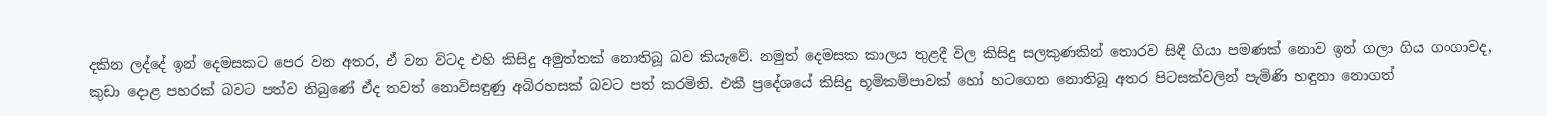දකින ලද්දේ ඉන් දෙමසකට පෙර වන අතර, ඒ වන විටද එහි කිසිදු අමුත්තක් නොතිබූ බව කියැවේ. නමුත් දෙමසක කාලය තුළදී විල කිසිදු සලකුණකින් තොරව සිඳී ගියා පමණක් නොව ඉන් ගලා ගිය ගංගාවද, කුඩා දොළ පහරක් බවට පත්ව තිබුණේ ඒද තවත් නොවිසඳුණු අබිරහසක් බවට පත් කරමිනි. එකී ප්‍රදේශයේ කිසිදු භූමිකම්පාවක් හෝ හටගෙන නොතිබූ අතර පිටසක්වලින් පැමිණි හඳුනා නොගත්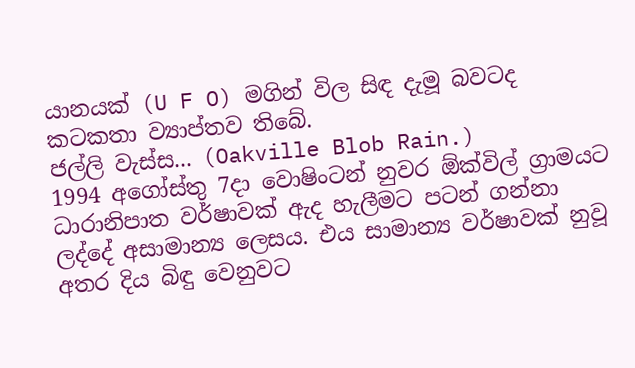යානයක් (U F O) මගින් විල සිඳ දැමූ බවටද කටකතා ව්‍යාප්තව තිබේ.
ජල්ලි වැස්ස... (Oakville Blob Rain.)
1994 අගෝස්තු 7දා වොෂිංටන් නුවර ඕක්විල් ග්‍රාමයට ධාරානිපාත වර්ෂාවක් ඇද හැලීමට පටන් ගන්නා ලද්දේ අසාමාන්‍ය ලෙසය. එය සාමාන්‍ය වර්ෂාවක් නුවූ අතර දිය බිඳු වෙනුවට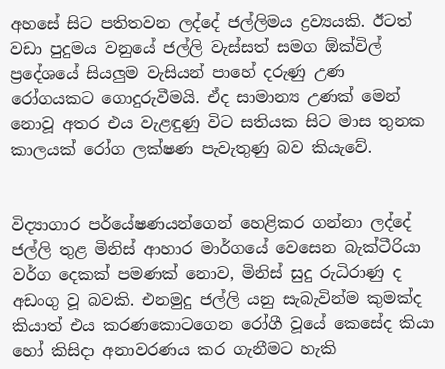අහසේ සිට පතිතවන ලද්දේ ජල්ලිමය ද්‍රව්‍යයකි. ඊටත් වඩා පුදුමය වනුයේ ජල්ලි වැස්සත් සමග ඕක්විල් ප්‍රදේශයේ සියලුම වැසියන් පාහේ දරුණු උණ රෝගයකට ගොදුරුවීමයි. ඒද සාමාන්‍ය උණක් මෙන් නොවූ අතර එය වැළඳුණු විට සතියක සිට මාස තුනක කාලයක් රෝග ලක්ෂණ පැවැතුණු බව කියැවේ.


විද්‍යාගාර පර්යේෂණයන්ගෙන් හෙළිකර ගන්නා ලද්දේ ජල්ලි තුළ මිනිස් ආහාර මාර්ගයේ වෙසෙන බැක්ටීරියා වර්ග දෙකක් පමණක් නොව, මිනිස් සුදු රුධිරාණු ද අඩංගු වූ බවකි. එනමුදු ජල්ලි යනු සැබැවින්ම කුමක්ද කියාත් එය කරණකොටගෙන රෝගී වූයේ කෙසේද කියා හෝ කිසිදා අනාවරණය කර ගැනීමට හැකි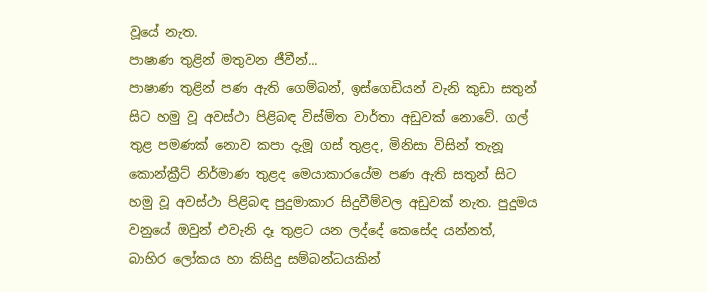වූයේ නැත.
පාෂාණ තුළින් මතුවන ජීවීන්...
පාෂාණ තුළින් පණ ඇති ගෙම්බන්, ඉස්ගෙඩියන් වැනි කුඩා සතුන් සිට හමු වූ අවස්ථා පිළිබඳ විස්මිත වාර්තා අඩුවක් නොවේ. ගල් තුළ පමණක් නොව කපා දැමූ ගස් තුළද, මිනිසා විසින් තැනූ කොන්ක්‍රීට් නිර්මාණ තුළද මෙයාකාරයේම පණ ඇති සතුන් සිට හමු වූ අවස්ථා පිළිබඳ පුදුමාකාර සිදුවීම්වල අඩුවක් නැත. පුදුමය වනුයේ ඔවුන් එවැනි දෑ තුළට යන ලද්දේ කෙසේද යන්නත්, බාහිර ලෝකය හා කිසිදු සම්බන්ධයකින්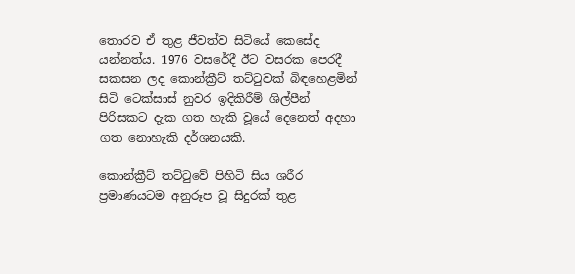තොරව ඒ තුළ ජීවත්ව සිටියේ කෙසේද යන්නත්ය. 1976 වසරේදී ඊට වසරක පෙරදී සකසන ලද කොන්ක්‍රීට් තට්ටුවක් බිඳහෙළමින් සිටි ටෙක්සාස් නුවර ඉදිකිරීම් ශිල්පීන් පිරිසකට දැක ගත හැකි වූයේ දෙනෙත් අදහා ගත නොහැකි දර්ශනයකි.

කොන්ක්‍රීට් තට්ටුවේ පිහිටි සිය ශරීර ප්‍රමාණයටම අනුරූප වූ සිදුරක් තුළ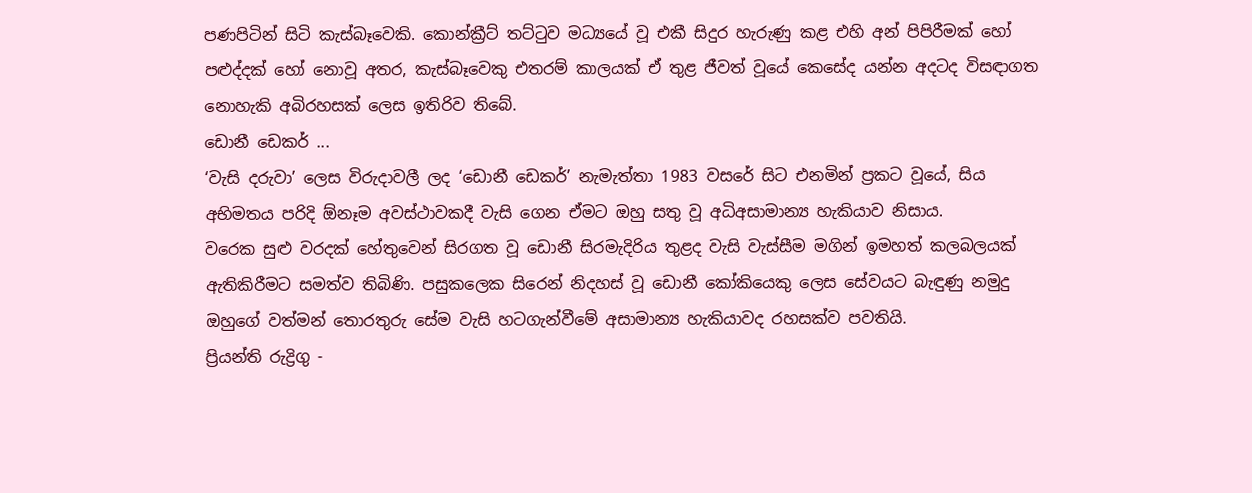පණපිටින් සිටි කැස්බෑවෙකි. කොන්ක්‍රීට් තට්ටුව මධ්‍යයේ වූ එකී සිදුර හැරුණු කළ එහි අන් පිපිරීමක් හෝ පළුද්දක් හෝ නොවූ අතර, කැස්බෑවෙකු එතරම් කාලයක් ඒ තුළ ජීවත් වූයේ කෙසේද යන්න අදටද විසඳාගත නොහැකි අබිරහසක් ලෙස ඉතිරිව තිබේ.
ඩොනී ඩෙකර් ...
‘වැසි දරුවා’ ලෙස විරුදාවලී ලද ‘ඩොනී ඩෙකර්’ නැමැත්තා 1983 වසරේ සිට එනමින් ප්‍රකට වූයේ, සිය අභිමතය පරිදි ඕනෑම අවස්ථාවකදී වැසි ගෙන ඒමට ඔහු සතු වූ අධිඅසාමාන්‍ය හැකියාව නිසාය.
වරෙක සුළු වරදක් හේතුවෙන් සිරගත වූ ඩොනී සිරමැදිරිය තුළද වැසි වැස්සීම මගින් ඉමහත් කලබලයක් ඇතිකිරීමට සමත්ව තිබිණි. පසුකලෙක සිරෙන් නිදහස් වූ ඩොනී කෝකියෙකු ලෙස සේවයට බැඳුණු නමුදු ඔහුගේ වත්මන් තොරතුරු සේම වැසි හටගැන්වීමේ අසාමාන්‍ය හැකියාවද රහසක්ව පවතියි.
ප්‍රියන්ති රුද්‍රිගු -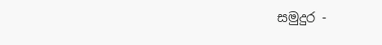සමුදුර -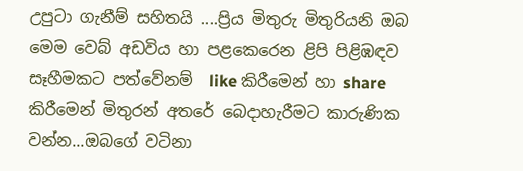උපුටා ගැනීම් සහිතයි ....ප්‍රිය මිතුරු මිතුරියනි ඔබ මෙම වෙබ් අඩවිය හා පළකෙරෙන ළිපි පිළිඹඳව සෑහීමකට පත්වේනම්  like කිරීමෙන් හා share කිරීමෙන් මිතුරන් අතරේ බෙදාහැරීමට කාරුණික වන්න...ඔබගේ වටිනා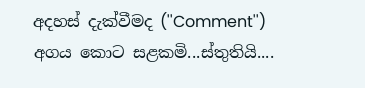අදහස් දැක්වීමද (''Comment'') අගය කොට සළකමි...ස්තුතියි....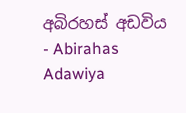අබිරහස් අඩවිය - Abirahas Adawiya